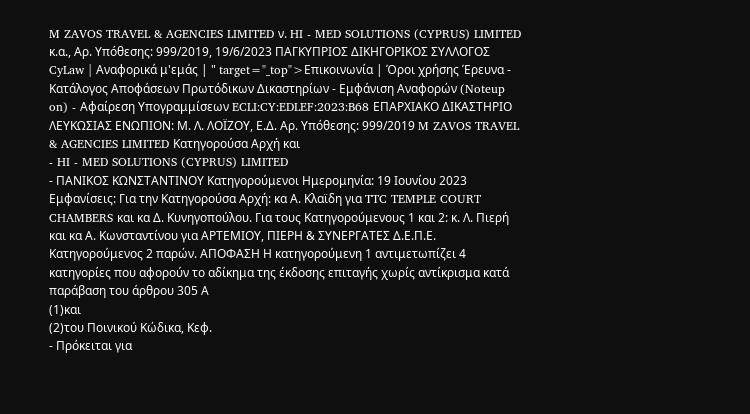M ZAVOS TRAVEL & AGENCIES LIMITED ν. HI - MED SOLUTIONS (CYPRUS) LIMITED κ.α., Αρ. Yπόθεσης: 999/2019, 19/6/2023 ΠΑΓΚΥΠΡΙΟΣ ΔΙΚΗΓΟΡΙΚΟΣ ΣΥΛΛΟΓΟΣ CyLaw | Αναφορικά μ'εμάς | " target="_top">Επικοινωνία | Όροι χρήσης Έρευνα - Κατάλογος Αποφάσεων Πρωτόδικων Δικαστηρίων - Εμφάνιση Αναφορών (Noteup on) - Αφαίρεση Υπογραμμίσεων ECLI:CY:EDLEF:2023:B68 ΕΠΑΡΧΙΑΚΟ ΔΙΚΑΣΤΗΡΙΟ ΛΕΥΚΩΣΙΑΣ ΕΝΩΠΙΟΝ: Μ. Λ. ΛΟΪΖΟΥ, Ε.Δ. Αρ. Yπόθεσης: 999/2019 M ZAVOS TRAVEL & AGENCIES LIMITED Κατηγορούσα Αρχή και
- HI - MED SOLUTIONS (CYPRUS) LIMITED
- ΠΑΝΙΚΟΣ ΚΩΝΣΤΑΝΤΙΝΟΥ Κατηγορούμενοι Ημερομηνία: 19 Ιουνίου 2023 Εμφανίσεις: Για την Κατηγορούσα Αρχή: κα Α. Κλαϊδη για TTC TEMPLE COURT CHAMBERS και κα Δ. Κυνηγοπούλου. Για τους Κατηγορούμενους 1 και 2: κ. Λ. Πιερή και κα Α. Κωνσταντίνου για ΑΡΤΕΜΙΟΥ, ΠΙΕΡΗ & ΣΥΝΕΡΓΑΤΕΣ Δ.Ε.Π.Ε. Κατηγορούμενος 2 παρών. ΑΠΟΦΑΣΗ Η κατηγορούμενη 1 αντιμετωπίζει 4 κατηγορίες που αφορούν το αδίκημα της έκδοσης επιταγής χωρίς αντίκρισμα κατά παράβαση του άρθρου 305 Α
(1)και
(2)του Ποινικού Κώδικα, Κεφ.
- Πρόκειται για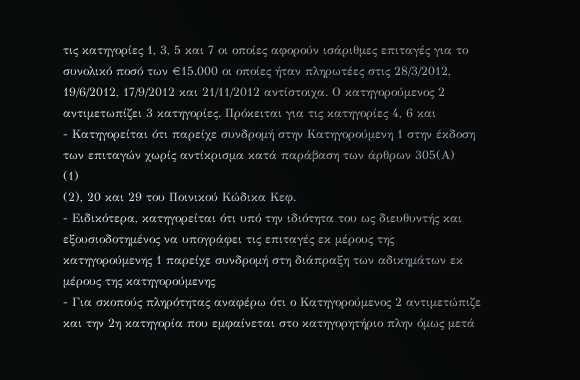τις κατηγορίες 1, 3, 5 και 7 οι οποίες αφορούν ισάριθμες επιταγές για το συνολικό ποσό των €15.000 οι οποίες ήταν πληρωτέες στις 28/3/2012, 19/6/2012, 17/9/2012 και 21/11/2012 αντίστοιχα. Ο κατηγορούμενος 2 αντιμετωπίζει 3 κατηγορίες. Πρόκειται για τις κατηγορίες 4, 6 και
- Κατηγορείται ότι παρείχε συνδρομή στην Κατηγορούμενη 1 στην έκδοση των επιταγών χωρίς αντίκρισμα κατά παράβαση των άρθρων 305(Α)
(1)
(2), 20 και 29 του Ποινικού Κώδικα Κεφ.
- Ειδικότερα, κατηγορείται ότι υπό την ιδιότητα του ως διευθυντής και εξουσιοδοτημένος να υπογράφει τις επιταγές εκ μέρους της κατηγορούμενης 1 παρείχε συνδρομή στη διάπραξη των αδικημάτων εκ μέρους της κατηγορούμενης
- Για σκοπούς πληρότητας αναφέρω ότι ο Κατηγορούμενος 2 αντιμετώπιζε και την 2η κατηγορία που εμφαίνεται στο κατηγορητήριο πλην όμως μετά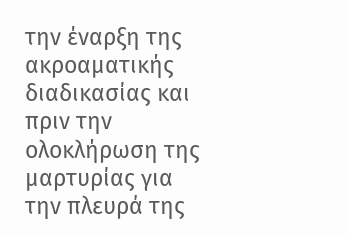την έναρξη της ακροαματικής διαδικασίας και πριν την ολοκλήρωση της μαρτυρίας για την πλευρά της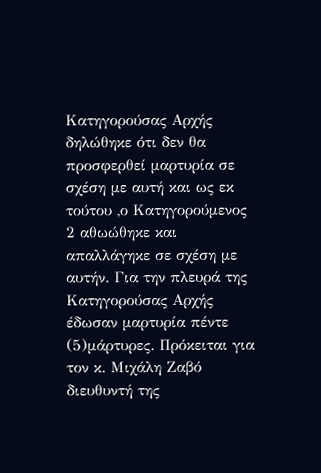Κατηγορούσας Αρχής δηλώθηκε ότι δεν θα προσφερθεί μαρτυρία σε σχέση με αυτή και ως εκ τούτου ,ο Κατηγορούμενος 2 αθωώθηκε και απαλλάγηκε σε σχέση με αυτήν. Για την πλευρά της Κατηγορούσας Αρχής έδωσαν μαρτυρία πέντε
(5)μάρτυρες. Πρόκειται για τον κ. Μιχάλη Ζαβό διευθυντή της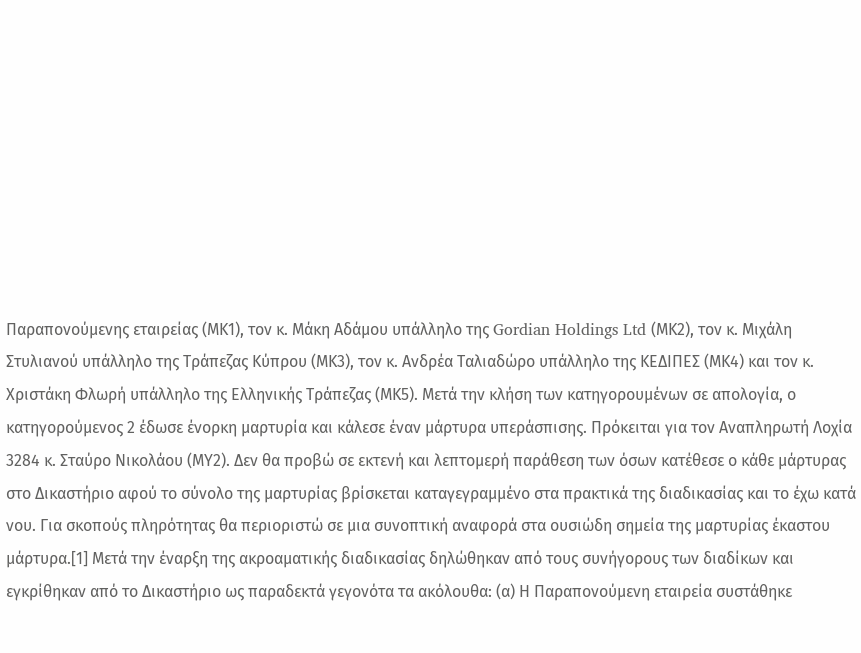Παραπονούμενης εταιρείας (ΜΚ1), τον κ. Μάκη Αδάμου υπάλληλο της Gordian Holdings Ltd (ΜΚ2), τον κ. Μιχάλη Στυλιανού υπάλληλο της Τράπεζας Κύπρου (ΜΚ3), τον κ. Ανδρέα Ταλιαδώρο υπάλληλο της ΚΕΔΙΠΕΣ (ΜΚ4) και τον κ. Χριστάκη Φλωρή υπάλληλο της Ελληνικής Τράπεζας (ΜΚ5). Μετά την κλήση των κατηγορουμένων σε απολογία, ο κατηγορούμενος 2 έδωσε ένορκη μαρτυρία και κάλεσε έναν μάρτυρα υπεράσπισης. Πρόκειται για τον Αναπληρωτή Λοχία 3284 κ. Σταύρο Νικολάου (ΜΥ2). Δεν θα προβώ σε εκτενή και λεπτομερή παράθεση των όσων κατέθεσε ο κάθε μάρτυρας στο Δικαστήριο αφού το σύνολο της μαρτυρίας βρίσκεται καταγεγραμμένο στα πρακτικά της διαδικασίας και το έχω κατά νου. Για σκοπούς πληρότητας θα περιοριστώ σε μια συνοπτική αναφορά στα ουσιώδη σημεία της μαρτυρίας έκαστου μάρτυρα.[1] Μετά την έναρξη της ακροαματικής διαδικασίας δηλώθηκαν από τους συνήγορους των διαδίκων και εγκρίθηκαν από το Δικαστήριο ως παραδεκτά γεγονότα τα ακόλουθα: (α) Η Παραπονούμενη εταιρεία συστάθηκε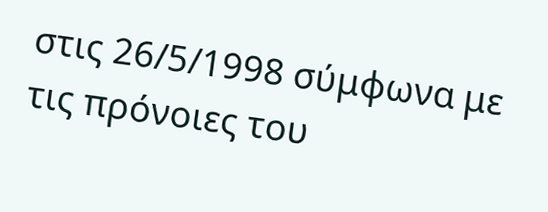στις 26/5/1998 σύμφωνα με τις πρόνοιες του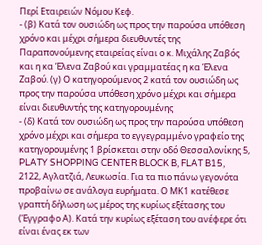Περί Εταιρειών Νόμου Κεφ.
- (β) Κατά τον ουσιώδη ως προς την παρούσα υπόθεση χρόνο και μέχρι σήμερα διευθυντές της Παραπονούμενης εταιρείας είναι ο κ. Μιχάλης Ζαβός και η κα Έλενα Ζαβού και γραμματέας η κα Έλενα Ζαβού. (γ) Ο κατηγορούμενος 2 κατά τον ουσιώδη ως προς την παρούσα υπόθεση χρόνο μέχρι και σήμερα είναι διευθυντής της κατηγορουμένης
- (δ) Κατά τον ουσιώδη ως προς την παρούσα υπόθεση χρόνο μέχρι και σήμερα το εγγεγραμμένο γραφείο της κατηγορουμένης 1 βρίσκεται στην οδό Θεσσαλονίκης 5, PLATY SHOPPING CENTER BLOCK B, FLAT B15, 2122, Αγλατζιά, Λευκωσία. Για τα πιο πάνω γεγονότα προβαίνω σε ανάλογα ευρήματα. Ο ΜΚ1 κατέθεσε γραπτή δήλωση ως μέρος της κυρίως εξέτασης του (Έγγραφο Α). Κατά την κυρίως εξέταση του ανέφερε ότι είναι ένας εκ των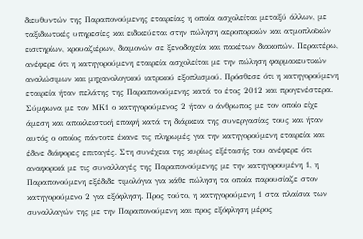διευθυντών της Παραπονούμενης εταιρείας η οποία ασχολείται μεταξύ άλλων, με ταξιδιωτικές υπηρεσίες και ειδικεύεται στην πώληση αεροπορικών και ατμοπλοϊκών εισιτηρίων, κρουαζιέρων, διαμονών σε ξενοδοχεία και πακέτων διακοπών. Περαιτέρω, ανέφερε ότι η κατηγορούμενη εταιρεία ασχολείται με την πώληση φαρμακευτικών αναλώσιμων και μηχανολογικού ιατρικού εξοπλισμού. Πρόσθεσε ότι η κατηγορούμενη εταιρεία ήταν πελάτης της Παραπονούμενης κατά το έτος 2012 και προγενέστερα. Σύμφωνα με τον ΜΚ1 ο κατηγορούμενος 2 ήταν ο άνθρωπος με τον οποίο είχε άμεση και αποκλειστική επαφή κατά τη διάρκεια της συνεργασίας τους και ήταν αυτός ο οποίος πάντοτε έκανε τις πληρωμές για την κατηγορούμενη εταιρεία και έδινε διάφορες επιταγές. Στη συνέχεια της κυρίως εξέτασής του ανέφερε ότι αναφορικά με τις συναλλαγές της Παραπονούμενης με την κατηγορουμένη 1, η Παραπονούμενη εξέδιδε τιμολόγια για κάθε πώληση τα οποία παρουσίαζε στον κατηγορούμενο 2 για εξόφληση. Προς τούτο, η κατηγορούμενη 1 στα πλαίσια των συναλλαγών της με την Παραπονούμενη και προς εξόφληση μέρος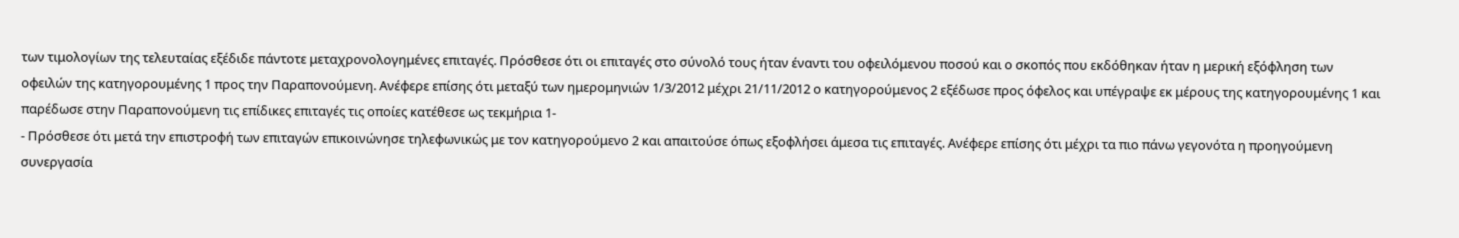των τιμολογίων της τελευταίας εξέδιδε πάντοτε μεταχρονολογημένες επιταγές. Πρόσθεσε ότι οι επιταγές στο σύνολό τους ήταν έναντι του οφειλόμενου ποσού και ο σκοπός που εκδόθηκαν ήταν η μερική εξόφληση των οφειλών της κατηγορουμένης 1 προς την Παραπονούμενη. Ανέφερε επίσης ότι μεταξύ των ημερομηνιών 1/3/2012 μέχρι 21/11/2012 ο κατηγορούμενος 2 εξέδωσε προς όφελος και υπέγραψε εκ μέρους της κατηγορουμένης 1 και παρέδωσε στην Παραπονούμενη τις επίδικες επιταγές τις οποίες κατέθεσε ως τεκμήρια 1-
- Πρόσθεσε ότι μετά την επιστροφή των επιταγών επικοινώνησε τηλεφωνικώς με τον κατηγορούμενο 2 και απαιτούσε όπως εξοφλήσει άμεσα τις επιταγές. Ανέφερε επίσης ότι μέχρι τα πιο πάνω γεγονότα η προηγούμενη συνεργασία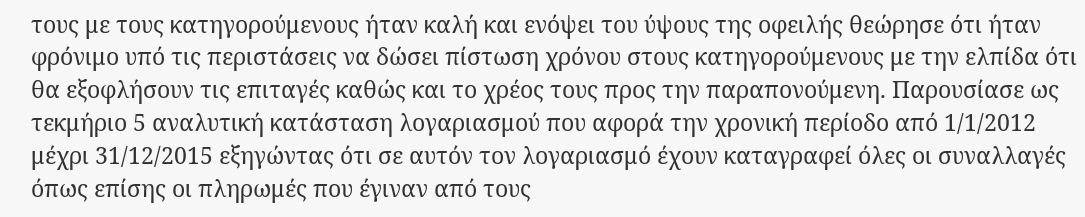τους με τους κατηγορούμενους ήταν καλή και ενόψει του ύψους της οφειλής θεώρησε ότι ήταν φρόνιμο υπό τις περιστάσεις να δώσει πίστωση χρόνου στους κατηγορούμενους με την ελπίδα ότι θα εξοφλήσουν τις επιταγές καθώς και το χρέος τους προς την παραπονούμενη. Παρουσίασε ως τεκμήριο 5 αναλυτική κατάσταση λογαριασμού που αφορά την χρονική περίοδο από 1/1/2012 μέχρι 31/12/2015 εξηγώντας ότι σε αυτόν τον λογαριασμό έχουν καταγραφεί όλες οι συναλλαγές όπως επίσης οι πληρωμές που έγιναν από τους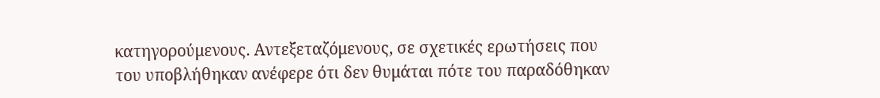κατηγορούμενους. Αντεξεταζόμενους, σε σχετικές ερωτήσεις που του υποβλήθηκαν ανέφερε ότι δεν θυμάται πότε του παραδόθηκαν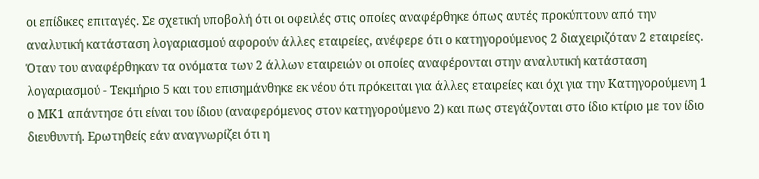οι επίδικες επιταγές. Σε σχετική υποβολή ότι οι οφειλές στις οποίες αναφέρθηκε όπως αυτές προκύπτουν από την αναλυτική κατάσταση λογαριασμού αφορούν άλλες εταιρείες, ανέφερε ότι ο κατηγορούμενος 2 διαχειριζόταν 2 εταιρείες. Όταν του αναφέρθηκαν τα ονόματα των 2 άλλων εταιρειών οι οποίες αναφέρονται στην αναλυτική κατάσταση λογαριασμού - Τεκμήριο 5 και του επισημάνθηκε εκ νέου ότι πρόκειται για άλλες εταιρείες και όχι για την Κατηγορούμενη 1 ο ΜΚ1 απάντησε ότι είναι του ίδιου (αναφερόμενος στον κατηγορούμενο 2) και πως στεγάζονται στο ίδιο κτίριο με τον ίδιο διευθυντή. Ερωτηθείς εάν αναγνωρίζει ότι η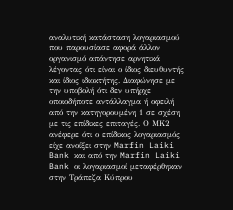αναλυτική κατάσταση λογαριασμού που παρουσίασε αφορά άλλον οργανισμό απάντησε αρνητικά λέγοντας ότι είναι ο ίδιος διευθυντής και ίδιος ιδιοκτήτης. Διαφώνησε με την υποβολή ότι δεν υπήρχε οποιοδήποτε αντάλλαγμα ή οφειλή από την κατηγορουμένη 1 σε σχέση με τις επίδικες επιταγές. Ο ΜΚ2 ανέφερε ότι ο επίδικος λογαριασμός είχε ανοίξει στην Marfin Laiki Bank και από την Marfin Laiki Bank οι λογαριασμοί μεταφέρθηκαν στην Τράπεζα Κύπρου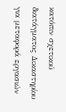κατόπιν σχετικού διατάγματος Δικαστηρίου για μεταφορά εργασιών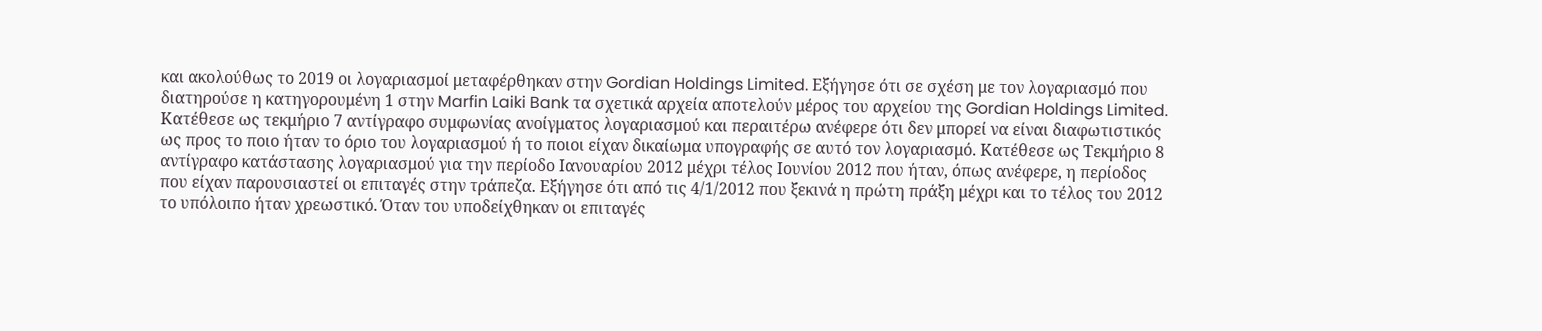και ακολούθως το 2019 οι λογαριασμοί μεταφέρθηκαν στην Gordian Holdings Limited. Εξήγησε ότι σε σχέση με τον λογαριασμό που διατηρούσε η κατηγορουμένη 1 στην Marfin Laiki Bank τα σχετικά αρχεία αποτελούν μέρος του αρχείου της Gordian Holdings Limited. Κατέθεσε ως τεκμήριο 7 αντίγραφο συμφωνίας ανοίγματος λογαριασμού και περαιτέρω ανέφερε ότι δεν μπορεί να είναι διαφωτιστικός ως προς το ποιο ήταν το όριο του λογαριασμού ή το ποιοι είχαν δικαίωμα υπογραφής σε αυτό τον λογαριασμό. Κατέθεσε ως Τεκμήριο 8 αντίγραφο κατάστασης λογαριασμού για την περίοδο Ιανουαρίου 2012 μέχρι τέλος Ιουνίου 2012 που ήταν, όπως ανέφερε, η περίοδος που είχαν παρουσιαστεί οι επιταγές στην τράπεζα. Εξήγησε ότι από τις 4/1/2012 που ξεκινά η πρώτη πράξη μέχρι και το τέλος του 2012 το υπόλοιπο ήταν χρεωστικό. Όταν του υποδείχθηκαν οι επιταγές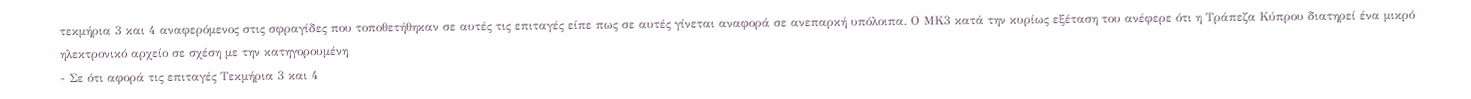τεκμήρια 3 και 4 αναφερόμενος στις σφραγίδες που τοποθετήθηκαν σε αυτές τις επιταγές είπε πως σε αυτές γίνεται αναφορά σε ανεπαρκή υπόλοιπα. Ο ΜΚ3 κατά την κυρίως εξέταση του ανέφερε ότι η Τράπεζα Κύπρου διατηρεί ένα μικρό ηλεκτρονικό αρχείο σε σχέση με την κατηγορουμένη
- Σε ότι αφορά τις επιταγές Τεκμήρια 3 και 4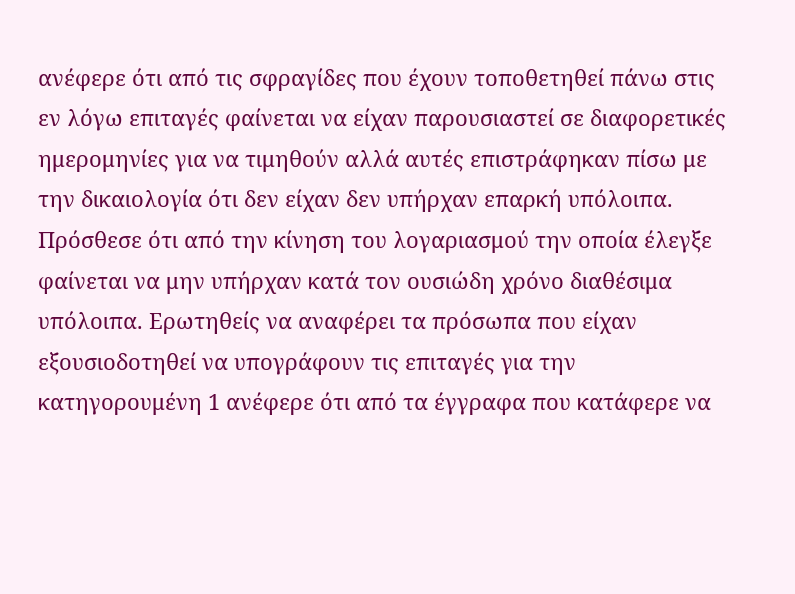ανέφερε ότι από τις σφραγίδες που έχουν τοποθετηθεί πάνω στις εν λόγω επιταγές φαίνεται να είχαν παρουσιαστεί σε διαφορετικές ημερομηνίες για να τιμηθούν αλλά αυτές επιστράφηκαν πίσω με την δικαιολογία ότι δεν είχαν δεν υπήρχαν επαρκή υπόλοιπα. Πρόσθεσε ότι από την κίνηση του λογαριασμού την οποία έλεγξε φαίνεται να μην υπήρχαν κατά τον ουσιώδη χρόνο διαθέσιμα υπόλοιπα. Ερωτηθείς να αναφέρει τα πρόσωπα που είχαν εξουσιοδοτηθεί να υπογράφουν τις επιταγές για την κατηγορουμένη 1 ανέφερε ότι από τα έγγραφα που κατάφερε να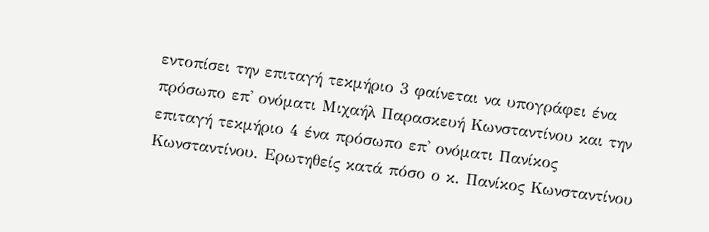εντοπίσει την επιταγή τεκμήριο 3 φαίνεται να υπογράφει ένα πρόσωπο επ' ονόματι Μιχαήλ Παρασκευή Κωνσταντίνου και την επιταγή τεκμήριο 4 ένα πρόσωπο επ' ονόματι Πανίκος Κωνσταντίνου. Ερωτηθείς κατά πόσο ο κ. Πανίκος Κωνσταντίνου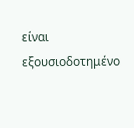είναι εξουσιοδοτημένο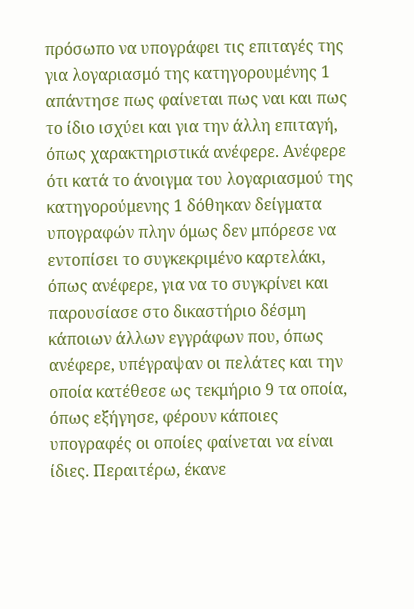πρόσωπο να υπογράφει τις επιταγές της για λογαριασμό της κατηγορουμένης 1 απάντησε πως φαίνεται πως ναι και πως το ίδιο ισχύει και για την άλλη επιταγή, όπως χαρακτηριστικά ανέφερε. Ανέφερε ότι κατά το άνοιγμα του λογαριασμού της κατηγορούμενης 1 δόθηκαν δείγματα υπογραφών πλην όμως δεν μπόρεσε να εντοπίσει το συγκεκριμένο καρτελάκι, όπως ανέφερε, για να το συγκρίνει και παρουσίασε στο δικαστήριο δέσμη κάποιων άλλων εγγράφων που, όπως ανέφερε, υπέγραψαν οι πελάτες και την οποία κατέθεσε ως τεκμήριο 9 τα οποία, όπως εξήγησε, φέρουν κάποιες υπογραφές οι οποίες φαίνεται να είναι ίδιες. Περαιτέρω, έκανε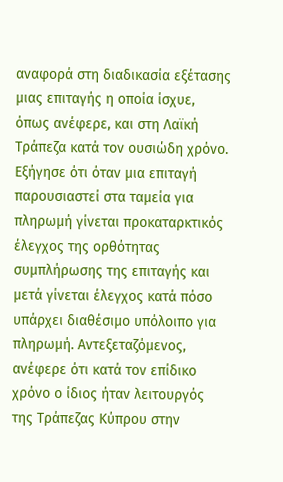αναφορά στη διαδικασία εξέτασης μιας επιταγής η οποία ίσχυε, όπως ανέφερε, και στη Λαϊκή Τράπεζα κατά τον ουσιώδη χρόνο. Εξήγησε ότι όταν μια επιταγή παρουσιαστεί στα ταμεία για πληρωμή γίνεται προκαταρκτικός έλεγχος της ορθότητας συμπλήρωσης της επιταγής και μετά γίνεται έλεγχος κατά πόσο υπάρχει διαθέσιμο υπόλοιπο για πληρωμή. Αντεξεταζόμενος, ανέφερε ότι κατά τον επίδικο χρόνο ο ίδιος ήταν λειτουργός της Τράπεζας Κύπρου στην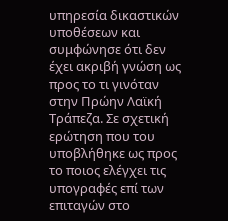υπηρεσία δικαστικών υποθέσεων και συμφώνησε ότι δεν έχει ακριβή γνώση ως προς το τι γινόταν στην Πρώην Λαϊκή Τράπεζα. Σε σχετική ερώτηση που του υποβλήθηκε ως προς το ποιος ελέγχει τις υπογραφές επί των επιταγών στο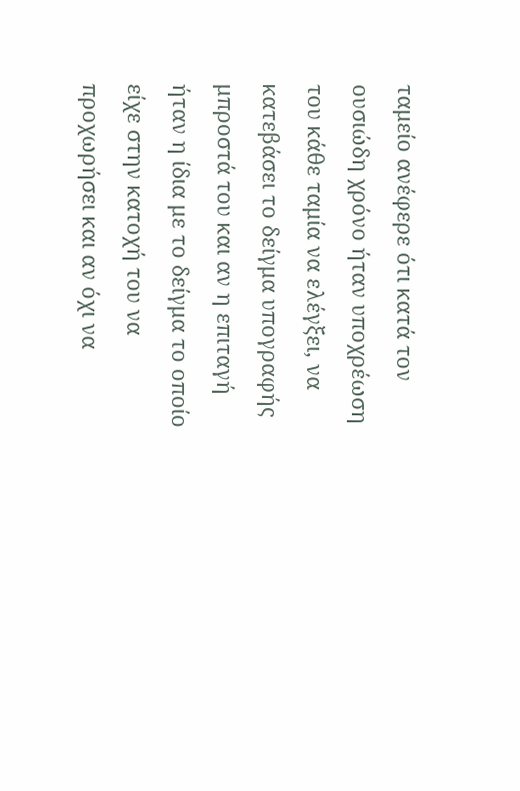ταμείο ανέφερε ότι κατά τον ουσιώδη χρόνο ήταν υποχρέωση του κάθε ταμία να ελέγξει, να κατεβάσει το δείγμα υπογραφής μπροστά του και αν η επιταγή ήταν η ίδια με το δείγμα το οποίο είχε στην κατοχή του να προχωρήσει και αν όχι να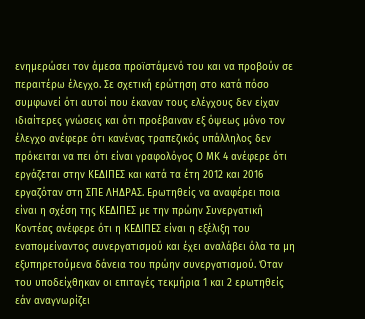ενημερώσει τον άμεσα προϊστάμενό του και να προβούν σε περαιτέρω έλεγχο. Σε σχετική ερώτηση στο κατά πόσο συμφωνεί ότι αυτοί που έκαναν τους ελέγχους δεν είχαν ιδιαίτερες γνώσεις και ότι προέβαιναν εξ όψεως μόνο τον έλεγχο ανέφερε ότι κανένας τραπεζικός υπάλληλος δεν πρόκειται να πει ότι είναι γραφολόγος Ο ΜΚ 4 ανέφερε ότι εργάζεται στην ΚΕΔΙΠΕΣ και κατά τα έτη 2012 και 2016 εργαζόταν στη ΣΠΕ ΛΗΔΡΑΣ. Ερωτηθείς να αναφέρει ποια είναι η σχέση της ΚΕΔΙΠΕΣ με την πρώην Συνεργατική Κοντέας ανέφερε ότι η ΚΕΔΙΠΕΣ είναι η εξέλιξη του εναπομείναντος συνεργατισμού και έχει αναλάβει όλα τα μη εξυπηρετούμενα δάνεια του πρώην συνεργατισμού. Όταν του υποδείχθηκαν οι επιταγές τεκμήρια 1 και 2 ερωτηθείς εάν αναγνωρίζει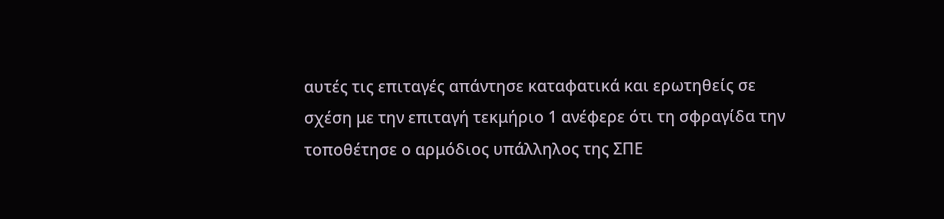αυτές τις επιταγές απάντησε καταφατικά και ερωτηθείς σε σχέση με την επιταγή τεκμήριο 1 ανέφερε ότι τη σφραγίδα την τοποθέτησε ο αρμόδιος υπάλληλος της ΣΠΕ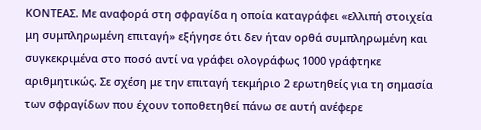ΚΟΝΤΕΑΣ. Με αναφορά στη σφραγίδα η οποία καταγράφει «ελλιπή στοιχεία μη συμπληρωμένη επιταγή» εξήγησε ότι δεν ήταν ορθά συμπληρωμένη και συγκεκριμένα στο ποσό αντί να γράφει ολογράφως 1000 γράφτηκε αριθμητικώς. Σε σχέση με την επιταγή τεκμήριο 2 ερωτηθείς για τη σημασία των σφραγίδων που έχουν τοποθετηθεί πάνω σε αυτή ανέφερε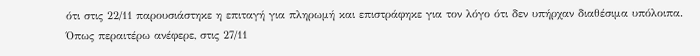ότι στις 22/11 παρουσιάστηκε η επιταγή για πληρωμή και επιστράφηκε για τον λόγο ότι δεν υπήρχαν διαθέσιμα υπόλοιπα. Όπως περαιτέρω ανέφερε, στις 27/11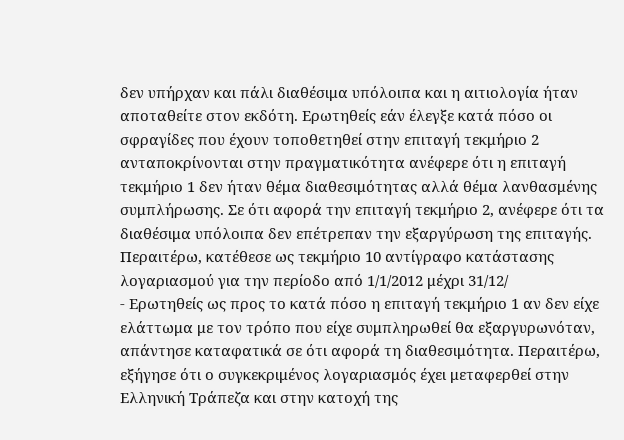δεν υπήρχαν και πάλι διαθέσιμα υπόλοιπα και η αιτιολογία ήταν αποταθείτε στον εκδότη. Ερωτηθείς εάν έλεγξε κατά πόσο οι σφραγίδες που έχουν τοποθετηθεί στην επιταγή τεκμήριο 2 ανταποκρίνονται στην πραγματικότητα ανέφερε ότι η επιταγή τεκμήριο 1 δεν ήταν θέμα διαθεσιμότητας αλλά θέμα λανθασμένης συμπλήρωσης. Σε ότι αφορά την επιταγή τεκμήριο 2, ανέφερε ότι τα διαθέσιμα υπόλοιπα δεν επέτρεπαν την εξαργύρωση της επιταγής. Περαιτέρω, κατέθεσε ως τεκμήριο 10 αντίγραφο κατάστασης λογαριασμού για την περίοδο από 1/1/2012 μέχρι 31/12/
- Ερωτηθείς ως προς το κατά πόσο η επιταγή τεκμήριο 1 αν δεν είχε ελάττωμα με τον τρόπο που είχε συμπληρωθεί θα εξαργυρωνόταν, απάντησε καταφατικά σε ότι αφορά τη διαθεσιμότητα. Περαιτέρω, εξήγησε ότι ο συγκεκριμένος λογαριασμός έχει μεταφερθεί στην Ελληνική Τράπεζα και στην κατοχή της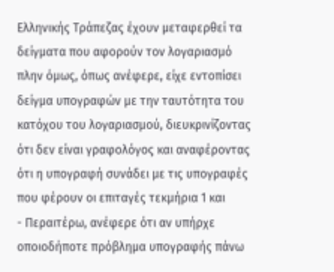Ελληνικής Τράπεζας έχουν μεταφερθεί τα δείγματα που αφορούν τον λογαριασμό πλην όμως, όπως ανέφερε, είχε εντοπίσει δείγμα υπογραφών με την ταυτότητα του κατόχου του λογαριασμού, διευκρινίζοντας ότι δεν είναι γραφολόγος και αναφέροντας ότι η υπογραφή συνάδει με τις υπογραφές που φέρουν οι επιταγές τεκμήρια 1 και
- Περαιτέρω, ανέφερε ότι αν υπήρχε οποιοδήποτε πρόβλημα υπογραφής πάνω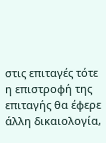στις επιταγές τότε η επιστροφή της επιταγής θα έφερε άλλη δικαιολογία,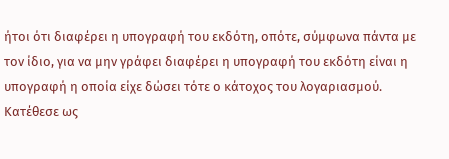ήτοι ότι διαφέρει η υπογραφή του εκδότη, οπότε, σύμφωνα πάντα με τον ίδιο, για να μην γράφει διαφέρει η υπογραφή του εκδότη είναι η υπογραφή η οποία είχε δώσει τότε ο κάτοχος του λογαριασμού. Κατέθεσε ως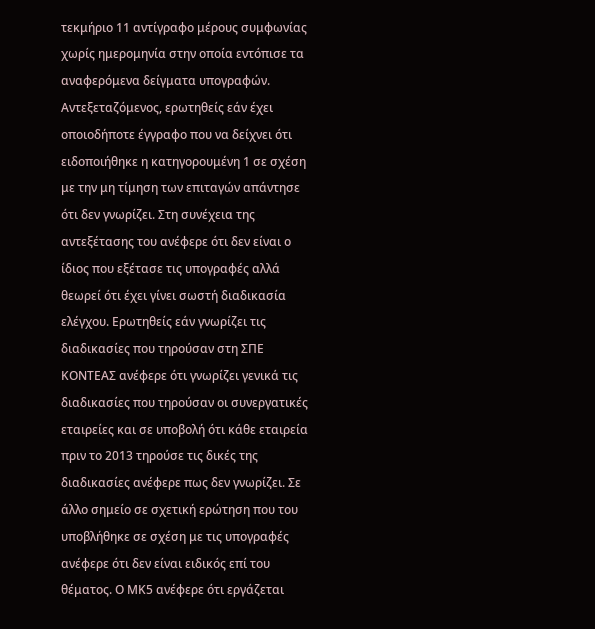τεκμήριο 11 αντίγραφο μέρους συμφωνίας χωρίς ημερομηνία στην οποία εντόπισε τα αναφερόμενα δείγματα υπογραφών. Αντεξεταζόμενος, ερωτηθείς εάν έχει οποιοδήποτε έγγραφο που να δείχνει ότι ειδοποιήθηκε η κατηγορουμένη 1 σε σχέση με την μη τίμηση των επιταγών απάντησε ότι δεν γνωρίζει. Στη συνέχεια της αντεξέτασης του ανέφερε ότι δεν είναι ο ίδιος που εξέτασε τις υπογραφές αλλά θεωρεί ότι έχει γίνει σωστή διαδικασία ελέγχου. Ερωτηθείς εάν γνωρίζει τις διαδικασίες που τηρούσαν στη ΣΠΕ ΚΟΝΤΕΑΣ ανέφερε ότι γνωρίζει γενικά τις διαδικασίες που τηρούσαν οι συνεργατικές εταιρείες και σε υποβολή ότι κάθε εταιρεία πριν το 2013 τηρούσε τις δικές της διαδικασίες ανέφερε πως δεν γνωρίζει. Σε άλλο σημείο σε σχετική ερώτηση που του υποβλήθηκε σε σχέση με τις υπογραφές ανέφερε ότι δεν είναι ειδικός επί του θέματος. Ο ΜΚ5 ανέφερε ότι εργάζεται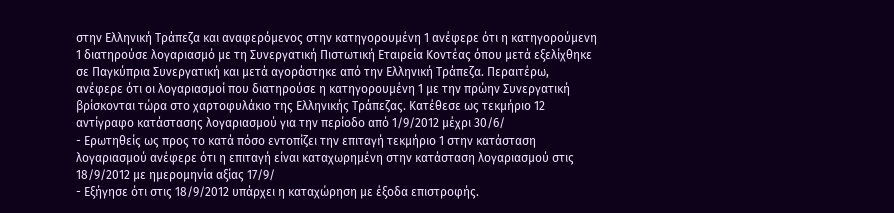στην Ελληνική Τράπεζα και αναφερόμενος στην κατηγορουμένη 1 ανέφερε ότι η κατηγορούμενη 1 διατηρούσε λογαριασμό με τη Συνεργατική Πιστωτική Εταιρεία Κοντέας όπου μετά εξελίχθηκε σε Παγκύπρια Συνεργατική και μετά αγοράστηκε από την Ελληνική Τράπεζα. Περαιτέρω, ανέφερε ότι οι λογαριασμοί που διατηρούσε η κατηγορουμένη 1 με την πρώην Συνεργατική βρίσκονται τώρα στο χαρτοφυλάκιο της Ελληνικής Τράπεζας. Κατέθεσε ως τεκμήριο 12 αντίγραφο κατάστασης λογαριασμού για την περίοδο από 1/9/2012 μέχρι 30/6/
- Ερωτηθείς ως προς το κατά πόσο εντοπίζει την επιταγή τεκμήριο 1 στην κατάσταση λογαριασμού ανέφερε ότι η επιταγή είναι καταχωρημένη στην κατάσταση λογαριασμού στις 18/9/2012 με ημερομηνία αξίας 17/9/
- Εξήγησε ότι στις 18/9/2012 υπάρχει η καταχώρηση με έξοδα επιστροφής.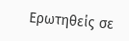Ερωτηθείς σε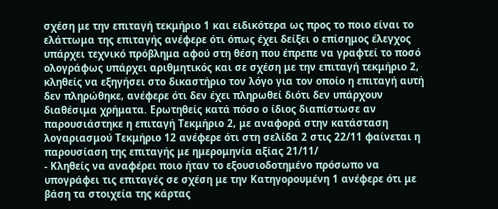σχέση με την επιταγή τεκμήριο 1 και ειδικότερα ως προς το ποιο είναι το ελάττωμα της επιταγής ανέφερε ότι όπως έχει δείξει ο επίσημος έλεγχος υπάρχει τεχνικό πρόβλημα αφού στη θέση που έπρεπε να γραφτεί το ποσό ολογράφως υπάρχει αριθμητικός και σε σχέση με την επιταγή τεκμήριο 2, κληθείς να εξηγήσει στο δικαστήριο τον λόγο για τον οποίο η επιταγή αυτή δεν πληρώθηκε, ανέφερε ότι δεν έχει πληρωθεί διότι δεν υπάρχουν διαθέσιμα χρήματα. Ερωτηθείς κατά πόσο ο ίδιος διαπίστωσε αν παρουσιάστηκε η επιταγή Τεκμήριο 2, με αναφορά στην κατάσταση λογαριασμού Τεκμήριο 12 ανέφερε ότι στη σελίδα 2 στις 22/11 φαίνεται η παρουσίαση της επιταγής με ημερομηνία αξίας 21/11/
- Κληθείς να αναφέρει ποιο ήταν το εξουσιοδοτημένο πρόσωπο να υπογράφει τις επιταγές σε σχέση με την Κατηγορουμένη 1 ανέφερε ότι με βάση τα στοιχεία της κάρτας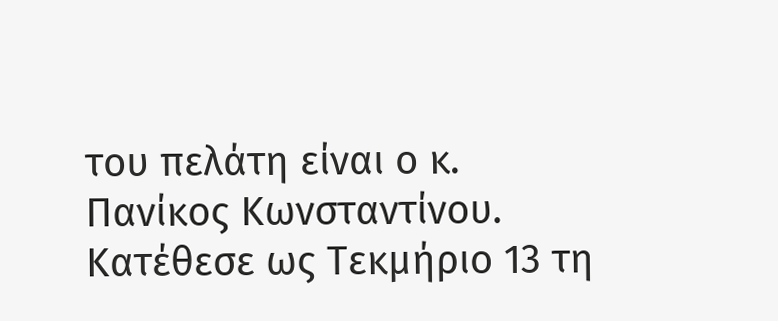του πελάτη είναι ο κ. Πανίκος Κωνσταντίνου. Κατέθεσε ως Τεκμήριο 13 τη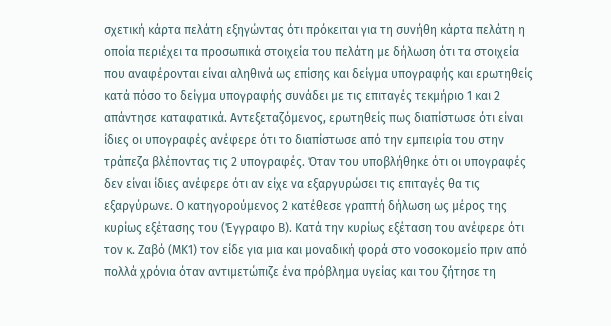σχετική κάρτα πελάτη εξηγώντας ότι πρόκειται για τη συνήθη κάρτα πελάτη η οποία περιέχει τα προσωπικά στοιχεία του πελάτη με δήλωση ότι τα στοιχεία που αναφέρονται είναι αληθινά ως επίσης και δείγμα υπογραφής και ερωτηθείς κατά πόσο το δείγμα υπογραφής συνάδει με τις επιταγές τεκμήριο 1 και 2 απάντησε καταφατικά. Αντεξεταζόμενος, ερωτηθείς πως διαπίστωσε ότι είναι ίδιες οι υπογραφές ανέφερε ότι το διαπίστωσε από την εμπειρία του στην τράπεζα βλέποντας τις 2 υπογραφές. Όταν του υποβλήθηκε ότι οι υπογραφές δεν είναι ίδιες ανέφερε ότι αν είχε να εξαργυρώσει τις επιταγές θα τις εξαργύρωνε. Ο κατηγορούμενος 2 κατέθεσε γραπτή δήλωση ως μέρος της κυρίως εξέτασης του (Έγγραφο Β). Κατά την κυρίως εξέταση του ανέφερε ότι τον κ. Ζαβό (ΜΚ1) τον είδε για μια και μοναδική φορά στο νοσοκομείο πριν από πολλά χρόνια όταν αντιμετώπιζε ένα πρόβλημα υγείας και του ζήτησε τη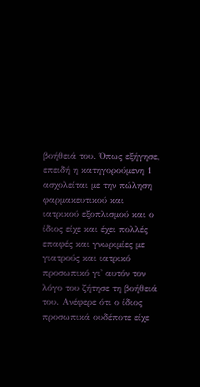βοήθειά του. Όπως εξήγησε, επειδή η κατηγορούμενη 1 ασχολείται με την πώληση φαρμακευτικού και ιατρικού εξοπλισμού και ο ίδιος είχε και έχει πολλές επαφές και γνωριμίες με γιατρούς και ιατρικό προσωπικό γι' αυτόν τον λόγο του ζήτησε τη βοήθειά του. Ανέφερε ότι ο ίδιος προσωπικά ουδέποτε είχε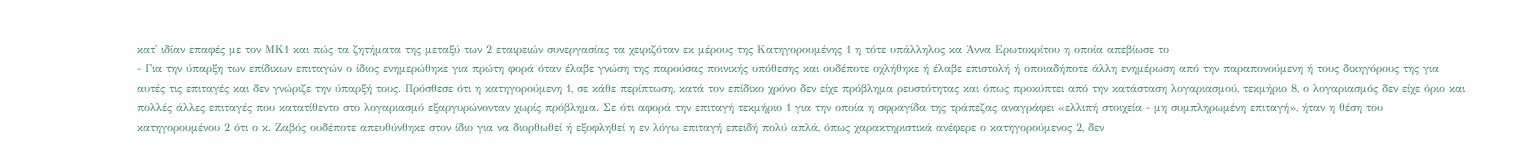κατ' ιδίαν επαφές με τον ΜΚ1 και πώς τα ζητήματα της μεταξύ των 2 εταιρειών συνεργασίας τα χειριζόταν εκ μέρους της Κατηγορουμένης 1 η τότε υπάλληλος κα Άννα Ερωτοκρίτου η οποία απεβίωσε το
- Για την ύπαρξη των επίδικων επιταγών ο ίδιος ενημερώθηκε για πρώτη φορά όταν έλαβε γνώση της παρούσας ποινικής υπόθεσης και ουδέποτε οχλήθηκε ή έλαβε επιστολή ή οποιαδήποτε άλλη ενημέρωση από την παραπονούμενη ή τους δικηγόρους της για αυτές τις επιταγές και δεν γνώριζε την ύπαρξή τους. Πρόσθεσε ότι η κατηγορούμενη 1, σε κάθε περίπτωση, κατά τον επίδικο χρόνο δεν είχε πρόβλημα ρευστότητας και όπως προκύπτει από την κατάσταση λογαριασμού, τεκμήριο 8, ο λογαριασμός δεν είχε όριο και πολλές άλλες επιταγές που κατατίθεντο στο λογαριασμό εξαργυρώνονταν χωρίς πρόβλημα. Σε ότι αφορά την επιταγή τεκμήριο 1 για την οποία η σφραγίδα της τράπεζας αναγράφει «ελλιπή στοιχεία - μη συμπληρωμένη επιταγή», ήταν η θέση του κατηγορουμένου 2 ότι ο κ. Ζαβός ουδέποτε απευθύνθηκε στον ίδιο για να διορθωθεί ή εξοφληθεί η εν λόγω επιταγή επειδή πολύ απλά, όπως χαρακτηριστικά ανέφερε ο κατηγορούμενος 2, δεν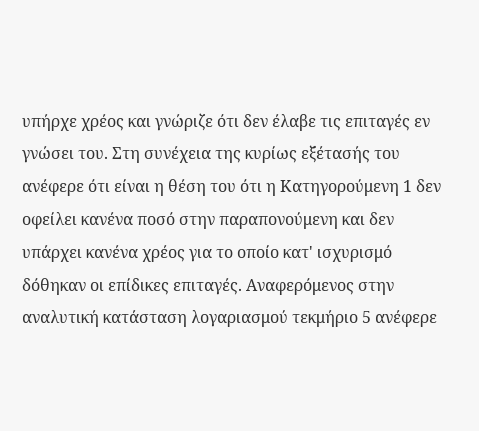υπήρχε χρέος και γνώριζε ότι δεν έλαβε τις επιταγές εν γνώσει του. Στη συνέχεια της κυρίως εξέτασής του ανέφερε ότι είναι η θέση του ότι η Κατηγορούμενη 1 δεν οφείλει κανένα ποσό στην παραπονούμενη και δεν υπάρχει κανένα χρέος για το οποίο κατ' ισχυρισμό δόθηκαν οι επίδικες επιταγές. Αναφερόμενος στην αναλυτική κατάσταση λογαριασμού τεκμήριο 5 ανέφερε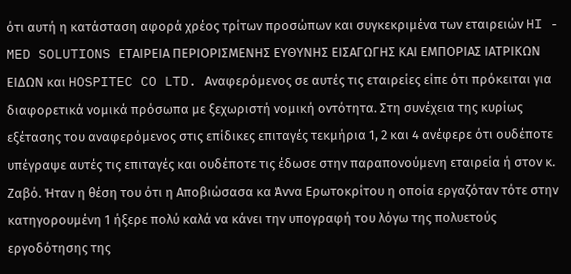ότι αυτή η κατάσταση αφορά χρέος τρίτων προσώπων και συγκεκριμένα των εταιρειών HI - MED SOLUTIONS ΕΤΑΙΡΕΙΑ ΠΕΡΙΟΡΙΣΜΕΝΗΣ ΕΥΘΥΝΗΣ ΕΙΣΑΓΩΓΗΣ ΚΑΙ ΕΜΠΟΡΙΑΣ ΙΑΤΡΙΚΩΝ ΕΙΔΩΝ και HOSPITEC CO LTD. Αναφερόμενος σε αυτές τις εταιρείες είπε ότι πρόκειται για διαφορετικά νομικά πρόσωπα με ξεχωριστή νομική οντότητα. Στη συνέχεια της κυρίως εξέτασης του αναφερόμενος στις επίδικες επιταγές τεκμήρια 1, 2 και 4 ανέφερε ότι ουδέποτε υπέγραψε αυτές τις επιταγές και ουδέποτε τις έδωσε στην παραπονούμενη εταιρεία ή στον κ. Ζαβό. Ήταν η θέση του ότι η Αποβιώσασα κα Άννα Ερωτοκρίτου η οποία εργαζόταν τότε στην κατηγορουμένη 1 ήξερε πολύ καλά να κάνει την υπογραφή του λόγω της πολυετούς εργοδότησης της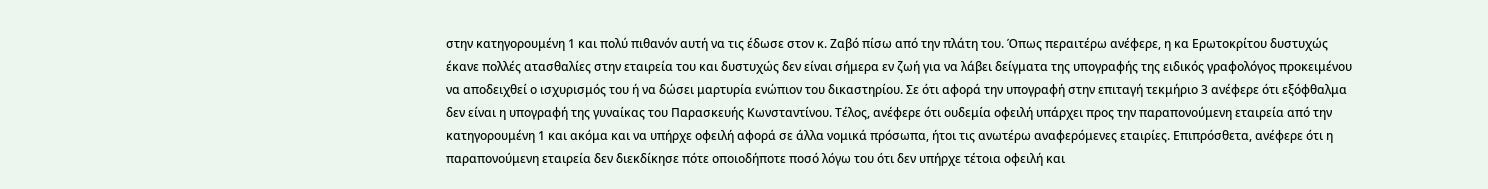στην κατηγορουμένη 1 και πολύ πιθανόν αυτή να τις έδωσε στον κ. Ζαβό πίσω από την πλάτη του. Όπως περαιτέρω ανέφερε, η κα Ερωτοκρίτου δυστυχώς έκανε πολλές ατασθαλίες στην εταιρεία του και δυστυχώς δεν είναι σήμερα εν ζωή για να λάβει δείγματα της υπογραφής της ειδικός γραφολόγος προκειμένου να αποδειχθεί ο ισχυρισμός του ή να δώσει μαρτυρία ενώπιον του δικαστηρίου. Σε ότι αφορά την υπογραφή στην επιταγή τεκμήριο 3 ανέφερε ότι εξόφθαλμα δεν είναι η υπογραφή της γυναίκας του Παρασκευής Κωνσταντίνου. Τέλος, ανέφερε ότι ουδεμία οφειλή υπάρχει προς την παραπονούμενη εταιρεία από την κατηγορουμένη 1 και ακόμα και να υπήρχε οφειλή αφορά σε άλλα νομικά πρόσωπα, ήτοι τις ανωτέρω αναφερόμενες εταιρίες. Επιπρόσθετα, ανέφερε ότι η παραπονούμενη εταιρεία δεν διεκδίκησε πότε οποιοδήποτε ποσό λόγω του ότι δεν υπήρχε τέτοια οφειλή και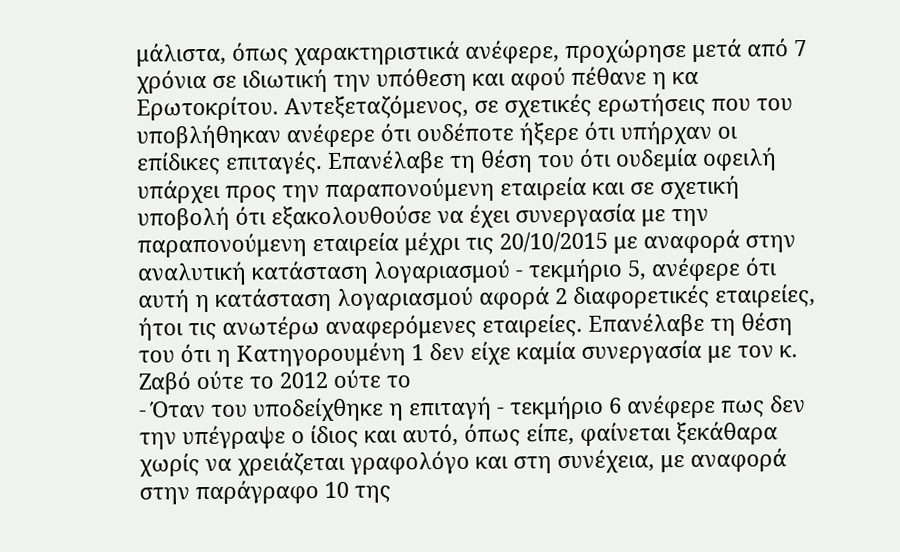μάλιστα, όπως χαρακτηριστικά ανέφερε, προχώρησε μετά από 7 χρόνια σε ιδιωτική την υπόθεση και αφού πέθανε η κα Ερωτοκρίτου. Αντεξεταζόμενος, σε σχετικές ερωτήσεις που του υποβλήθηκαν ανέφερε ότι ουδέποτε ήξερε ότι υπήρχαν οι επίδικες επιταγές. Επανέλαβε τη θέση του ότι ουδεμία οφειλή υπάρχει προς την παραπονούμενη εταιρεία και σε σχετική υποβολή ότι εξακολουθούσε να έχει συνεργασία με την παραπονούμενη εταιρεία μέχρι τις 20/10/2015 με αναφορά στην αναλυτική κατάσταση λογαριασμού - τεκμήριο 5, ανέφερε ότι αυτή η κατάσταση λογαριασμού αφορά 2 διαφορετικές εταιρείες, ήτοι τις ανωτέρω αναφερόμενες εταιρείες. Επανέλαβε τη θέση του ότι η Κατηγορουμένη 1 δεν είχε καμία συνεργασία με τον κ. Ζαβό ούτε το 2012 ούτε το
- Όταν του υποδείχθηκε η επιταγή - τεκμήριο 6 ανέφερε πως δεν την υπέγραψε ο ίδιος και αυτό, όπως είπε, φαίνεται ξεκάθαρα χωρίς να χρειάζεται γραφολόγο και στη συνέχεια, με αναφορά στην παράγραφο 10 της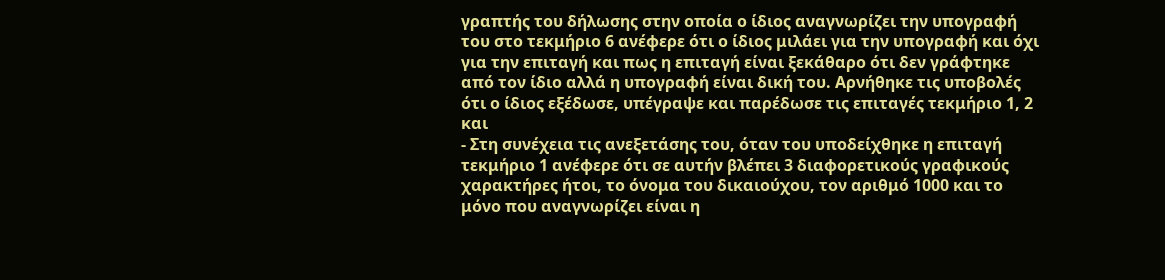γραπτής του δήλωσης στην οποία ο ίδιος αναγνωρίζει την υπογραφή του στο τεκμήριο 6 ανέφερε ότι ο ίδιος μιλάει για την υπογραφή και όχι για την επιταγή και πως η επιταγή είναι ξεκάθαρο ότι δεν γράφτηκε από τον ίδιο αλλά η υπογραφή είναι δική του. Αρνήθηκε τις υποβολές ότι ο ίδιος εξέδωσε, υπέγραψε και παρέδωσε τις επιταγές τεκμήριο 1, 2 και
- Στη συνέχεια τις ανεξετάσης του, όταν του υποδείχθηκε η επιταγή τεκμήριο 1 ανέφερε ότι σε αυτήν βλέπει 3 διαφορετικούς γραφικούς χαρακτήρες ήτοι, το όνομα του δικαιούχου, τον αριθμό 1000 και το μόνο που αναγνωρίζει είναι η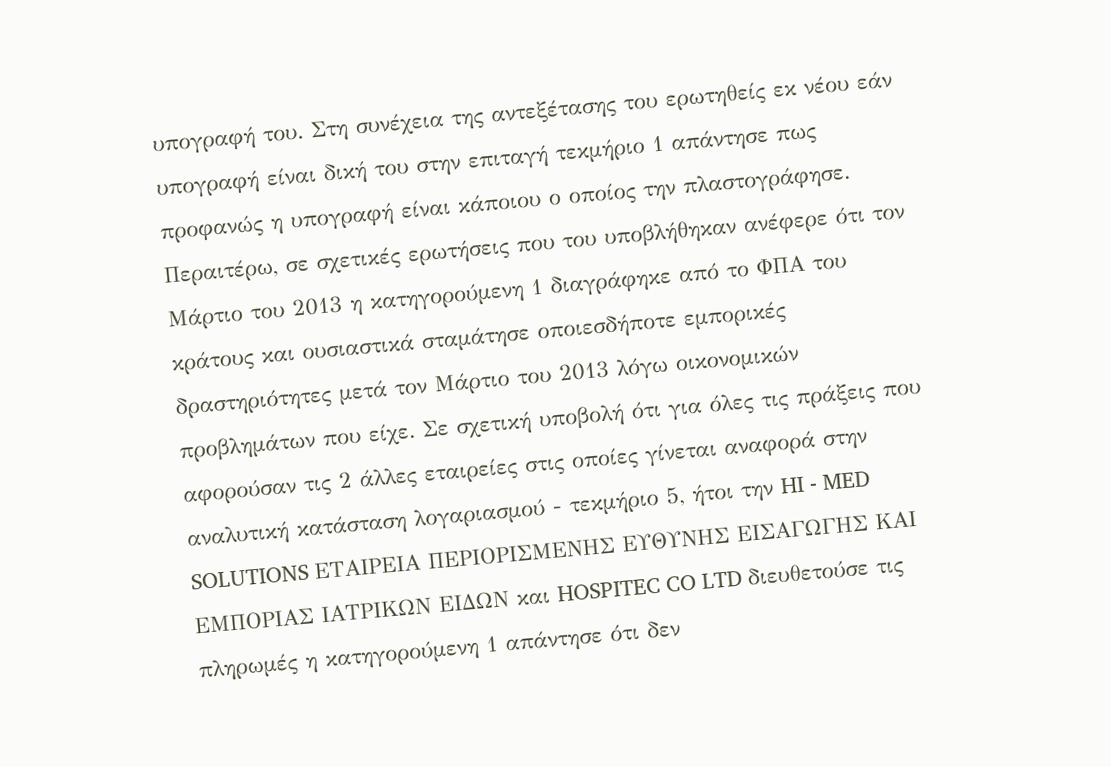υπογραφή του. Στη συνέχεια της αντεξέτασης του ερωτηθείς εκ νέου εάν υπογραφή είναι δική του στην επιταγή τεκμήριο 1 απάντησε πως προφανώς η υπογραφή είναι κάποιου ο οποίος την πλαστογράφησε. Περαιτέρω, σε σχετικές ερωτήσεις που του υποβλήθηκαν ανέφερε ότι τον Μάρτιο του 2013 η κατηγορούμενη 1 διαγράφηκε από το ΦΠΑ του κράτους και ουσιαστικά σταμάτησε οποιεσδήποτε εμπορικές δραστηριότητες μετά τον Μάρτιο του 2013 λόγω οικονομικών προβλημάτων που είχε. Σε σχετική υποβολή ότι για όλες τις πράξεις που αφορούσαν τις 2 άλλες εταιρείες στις οποίες γίνεται αναφορά στην αναλυτική κατάσταση λογαριασμού - τεκμήριο 5, ήτοι την HI - MED SOLUTIONS ΕΤΑΙΡΕΙΑ ΠΕΡΙΟΡΙΣΜΕΝΗΣ ΕΥΘΥΝΗΣ ΕΙΣΑΓΩΓΗΣ ΚΑΙ ΕΜΠΟΡΙΑΣ ΙΑΤΡΙΚΩΝ ΕΙΔΩΝ και HOSPITEC CO LTD διευθετούσε τις πληρωμές η κατηγορούμενη 1 απάντησε ότι δεν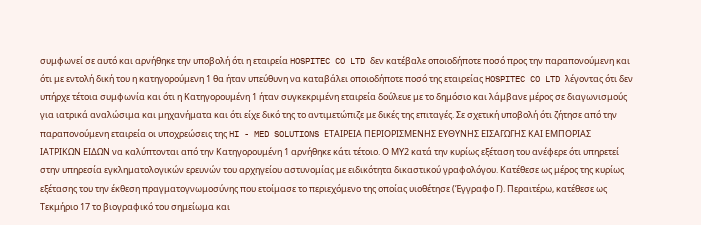συμφωνεί σε αυτό και αρνήθηκε την υποβολή ότι η εταιρεία HOSPITEC CO LTD δεν κατέβαλε οποιοδήποτε ποσό προς την παραπονούμενη και ότι με εντολή δική του η κατηγορούμενη 1 θα ήταν υπεύθυνη να καταβάλει οποιοδήποτε ποσό της εταιρείας HOSPITEC CO LTD λέγοντας ότι δεν υπήρχε τέτοια συμφωνία και ότι η Κατηγορουμένη 1 ήταν συγκεκριμένη εταιρεία δούλευε με το δημόσιο και λάμβανε μέρος σε διαγωνισμούς για ιατρικά αναλώσιμα και μηχανήματα και ότι είχε δικό της το αντιμετώπιζε με δικές της επιταγές. Σε σχετική υποβολή ότι ζήτησε από την παραπονούμενη εταιρεία οι υποχρεώσεις της HI - MED SOLUTIONS ΕΤΑΙΡΕΙΑ ΠΕΡΙΟΡΙΣΜΕΝΗΣ ΕΥΘΥΝΗΣ ΕΙΣΑΓΩΓΗΣ ΚΑΙ ΕΜΠΟΡΙΑΣ ΙΑΤΡΙΚΩΝ ΕΙΔΩΝ να καλύπτονται από την Κατηγορουμένη 1 αρνήθηκε κάτι τέτοιο. Ο ΜΥ2 κατά την κυρίως εξέταση του ανέφερε ότι υπηρετεί στην υπηρεσία εγκληματολογικών ερευνών του αρχηγείου αστυνομίας με ειδικότητα δικαστικού γραφολόγου. Κατέθεσε ως μέρος της κυρίως εξέτασης του την έκθεση πραγματογνωμοσύνης που ετοίμασε το περιεχόμενο της οποίας υιοθέτησε (Έγγραφο Γ). Περαιτέρω, κατέθεσε ως Τεκμήριο 17 το βιογραφικό του σημείωμα και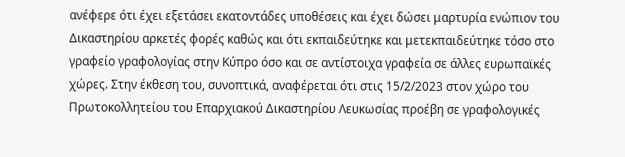ανέφερε ότι έχει εξετάσει εκατοντάδες υποθέσεις και έχει δώσει μαρτυρία ενώπιον του Δικαστηρίου αρκετές φορές καθώς και ότι εκπαιδεύτηκε και μετεκπαιδεύτηκε τόσο στο γραφείο γραφολογίας στην Κύπρο όσο και σε αντίστοιχα γραφεία σε άλλες ευρωπαϊκές χώρες. Στην έκθεση του, συνοπτικά, αναφέρεται ότι στις 15/2/2023 στον χώρο του Πρωτοκολλητείου του Επαρχιακού Δικαστηρίου Λευκωσίας προέβη σε γραφολογικές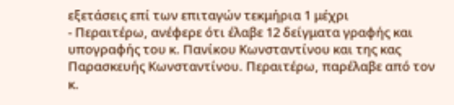εξετάσεις επί των επιταγών τεκμήρια 1 μέχρι
- Περαιτέρω, ανέφερε ότι έλαβε 12 δείγματα γραφής και υπογραφής του κ. Πανίκου Κωνσταντίνου και της κας Παρασκευής Κωνσταντίνου. Περαιτέρω, παρέλαβε από τον κ.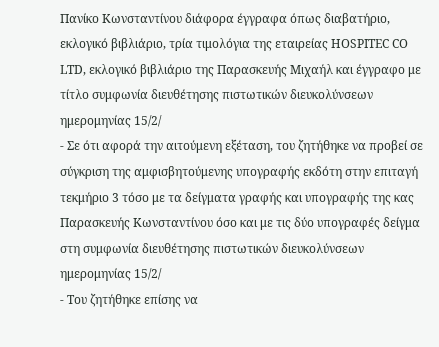Πανίκο Κωνσταντίνου διάφορα έγγραφα όπως διαβατήριο, εκλογικό βιβλιάριο, τρία τιμολόγια της εταιρείας HOSPITEC CO LTD, εκλογικό βιβλιάριο της Παρασκευής Μιχαήλ και έγγραφο με τίτλο συμφωνία διευθέτησης πιστωτικών διευκολύνσεων ημερομηνίας 15/2/
- Σε ότι αφορά την αιτούμενη εξέταση, του ζητήθηκε να προβεί σε σύγκριση της αμφισβητούμενης υπογραφής εκδότη στην επιταγή τεκμήριο 3 τόσο με τα δείγματα γραφής και υπογραφής της κας Παρασκευής Κωνσταντίνου όσο και με τις δύο υπογραφές δείγμα στη συμφωνία διευθέτησης πιστωτικών διευκολύνσεων ημερομηνίας 15/2/
- Του ζητήθηκε επίσης να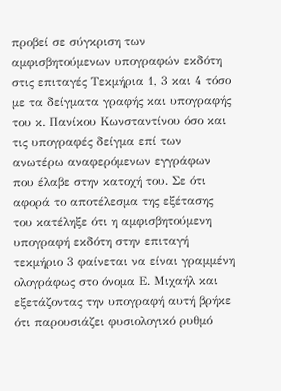προβεί σε σύγκριση των αμφισβητούμενων υπογραφών εκδότη στις επιταγές Τεκμήρια 1, 3 και 4 τόσο με τα δείγματα γραφής και υπογραφής του κ. Πανίκου Κωνσταντίνου όσο και τις υπογραφές δείγμα επί των ανωτέρω αναφερόμενων εγγράφων που έλαβε στην κατοχή του. Σε ότι αφορά το αποτέλεσμα της εξέτασης του κατέληξε ότι η αμφισβητούμενη υπογραφή εκδότη στην επιταγή τεκμήριο 3 φαίνεται να είναι γραμμένη ολογράφως στο όνομα Ε. Μιχαήλ και εξετάζοντας την υπογραφή αυτή βρήκε ότι παρουσιάζει φυσιολογικό ρυθμό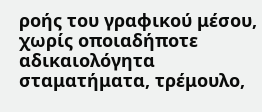ροής του γραφικού μέσου, χωρίς οποιαδήποτε αδικαιολόγητα σταματήματα, τρέμουλο,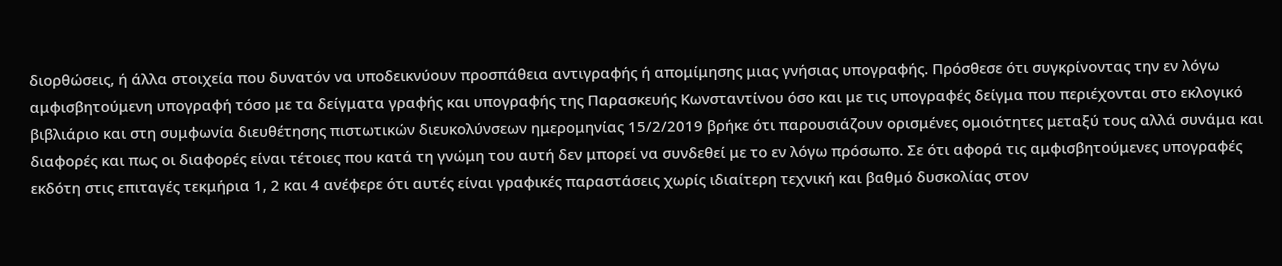διορθώσεις, ή άλλα στοιχεία που δυνατόν να υποδεικνύουν προσπάθεια αντιγραφής ή απομίμησης μιας γνήσιας υπογραφής. Πρόσθεσε ότι συγκρίνοντας την εν λόγω αμφισβητούμενη υπογραφή τόσο με τα δείγματα γραφής και υπογραφής της Παρασκευής Κωνσταντίνου όσο και με τις υπογραφές δείγμα που περιέχονται στο εκλογικό βιβλιάριο και στη συμφωνία διευθέτησης πιστωτικών διευκολύνσεων ημερομηνίας 15/2/2019 βρήκε ότι παρουσιάζουν ορισμένες ομοιότητες μεταξύ τους αλλά συνάμα και διαφορές και πως οι διαφορές είναι τέτοιες που κατά τη γνώμη του αυτή δεν μπορεί να συνδεθεί με το εν λόγω πρόσωπο. Σε ότι αφορά τις αμφισβητούμενες υπογραφές εκδότη στις επιταγές τεκμήρια 1, 2 και 4 ανέφερε ότι αυτές είναι γραφικές παραστάσεις χωρίς ιδιαίτερη τεχνική και βαθμό δυσκολίας στον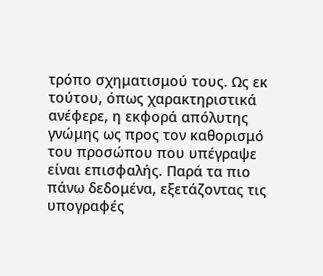τρόπο σχηματισμού τους. Ως εκ τούτου, όπως χαρακτηριστικά ανέφερε, η εκφορά απόλυτης γνώμης ως προς τον καθορισμό του προσώπου που υπέγραψε είναι επισφαλής. Παρά τα πιο πάνω δεδομένα, εξετάζοντας τις υπογραφές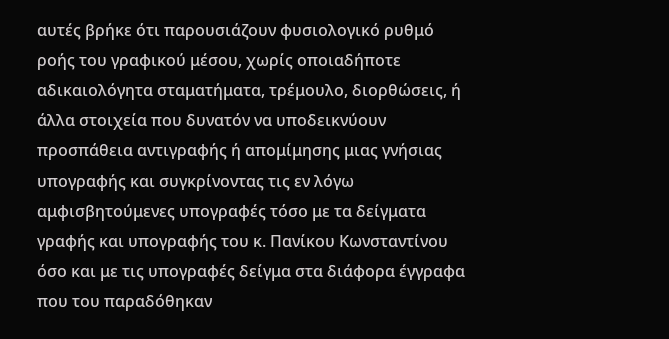αυτές βρήκε ότι παρουσιάζουν φυσιολογικό ρυθμό ροής του γραφικού μέσου, χωρίς οποιαδήποτε αδικαιολόγητα σταματήματα, τρέμουλο, διορθώσεις, ή άλλα στοιχεία που δυνατόν να υποδεικνύουν προσπάθεια αντιγραφής ή απομίμησης μιας γνήσιας υπογραφής και συγκρίνοντας τις εν λόγω αμφισβητούμενες υπογραφές τόσο με τα δείγματα γραφής και υπογραφής του κ. Πανίκου Κωνσταντίνου όσο και με τις υπογραφές δείγμα στα διάφορα έγγραφα που του παραδόθηκαν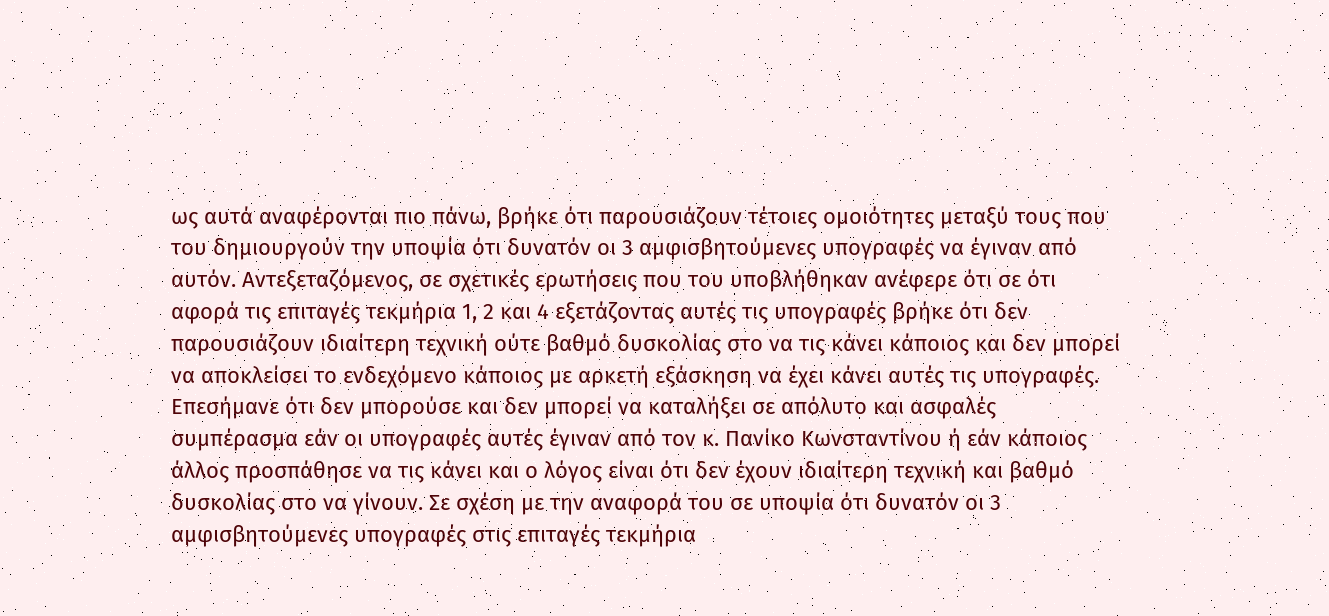ως αυτά αναφέρονται πιο πάνω, βρήκε ότι παρουσιάζουν τέτοιες ομοιότητες μεταξύ τους που του δημιουργούν την υποψία ότι δυνατόν οι 3 αμφισβητούμενες υπογραφές να έγιναν από αυτόν. Αντεξεταζόμενος, σε σχετικές ερωτήσεις που του υποβλήθηκαν ανέφερε ότι σε ότι αφορά τις επιταγές τεκμήρια 1, 2 και 4 εξετάζοντας αυτές τις υπογραφές βρήκε ότι δεν παρουσιάζουν ιδιαίτερη τεχνική ούτε βαθμό δυσκολίας στο να τις κάνει κάποιος και δεν μπορεί να αποκλείσει το ενδεχόμενο κάποιος με αρκετή εξάσκηση να έχει κάνει αυτές τις υπογραφές. Επεσήμανε ότι δεν μπορούσε και δεν μπορεί να καταλήξει σε απόλυτο και ασφαλές συμπέρασμα εάν οι υπογραφές αυτές έγιναν από τον κ. Πανίκο Κωνσταντίνου ή εάν κάποιος άλλος προσπάθησε να τις κάνει και ο λόγος είναι ότι δεν έχουν ιδιαίτερη τεχνική και βαθμό δυσκολίας στο να γίνουν. Σε σχέση με την αναφορά του σε υποψία ότι δυνατόν οι 3 αμφισβητούμενες υπογραφές στις επιταγές τεκμήρια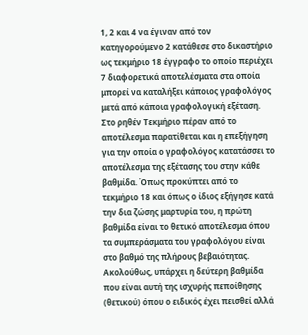1, 2 και 4 να έγιναν από τον κατηγορούμενο 2 κατάθεσε στο δικαστήριο ως τεκμήριο 18 έγγραφο το οποίο περιέχει 7 διαφορετικά αποτελέσματα στα οποία μπορεί να καταλήξει κάποιος γραφολόγος μετά από κάποια γραφολογική εξέταση. Στο ρηθέν Τεκμήριο πέραν από το αποτέλεσμα παρατίθεται και η επεξήγηση για την οποία ο γραφολόγος κατατάσσει το αποτέλεσμα της εξέτασης του στην κάθε βαθμίδα. Όπως προκύπτει από το τεκμήριο 18 και όπως ο ίδιος εξήγησε κατά την δια ζώσης μαρτυρία του, η πρώτη βαθμίδα είναι το θετικό αποτέλεσμα όπου τα συμπεράσματα του γραφολόγου είναι στο βαθμό της πλήρους βεβαιότητας. Ακολούθως, υπάρχει η δεύτερη βαθμίδα που είναι αυτή της ισχυρής πεποίθησης (θετικού) όπου ο ειδικός έχει πεισθεί αλλά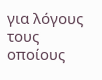για λόγους τους οποίους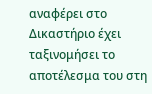αναφέρει στο Δικαστήριο έχει ταξινομήσει το αποτέλεσμα του στη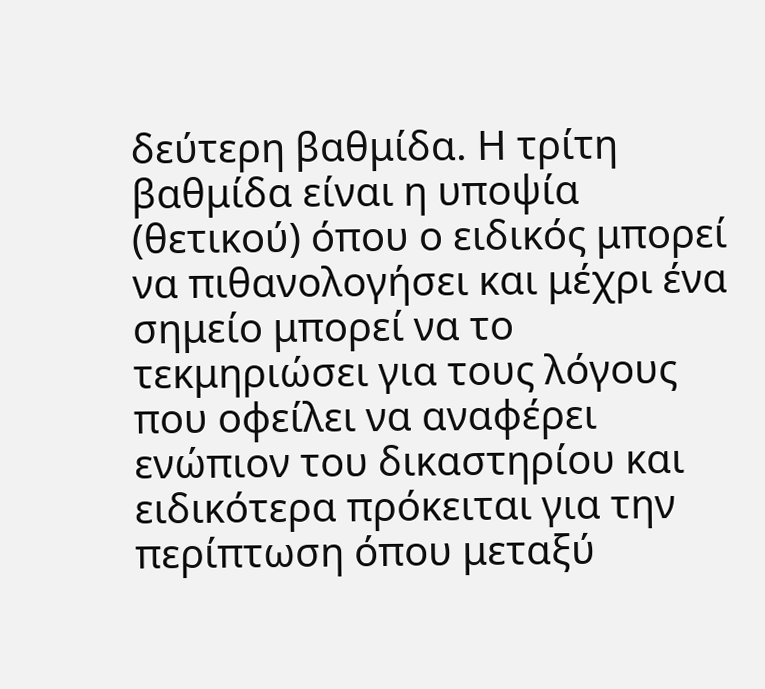δεύτερη βαθμίδα. Η τρίτη βαθμίδα είναι η υποψία (θετικού) όπου ο ειδικός μπορεί να πιθανολογήσει και μέχρι ένα σημείο μπορεί να το τεκμηριώσει για τους λόγους που οφείλει να αναφέρει ενώπιον του δικαστηρίου και ειδικότερα πρόκειται για την περίπτωση όπου μεταξύ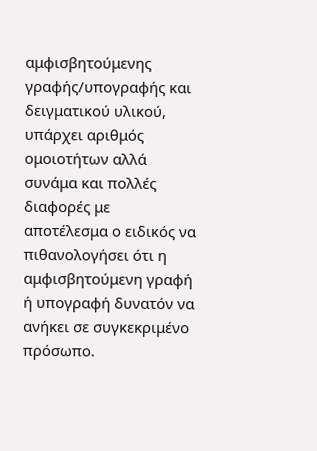αμφισβητούμενης γραφής/υπογραφής και δειγματικού υλικού, υπάρχει αριθμός ομοιοτήτων αλλά συνάμα και πολλές διαφορές με αποτέλεσμα ο ειδικός να πιθανολογήσει ότι η αμφισβητούμενη γραφή ή υπογραφή δυνατόν να ανήκει σε συγκεκριμένο πρόσωπο.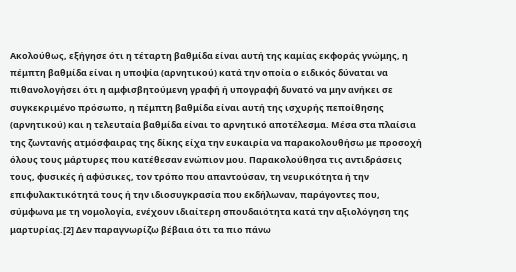Ακολούθως, εξήγησε ότι η τέταρτη βαθμίδα είναι αυτή της καμίας εκφοράς γνώμης, η πέμπτη βαθμίδα είναι η υποψία (αρνητικού) κατά την οποία ο ειδικός δύναται να πιθανολογήσει ότι η αμφισβητούμενη γραφή ή υπογραφή δυνατό να μην ανήκει σε συγκεκριμένο πρόσωπο, η πέμπτη βαθμίδα είναι αυτή της ισχυρής πεποίθησης (αρνητικού) και η τελευταία βαθμίδα είναι το αρνητικό αποτέλεσμα. Μέσα στα πλαίσια της ζωντανής ατμόσφαιρας της δίκης είχα την ευκαιρία να παρακολουθήσω με προσοχή όλους τους μάρτυρες που κατέθεσαν ενώπιον μου. Παρακολούθησα τις αντιδράσεις τους, φυσικές ή αφύσικες, τον τρόπο που απαντούσαν, τη νευρικότητα ή την επιφυλακτικότητά τους ή την ιδιοσυγκρασία που εκδήλωναν, παράγοντες που, σύμφωνα με τη νομολογία, ενέχουν ιδιαίτερη σπουδαιότητα κατά την αξιολόγηση της μαρτυρίας.[2] Δεν παραγνωρίζω βέβαια ότι τα πιο πάνω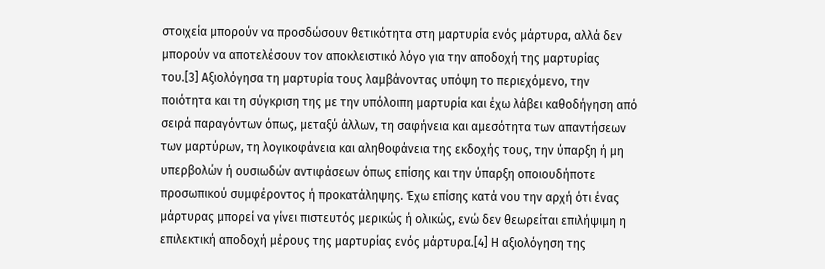στοιχεία μπορούν να προσδώσουν θετικότητα στη μαρτυρία ενός μάρτυρα, αλλά δεν μπορούν να αποτελέσουν τον αποκλειστικό λόγο για την αποδοχή της μαρτυρίας του.[3] Αξιολόγησα τη μαρτυρία τους λαμβάνοντας υπόψη το περιεχόμενο, την ποιότητα και τη σύγκριση της με την υπόλοιπη μαρτυρία και έχω λάβει καθοδήγηση από σειρά παραγόντων όπως, μεταξύ άλλων, τη σαφήνεια και αμεσότητα των απαντήσεων των μαρτύρων, τη λογικοφάνεια και αληθοφάνεια της εκδοχής τους, την ύπαρξη ή μη υπερβολών ή ουσιωδών αντιφάσεων όπως επίσης και την ύπαρξη οποιουδήποτε προσωπικού συμφέροντος ή προκατάληψης. Έχω επίσης κατά νου την αρχή ότι ένας μάρτυρας μπορεί να γίνει πιστευτός μερικώς ή ολικώς, ενώ δεν θεωρείται επιλήψιμη η επιλεκτική αποδοχή μέρους της μαρτυρίας ενός μάρτυρα.[4] Η αξιολόγηση της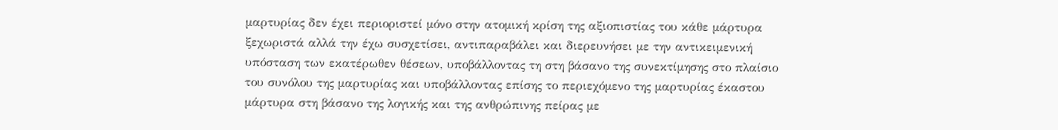μαρτυρίας δεν έχει περιοριστεί μόνο στην ατομική κρίση της αξιοπιστίας του κάθε μάρτυρα ξεχωριστά αλλά την έχω συσχετίσει, αντιπαραβάλει και διερευνήσει με την αντικειμενική υπόσταση των εκατέρωθεν θέσεων, υποβάλλοντας τη στη βάσανο της συνεκτίμησης στο πλαίσιο του συνόλου της μαρτυρίας και υποβάλλοντας επίσης το περιεχόμενο της μαρτυρίας έκαστου μάρτυρα στη βάσανο της λογικής και της ανθρώπινης πείρας με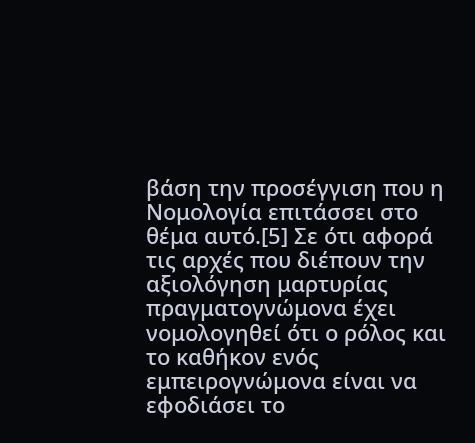βάση την προσέγγιση που η Νομολογία επιτάσσει στο θέμα αυτό.[5] Σε ότι αφορά τις αρχές που διέπουν την αξιολόγηση μαρτυρίας πραγματογνώμονα έχει νομολογηθεί ότι ο ρόλος και το καθήκον ενός εμπειρογνώμονα είναι να εφοδιάσει το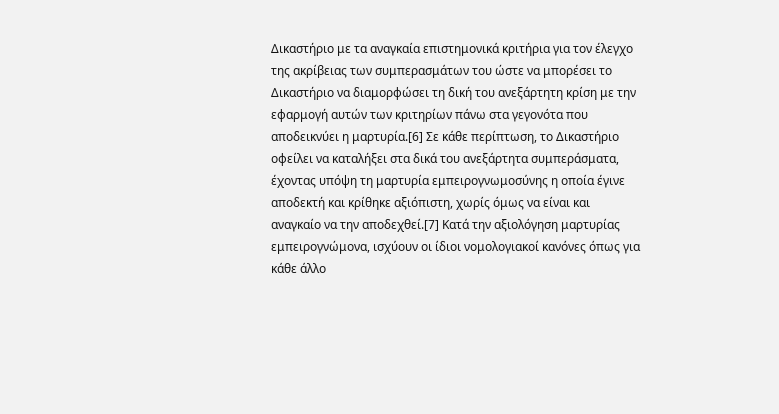Δικαστήριο με τα αναγκαία επιστημονικά κριτήρια για τον έλεγχο της ακρίβειας των συμπερασμάτων του ώστε να μπορέσει το Δικαστήριο να διαμορφώσει τη δική του ανεξάρτητη κρίση με την εφαρμογή αυτών των κριτηρίων πάνω στα γεγονότα που αποδεικνύει η μαρτυρία.[6] Σε κάθε περίπτωση, το Δικαστήριο οφείλει να καταλήξει στα δικά του ανεξάρτητα συμπεράσματα, έχοντας υπόψη τη μαρτυρία εμπειρογνωμοσύνης η οποία έγινε αποδεκτή και κρίθηκε αξιόπιστη, χωρίς όμως να είναι και αναγκαίο να την αποδεχθεί.[7] Κατά την αξιολόγηση μαρτυρίας εμπειρογνώμονα, ισχύουν οι ίδιοι νομολογιακοί κανόνες όπως για κάθε άλλο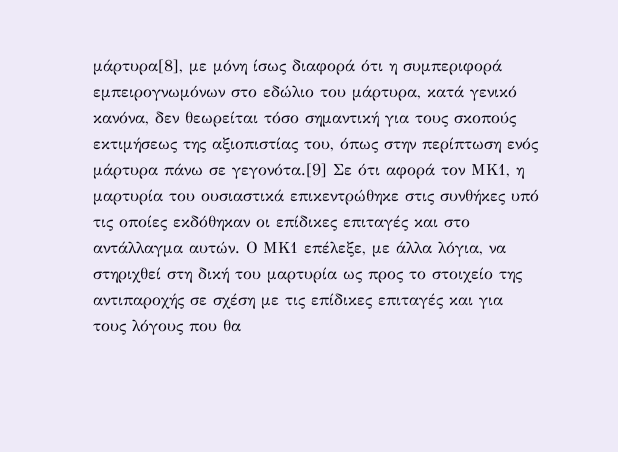μάρτυρα[8], με μόνη ίσως διαφορά ότι η συμπεριφορά εμπειρογνωμόνων στο εδώλιο του μάρτυρα, κατά γενικό κανόνα, δεν θεωρείται τόσο σημαντική για τους σκοπούς εκτιμήσεως της αξιοπιστίας του, όπως στην περίπτωση ενός μάρτυρα πάνω σε γεγονότα.[9] Σε ότι αφορά τον ΜΚ1, η μαρτυρία του ουσιαστικά επικεντρώθηκε στις συνθήκες υπό τις οποίες εκδόθηκαν οι επίδικες επιταγές και στο αντάλλαγμα αυτών. Ο ΜΚ1 επέλεξε, με άλλα λόγια, να στηριχθεί στη δική του μαρτυρία ως προς το στοιχείο της αντιπαροχής σε σχέση με τις επίδικες επιταγές και για τους λόγους που θα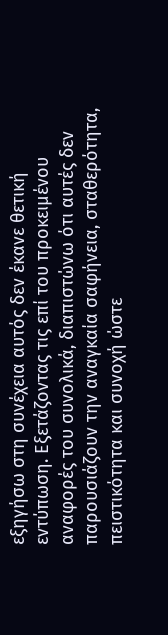εξηγήσω στη συνέχεια αυτός δεν έκανε θετική εντύπωση. Εξετάζοντας τις επί του προκειμένου αναφορές του συνολικά, διαπιστώνω ότι αυτές δεν παρουσιάζουν την αναγκαία σαφήνεια, σταθερότητα, πειστικότητα και συνοχή ώστε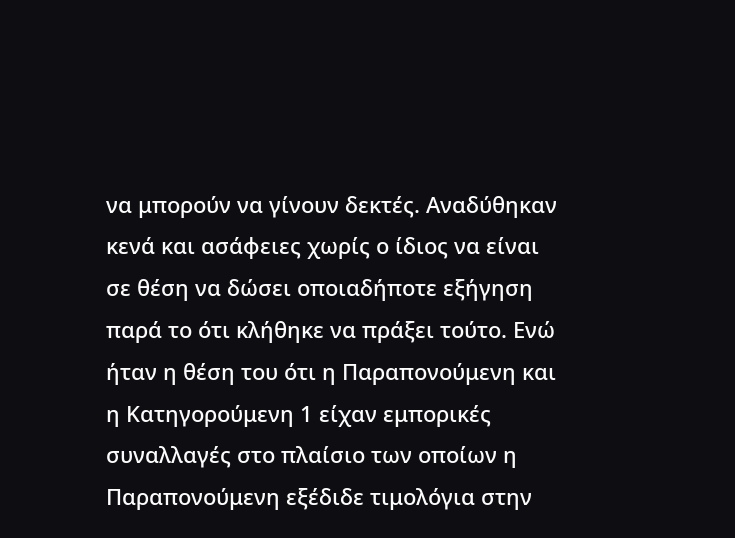να μπορούν να γίνουν δεκτές. Αναδύθηκαν κενά και ασάφειες χωρίς ο ίδιος να είναι σε θέση να δώσει οποιαδήποτε εξήγηση παρά το ότι κλήθηκε να πράξει τούτο. Ενώ ήταν η θέση του ότι η Παραπονούμενη και η Κατηγορούμενη 1 είχαν εμπορικές συναλλαγές στο πλαίσιο των οποίων η Παραπονούμενη εξέδιδε τιμολόγια στην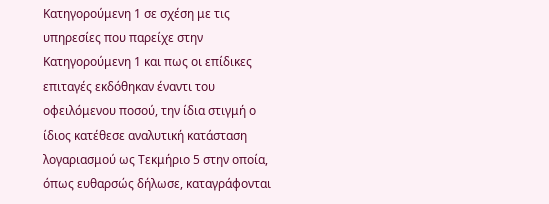Κατηγορούμενη 1 σε σχέση με τις υπηρεσίες που παρείχε στην Κατηγορούμενη 1 και πως οι επίδικες επιταγές εκδόθηκαν έναντι του οφειλόμενου ποσού, την ίδια στιγμή ο ίδιος κατέθεσε αναλυτική κατάσταση λογαριασμού ως Τεκμήριο 5 στην οποία, όπως ευθαρσώς δήλωσε, καταγράφονται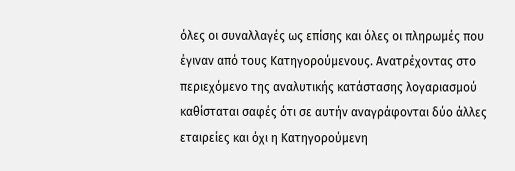όλες οι συναλλαγές ως επίσης και όλες οι πληρωμές που έγιναν από τους Κατηγορούμενους. Ανατρέχοντας στο περιεχόμενο της αναλυτικής κατάστασης λογαριασμού καθίσταται σαφές ότι σε αυτήν αναγράφονται δύο άλλες εταιρείες και όχι η Κατηγορούμενη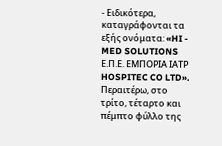- Ειδικότερα, καταγράφονται τα εξής ονόματα: «HI - MED SOLUTIONS Ε.Π.Ε. ΕΜΠΟΡΙΑ ΙΑΤΡ HOSPITEC CO LTD». Περαιτέρω, στο τρίτο, τέταρτο και πέμπτο φύλλο της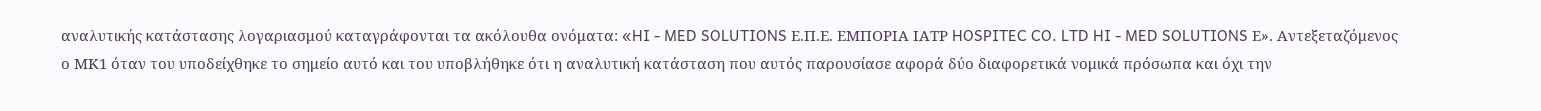αναλυτικής κατάστασης λογαριασμού καταγράφονται τα ακόλουθα ονόματα: «HI - MED SOLUTIONS Ε.Π.Ε. ΕΜΠΟΡΙΑ ΙΑΤΡ HOSPITEC CO. LTD HI - MED SOLUTIONS Ε». Αντεξεταζόμενος ο ΜΚ1 όταν του υποδείχθηκε το σημείο αυτό και του υποβλήθηκε ότι η αναλυτική κατάσταση που αυτός παρουσίασε αφορά δύο διαφορετικά νομικά πρόσωπα και όχι την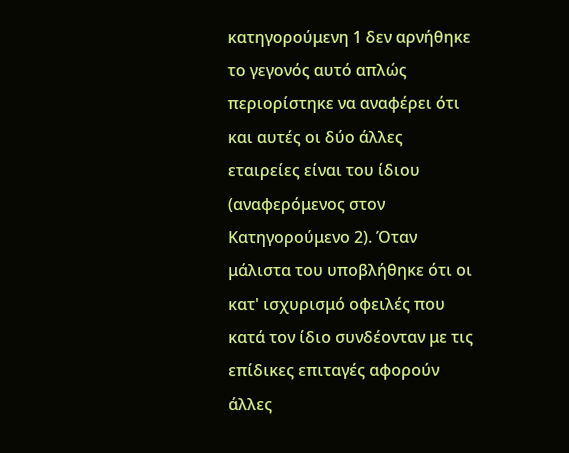κατηγορούμενη 1 δεν αρνήθηκε το γεγονός αυτό απλώς περιορίστηκε να αναφέρει ότι και αυτές οι δύο άλλες εταιρείες είναι του ίδιου (αναφερόμενος στον Κατηγορούμενο 2). Όταν μάλιστα του υποβλήθηκε ότι οι κατ' ισχυρισμό οφειλές που κατά τον ίδιο συνδέονταν με τις επίδικες επιταγές αφορούν άλλες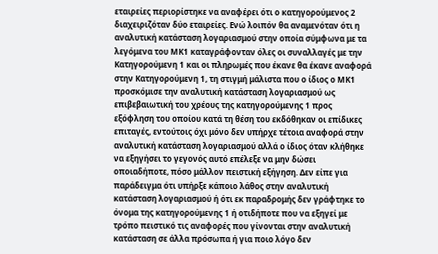εταιρείες περιορίστηκε να αναφέρει ότι ο κατηγορούμενος 2 διαχειριζόταν δύο εταιρείες. Ενώ λοιπόν θα αναμενόταν ότι η αναλυτική κατάσταση λογαριασμού στην οποία σύμφωνα με τα λεγόμενα του ΜΚ1 καταγράφονταν όλες οι συναλλαγές με την Κατηγορούμενη 1 και οι πληρωμές που έκανε θα έκανε αναφορά στην Κατηγορούμενη 1, τη στιγμή μάλιστα που ο ίδιος ο ΜΚ1 προσκόμισε την αναλυτική κατάσταση λογαριασμού ως επιβεβαιωτική του χρέους της κατηγορούμενης 1 προς εξόφληση του οποίου κατά τη θέση του εκδόθηκαν οι επίδικες επιταγές, εντούτοις όχι μόνο δεν υπήρχε τέτοια αναφορά στην αναλυτική κατάσταση λογαριασμού αλλά ο ίδιος όταν κλήθηκε να εξηγήσει το γεγονός αυτό επέλεξε να μην δώσει οποιαδήποτε, πόσο μάλλον πειστική εξήγηση. Δεν είπε για παράδειγμα ότι υπήρξε κάποιο λάθος στην αναλυτική κατάσταση λογαριασμού ή ότι εκ παραδρομής δεν γράφτηκε το όνομα της κατηγορούμενης 1 ή οτιδήποτε που να εξηγεί με τρόπο πειστικό τις αναφορές που γίνονται στην αναλυτική κατάσταση σε άλλα πρόσωπα ή για ποιο λόγο δεν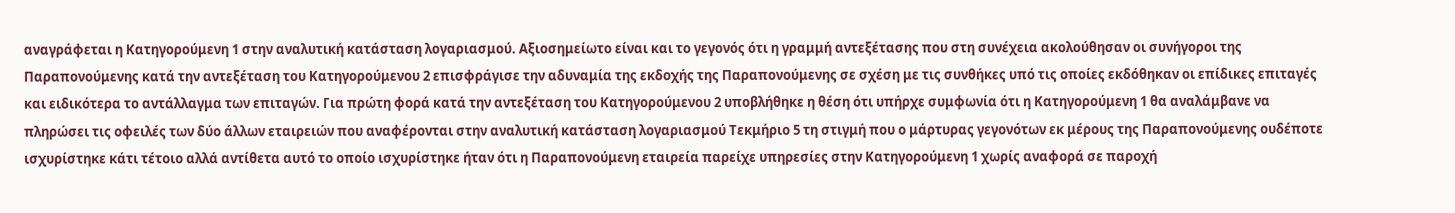αναγράφεται η Κατηγορούμενη 1 στην αναλυτική κατάσταση λογαριασμού. Αξιοσημείωτο είναι και το γεγονός ότι η γραμμή αντεξέτασης που στη συνέχεια ακολούθησαν οι συνήγοροι της Παραπονούμενης κατά την αντεξέταση του Κατηγορούμενου 2 επισφράγισε την αδυναμία της εκδοχής της Παραπονούμενης σε σχέση με τις συνθήκες υπό τις οποίες εκδόθηκαν οι επίδικες επιταγές και ειδικότερα το αντάλλαγμα των επιταγών. Για πρώτη φορά κατά την αντεξέταση του Κατηγορούμενου 2 υποβλήθηκε η θέση ότι υπήρχε συμφωνία ότι η Κατηγορούμενη 1 θα αναλάμβανε να πληρώσει τις οφειλές των δύο άλλων εταιρειών που αναφέρονται στην αναλυτική κατάσταση λογαριασμού Τεκμήριο 5 τη στιγμή που ο μάρτυρας γεγονότων εκ μέρους της Παραπονούμενης ουδέποτε ισχυρίστηκε κάτι τέτοιο αλλά αντίθετα αυτό το οποίο ισχυρίστηκε ήταν ότι η Παραπονούμενη εταιρεία παρείχε υπηρεσίες στην Κατηγορούμενη 1 χωρίς αναφορά σε παροχή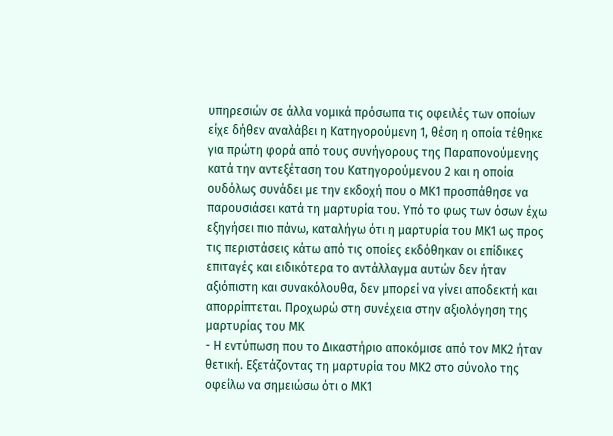υπηρεσιών σε άλλα νομικά πρόσωπα τις οφειλές των οποίων είχε δήθεν αναλάβει η Κατηγορούμενη 1, θέση η οποία τέθηκε για πρώτη φορά από τους συνήγορους της Παραπονούμενης κατά την αντεξέταση του Κατηγορούμενου 2 και η οποία ουδόλως συνάδει με την εκδοχή που ο ΜΚ1 προσπάθησε να παρουσιάσει κατά τη μαρτυρία του. Υπό το φως των όσων έχω εξηγήσει πιο πάνω, καταλήγω ότι η μαρτυρία του ΜΚ1 ως προς τις περιστάσεις κάτω από τις οποίες εκδόθηκαν οι επίδικες επιταγές και ειδικότερα το αντάλλαγμα αυτών δεν ήταν αξιόπιστη και συνακόλουθα, δεν μπορεί να γίνει αποδεκτή και απορρίπτεται. Προχωρώ στη συνέχεια στην αξιολόγηση της μαρτυρίας του ΜΚ
- Η εντύπωση που το Δικαστήριο αποκόμισε από τον ΜΚ2 ήταν θετική. Εξετάζοντας τη μαρτυρία του ΜΚ2 στο σύνολο της οφείλω να σημειώσω ότι ο ΜΚ1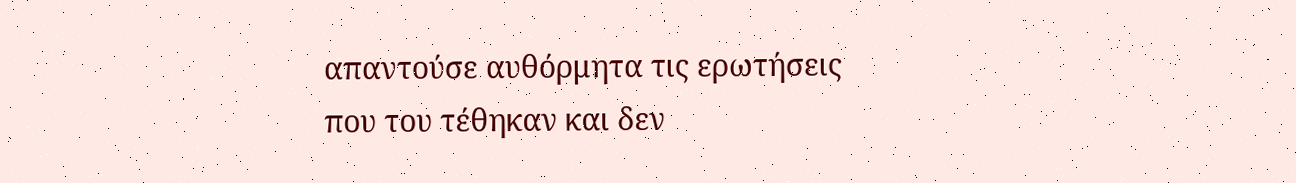απαντούσε αυθόρμητα τις ερωτήσεις που του τέθηκαν και δεν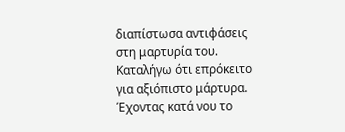διαπίστωσα αντιφάσεις στη μαρτυρία του. Καταλήγω ότι επρόκειτο για αξιόπιστο μάρτυρα. Έχοντας κατά νου το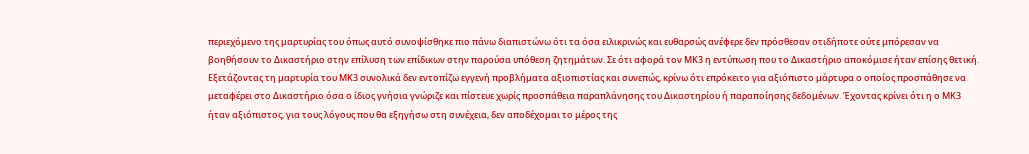περιεχόμενο της μαρτυρίας του όπως αυτό συνοψίσθηκε πιο πάνω διαπιστώνω ότι τα όσα ειλικρινώς και ευθαρσώς ανέφερε δεν πρόσθεσαν οτιδήποτε ούτε μπόρεσαν να βοηθήσουν το Δικαστήριο στην επίλυση των επίδικων στην παρούσα υπόθεση ζητημάτων. Σε ότι αφορά τον ΜΚ3 η εντύπωση που το Δικαστήριο αποκόμισε ήταν επίσης θετική. Εξετάζοντας τη μαρτυρία του ΜΚ3 συνολικά δεν εντοπίζω εγγενή προβλήματα αξιοπιστίας και συνεπώς, κρίνω ότι επρόκειτο για αξιόπιστο μάρτυρα ο οποίος προσπάθησε να μεταφέρει στο Δικαστήριο όσα ο ίδιος γνήσια γνώριζε και πίστευε χωρίς προσπάθεια παραπλάνησης του Δικαστηρίου ή παραποίησης δεδομένων. Έχοντας κρίνει ότι η ο ΜΚ3 ήταν αξιόπιστος, για τους λόγους που θα εξηγήσω στη συνέχεια, δεν αποδέχομαι το μέρος της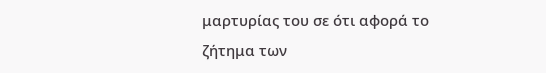μαρτυρίας του σε ότι αφορά το ζήτημα των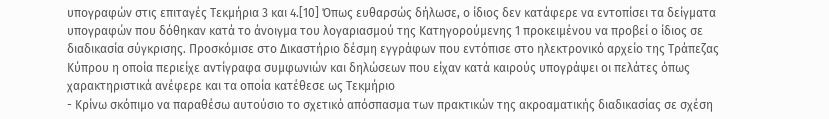υπογραφών στις επιταγές Τεκμήρια 3 και 4.[10] Όπως ευθαρσώς δήλωσε, ο ίδιος δεν κατάφερε να εντοπίσει τα δείγματα υπογραφών που δόθηκαν κατά το άνοιγμα του λογαριασμού της Κατηγορούμενης 1 προκειμένου να προβεί ο ίδιος σε διαδικασία σύγκρισης. Προσκόμισε στο Δικαστήριο δέσμη εγγράφων που εντόπισε στο ηλεκτρονικό αρχείο της Τράπεζας Κύπρου η οποία περιείχε αντίγραφα συμφωνιών και δηλώσεων που είχαν κατά καιρούς υπογράψει οι πελάτες όπως χαρακτηριστικά ανέφερε και τα οποία κατέθεσε ως Τεκμήριο
- Κρίνω σκόπιμο να παραθέσω αυτούσιο το σχετικό απόσπασμα των πρακτικών της ακροαματικής διαδικασίας σε σχέση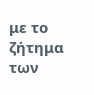με το ζήτημα των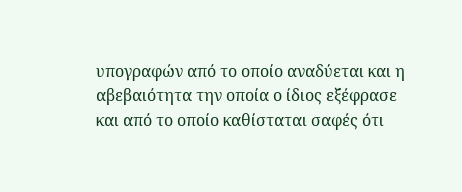υπογραφών από το οποίο αναδύεται και η αβεβαιότητα την οποία ο ίδιος εξέφρασε και από το οποίο καθίσταται σαφές ότι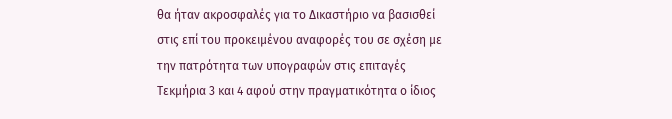θα ήταν ακροσφαλές για το Δικαστήριο να βασισθεί στις επί του προκειμένου αναφορές του σε σχέση με την πατρότητα των υπογραφών στις επιταγές Τεκμήρια 3 και 4 αφού στην πραγματικότητα ο ίδιος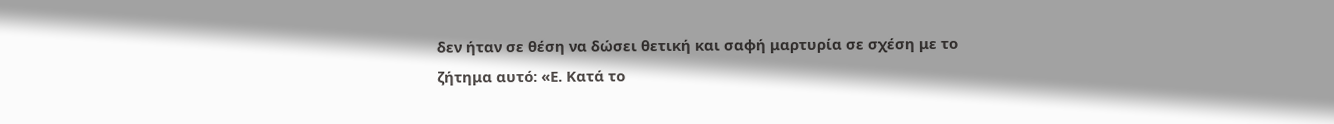δεν ήταν σε θέση να δώσει θετική και σαφή μαρτυρία σε σχέση με το ζήτημα αυτό: «Ε. Κατά το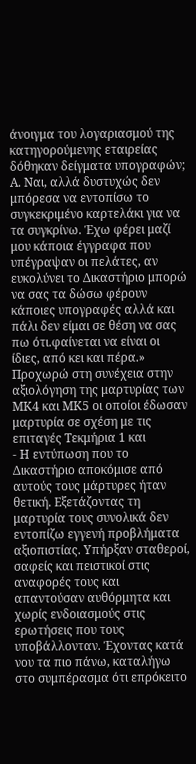άνοιγμα του λογαριασμού της κατηγορούμενης εταιρείας δόθηκαν δείγματα υπογραφών; Α. Ναι, αλλά δυστυχώς δεν μπόρεσα να εντοπίσω το συγκεκριμένο καρτελάκι για να τα συγκρίνω. Έχω φέρει μαζί μου κάποια έγγραφα που υπέγραψαν οι πελάτες, αν ευκολύνει το Δικαστήριο μπορώ να σας τα δώσω φέρουν κάποιες υπογραφές αλλά και πάλι δεν είμαι σε θέση να σας πω ότι.φαίνεται να είναι οι ίδιες, από κει και πέρα.» Προχωρώ στη συνέχεια στην αξιολόγηση της μαρτυρίας των ΜΚ4 και ΜΚ5 οι οποίοι έδωσαν μαρτυρία σε σχέση με τις επιταγές Τεκμήρια 1 και
- Η εντύπωση που το Δικαστήριο αποκόμισε από αυτούς τους μάρτυρες ήταν θετική. Εξετάζοντας τη μαρτυρία τους συνολικά δεν εντοπίζω εγγενή προβλήματα αξιοπιστίας. Υπήρξαν σταθεροί, σαφείς και πειστικοί στις αναφορές τους και απαντούσαν αυθόρμητα και χωρίς ενδοιασμούς στις ερωτήσεις που τους υποβάλλονταν. Έχοντας κατά νου τα πιο πάνω, καταλήγω στο συμπέρασμα ότι επρόκειτο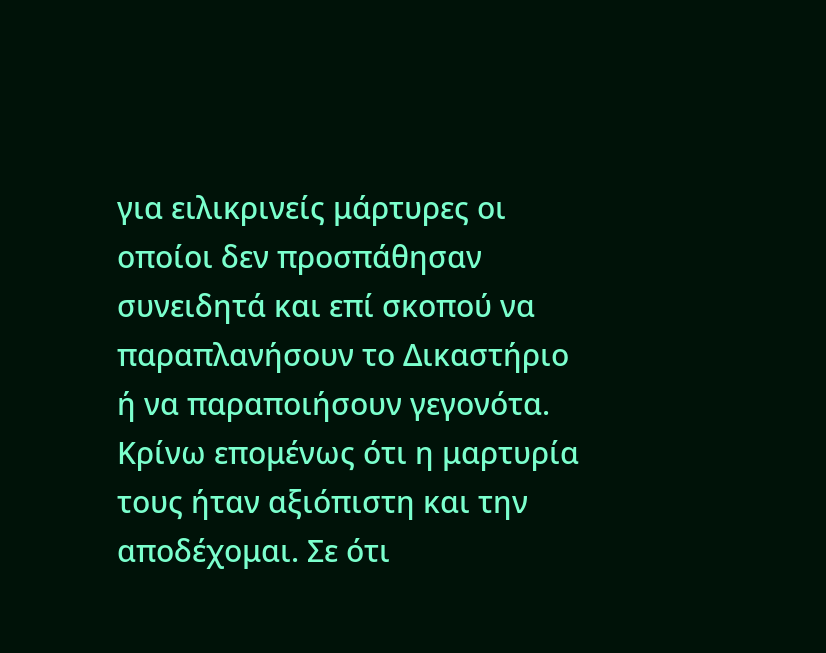για ειλικρινείς μάρτυρες οι οποίοι δεν προσπάθησαν συνειδητά και επί σκοπού να παραπλανήσουν το Δικαστήριο ή να παραποιήσουν γεγονότα. Κρίνω επομένως ότι η μαρτυρία τους ήταν αξιόπιστη και την αποδέχομαι. Σε ότι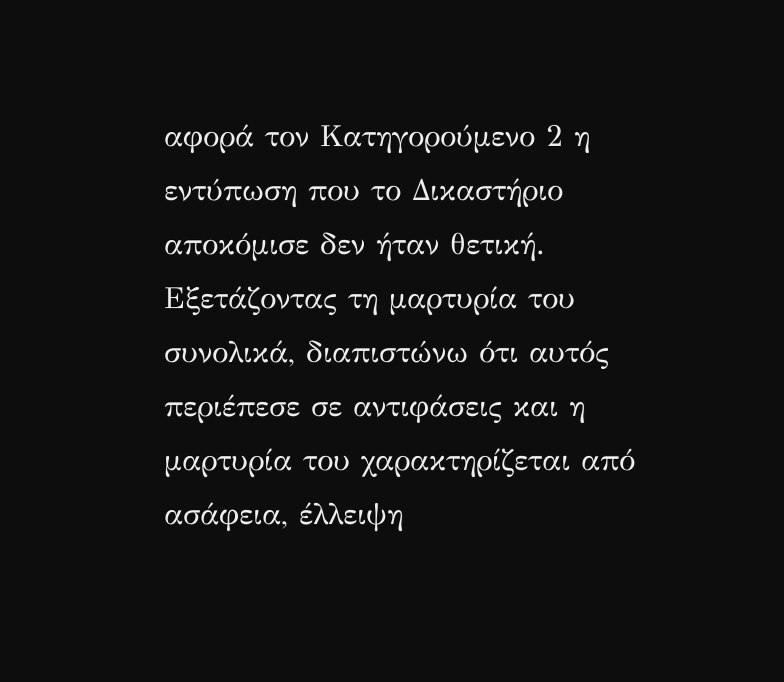αφορά τον Κατηγορούμενο 2 η εντύπωση που το Δικαστήριο αποκόμισε δεν ήταν θετική. Εξετάζοντας τη μαρτυρία του συνολικά, διαπιστώνω ότι αυτός περιέπεσε σε αντιφάσεις και η μαρτυρία του χαρακτηρίζεται από ασάφεια, έλλειψη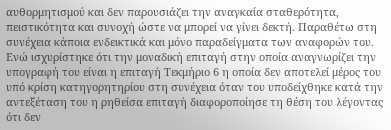αυθορμητισμού και δεν παρουσιάζει την αναγκαία σταθερότητα, πειστικότητα και συνοχή ώστε να μπορεί να γίνει δεκτή. Παραθέτω στη συνέχεια κάποια ενδεικτικά και μόνο παραδείγματα των αναφορών του. Ενώ ισχυρίστηκε ότι την μοναδική επιταγή στην οποία αναγνωρίζει την υπογραφή του είναι η επιταγή Τεκμήριο 6 η οποία δεν αποτελεί μέρος του υπό κρίση κατηγορητηρίου στη συνέχεια όταν του υποδείχθηκε κατά την αντεξέταση του η ρηθείσα επιταγή διαφοροποίησε τη θέση του λέγοντας ότι δεν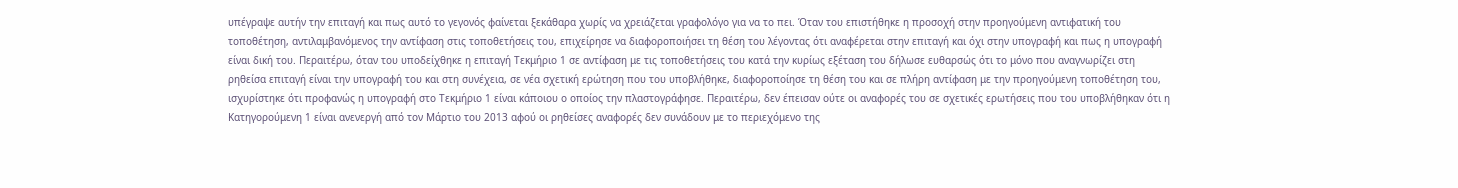υπέγραψε αυτήν την επιταγή και πως αυτό το γεγονός φαίνεται ξεκάθαρα χωρίς να χρειάζεται γραφολόγο για να το πει. Όταν του επιστήθηκε η προσοχή στην προηγούμενη αντιφατική του τοποθέτηση, αντιλαμβανόμενος την αντίφαση στις τοποθετήσεις του, επιχείρησε να διαφοροποιήσει τη θέση του λέγοντας ότι αναφέρεται στην επιταγή και όχι στην υπογραφή και πως η υπογραφή είναι δική του. Περαιτέρω, όταν του υποδείχθηκε η επιταγή Τεκμήριο 1 σε αντίφαση με τις τοποθετήσεις του κατά την κυρίως εξέταση του δήλωσε ευθαρσώς ότι το μόνο που αναγνωρίζει στη ρηθείσα επιταγή είναι την υπογραφή του και στη συνέχεια, σε νέα σχετική ερώτηση που του υποβλήθηκε, διαφοροποίησε τη θέση του και σε πλήρη αντίφαση με την προηγούμενη τοποθέτηση του, ισχυρίστηκε ότι προφανώς η υπογραφή στο Τεκμήριο 1 είναι κάποιου ο οποίος την πλαστογράφησε. Περαιτέρω, δεν έπεισαν ούτε οι αναφορές του σε σχετικές ερωτήσεις που του υποβλήθηκαν ότι η Κατηγορούμενη 1 είναι ανενεργή από τον Μάρτιο του 2013 αφού οι ρηθείσες αναφορές δεν συνάδουν με το περιεχόμενο της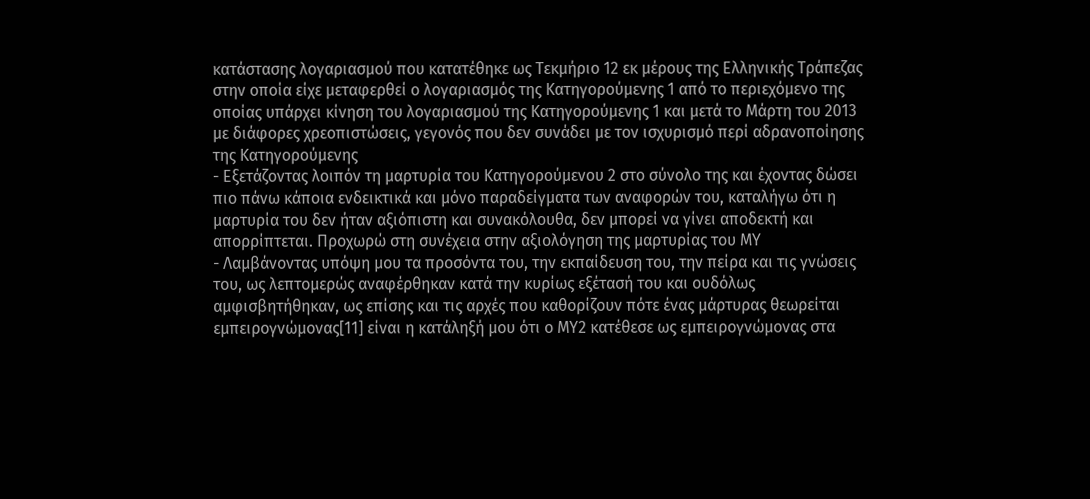κατάστασης λογαριασμού που κατατέθηκε ως Τεκμήριο 12 εκ μέρους της Ελληνικής Τράπεζας στην οποία είχε μεταφερθεί ο λογαριασμός της Κατηγορούμενης 1 από το περιεχόμενο της οποίας υπάρχει κίνηση του λογαριασμού της Κατηγορούμενης 1 και μετά το Μάρτη του 2013 με διάφορες χρεοπιστώσεις, γεγονός που δεν συνάδει με τον ισχυρισμό περί αδρανοποίησης της Κατηγορούμενης
- Εξετάζοντας λοιπόν τη μαρτυρία του Κατηγορούμενου 2 στο σύνολο της και έχοντας δώσει πιο πάνω κάποια ενδεικτικά και μόνο παραδείγματα των αναφορών του, καταλήγω ότι η μαρτυρία του δεν ήταν αξιόπιστη και συνακόλουθα, δεν μπορεί να γίνει αποδεκτή και απορρίπτεται. Προχωρώ στη συνέχεια στην αξιολόγηση της μαρτυρίας του ΜΥ
- Λαμβάνοντας υπόψη μου τα προσόντα του, την εκπαίδευση του, την πείρα και τις γνώσεις του, ως λεπτομερώς αναφέρθηκαν κατά την κυρίως εξέτασή του και ουδόλως αμφισβητήθηκαν, ως επίσης και τις αρχές που καθορίζουν πότε ένας μάρτυρας θεωρείται εμπειρογνώμονας[11] είναι η κατάληξή μου ότι ο ΜΥ2 κατέθεσε ως εμπειρογνώμονας στα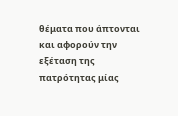θέματα που άπτονται και αφορούν την εξέταση της πατρότητας μίας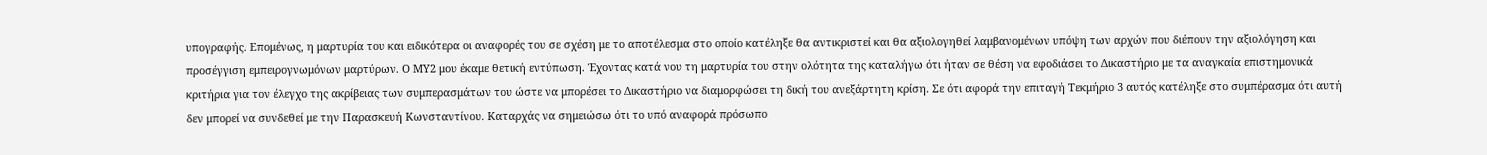υπογραφής. Επομένως, η μαρτυρία του και ειδικότερα οι αναφορές του σε σχέση με το αποτέλεσμα στο οποίο κατέληξε θα αντικριστεί και θα αξιολογηθεί λαμβανομένων υπόψη των αρχών που διέπουν την αξιολόγηση και προσέγγιση εμπειρογνωμόνων μαρτύρων. Ο ΜΥ2 μου έκαμε θετική εντύπωση. Έχοντας κατά νου τη μαρτυρία του στην ολότητα της καταλήγω ότι ήταν σε θέση να εφοδιάσει το Δικαστήριο με τα αναγκαία επιστημονικά κριτήρια για τον έλεγχο της ακρίβειας των συμπερασμάτων του ώστε να μπορέσει το Δικαστήριο να διαμορφώσει τη δική του ανεξάρτητη κρίση. Σε ότι αφορά την επιταγή Τεκμήριο 3 αυτός κατέληξε στο συμπέρασμα ότι αυτή δεν μπορεί να συνδεθεί με την Παρασκευή Κωνσταντίνου. Καταρχάς να σημειώσω ότι το υπό αναφορά πρόσωπο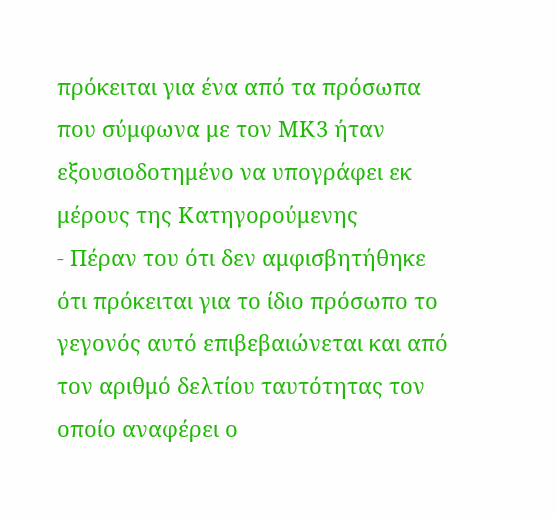πρόκειται για ένα από τα πρόσωπα που σύμφωνα με τον ΜΚ3 ήταν εξουσιοδοτημένο να υπογράφει εκ μέρους της Κατηγορούμενης
- Πέραν του ότι δεν αμφισβητήθηκε ότι πρόκειται για το ίδιο πρόσωπο το γεγονός αυτό επιβεβαιώνεται και από τον αριθμό δελτίου ταυτότητας τον οποίο αναφέρει ο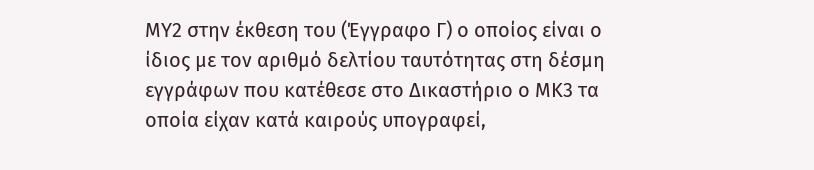ΜΥ2 στην έκθεση του (Έγγραφο Γ) ο οποίος είναι ο ίδιος με τον αριθμό δελτίου ταυτότητας στη δέσμη εγγράφων που κατέθεσε στο Δικαστήριο ο ΜΚ3 τα οποία είχαν κατά καιρούς υπογραφεί,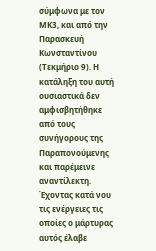σύμφωνα με τον ΜΚ3, και από την Παρασκευή Κωνσταντίνου (Τεκμήριο 9). Η κατάληξη του αυτή ουσιαστικά δεν αμφισβητήθηκε από τους συνήγορους της Παραπονούμενης και παρέμεινε αναντίλεκτη. Έχοντας κατά νου τις ενέργειες τις οποίες ο μάρτυρας αυτός έλαβε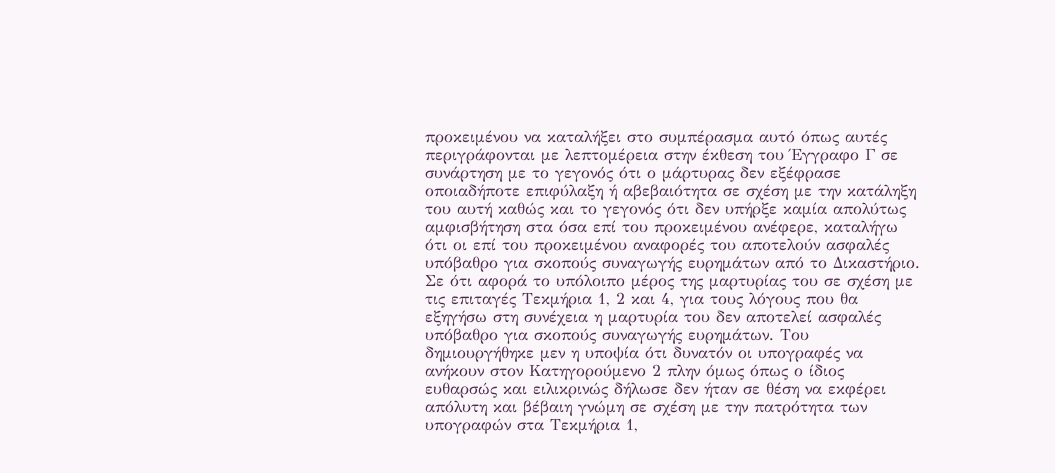προκειμένου να καταλήξει στο συμπέρασμα αυτό όπως αυτές περιγράφονται με λεπτομέρεια στην έκθεση του Έγγραφο Γ σε συνάρτηση με το γεγονός ότι ο μάρτυρας δεν εξέφρασε οποιαδήποτε επιφύλαξη ή αβεβαιότητα σε σχέση με την κατάληξη του αυτή καθώς και το γεγονός ότι δεν υπήρξε καμία απολύτως αμφισβήτηση στα όσα επί του προκειμένου ανέφερε, καταλήγω ότι οι επί του προκειμένου αναφορές του αποτελούν ασφαλές υπόβαθρο για σκοπούς συναγωγής ευρημάτων από το Δικαστήριο. Σε ότι αφορά το υπόλοιπο μέρος της μαρτυρίας του σε σχέση με τις επιταγές Τεκμήρια 1, 2 και 4, για τους λόγους που θα εξηγήσω στη συνέχεια η μαρτυρία του δεν αποτελεί ασφαλές υπόβαθρο για σκοπούς συναγωγής ευρημάτων. Του δημιουργήθηκε μεν η υποψία ότι δυνατόν οι υπογραφές να ανήκουν στον Κατηγορούμενο 2 πλην όμως όπως ο ίδιος ευθαρσώς και ειλικρινώς δήλωσε δεν ήταν σε θέση να εκφέρει απόλυτη και βέβαιη γνώμη σε σχέση με την πατρότητα των υπογραφών στα Τεκμήρια 1,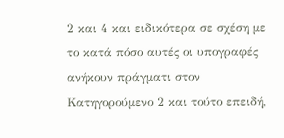2 και 4 και ειδικότερα σε σχέση με το κατά πόσο αυτές οι υπογραφές ανήκουν πράγματι στον Κατηγορούμενο 2 και τούτο επειδή,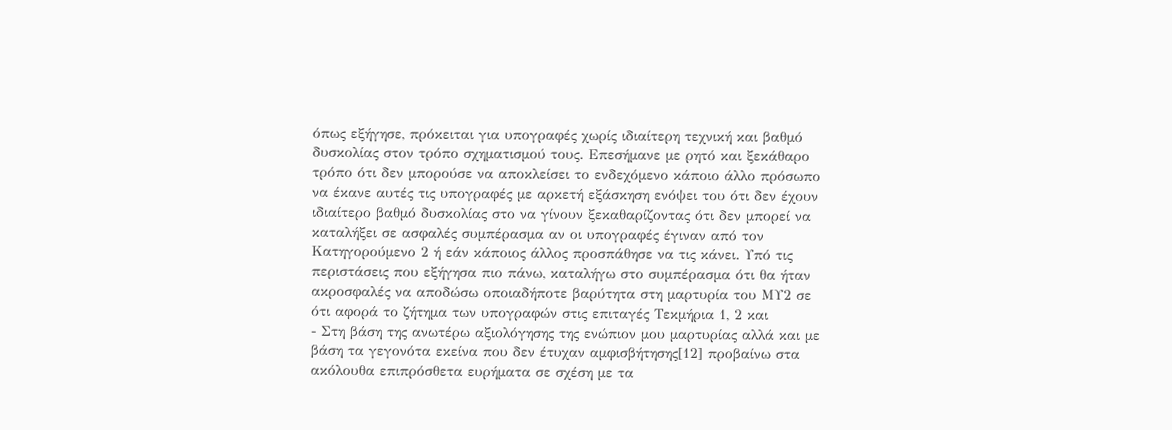όπως εξήγησε, πρόκειται για υπογραφές χωρίς ιδιαίτερη τεχνική και βαθμό δυσκολίας στον τρόπο σχηματισμού τους. Επεσήμανε με ρητό και ξεκάθαρο τρόπο ότι δεν μπορούσε να αποκλείσει το ενδεχόμενο κάποιο άλλο πρόσωπο να έκανε αυτές τις υπογραφές με αρκετή εξάσκηση ενόψει του ότι δεν έχουν ιδιαίτερο βαθμό δυσκολίας στο να γίνουν ξεκαθαρίζοντας ότι δεν μπορεί να καταλήξει σε ασφαλές συμπέρασμα αν οι υπογραφές έγιναν από τον Κατηγορούμενο 2 ή εάν κάποιος άλλος προσπάθησε να τις κάνει. Υπό τις περιστάσεις που εξήγησα πιο πάνω, καταλήγω στο συμπέρασμα ότι θα ήταν ακροσφαλές να αποδώσω οποιαδήποτε βαρύτητα στη μαρτυρία του ΜΥ2 σε ότι αφορά το ζήτημα των υπογραφών στις επιταγές Τεκμήρια 1, 2 και
- Στη βάση της ανωτέρω αξιολόγησης της ενώπιον μου μαρτυρίας αλλά και με βάση τα γεγονότα εκείνα που δεν έτυχαν αμφισβήτησης[12] προβαίνω στα ακόλουθα επιπρόσθετα ευρήματα σε σχέση με τα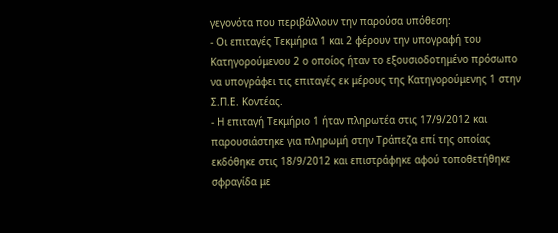γεγονότα που περιβάλλουν την παρούσα υπόθεση:
- Οι επιταγές Τεκμήρια 1 και 2 φέρουν την υπογραφή του Κατηγορούμενου 2 ο οποίος ήταν το εξουσιοδοτημένο πρόσωπο να υπογράφει τις επιταγές εκ μέρους της Κατηγορούμενης 1 στην Σ.Π.Ε. Κοντέας.
- Η επιταγή Τεκμήριο 1 ήταν πληρωτέα στις 17/9/2012 και παρουσιάστηκε για πληρωμή στην Τράπεζα επί της οποίας εκδόθηκε στις 18/9/2012 και επιστράφηκε αφού τοποθετήθηκε σφραγίδα με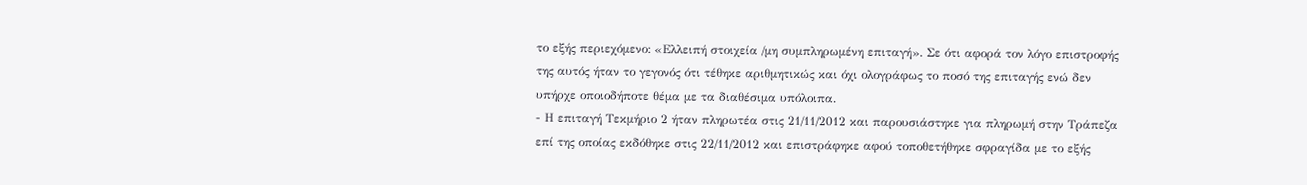το εξής περιεχόμενο: «Ελλειπή στοιχεία /μη συμπληρωμένη επιταγή». Σε ότι αφορά τον λόγο επιστροφής της αυτός ήταν το γεγονός ότι τέθηκε αριθμητικώς και όχι ολογράφως το ποσό της επιταγής ενώ δεν υπήρχε οποιοδήποτε θέμα με τα διαθέσιμα υπόλοιπα.
- Η επιταγή Τεκμήριο 2 ήταν πληρωτέα στις 21/11/2012 και παρουσιάστηκε για πληρωμή στην Τράπεζα επί της οποίας εκδόθηκε στις 22/11/2012 και επιστράφηκε αφού τοποθετήθηκε σφραγίδα με το εξής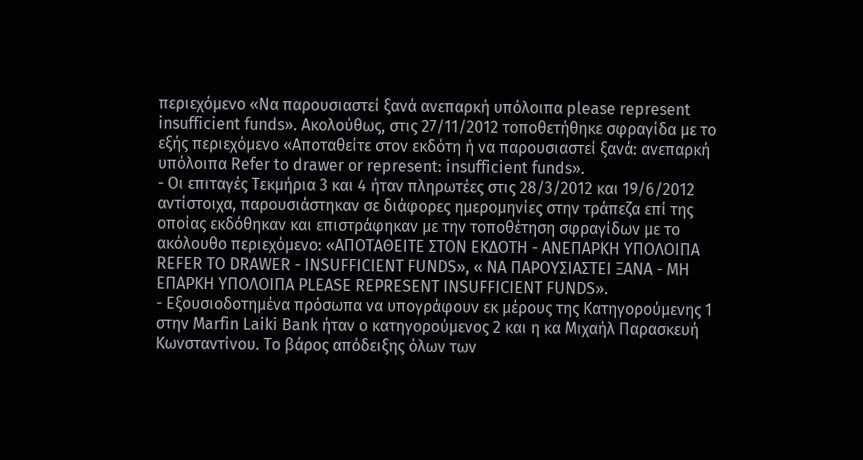περιεχόμενο «Να παρουσιαστεί ξανά ανεπαρκή υπόλοιπα please represent insufficient funds». Ακολούθως, στις 27/11/2012 τοποθετήθηκε σφραγίδα με το εξής περιεχόμενο «Αποταθείτε στον εκδότη ή να παρουσιαστεί ξανά: ανεπαρκή υπόλοιπα Refer to drawer or represent: insufficient funds».
- Οι επιταγές Τεκμήρια 3 και 4 ήταν πληρωτέες στις 28/3/2012 και 19/6/2012 αντίστοιχα, παρουσιάστηκαν σε διάφορες ημερομηνίες στην τράπεζα επί της οποίας εκδόθηκαν και επιστράφηκαν με την τοποθέτηση σφραγίδων με το ακόλουθο περιεχόμενο: «ΑΠΟΤΑΘΕΙΤΕ ΣΤΟΝ ΕΚΔΟΤΗ - ΑΝΕΠΑΡΚΗ ΥΠΟΛΟΙΠΑ REFER TO DRAWER - INSUFFICIENT FUNDS», « ΝΑ ΠΑΡΟΥΣΙΑΣΤΕΙ ΞΑΝΑ - ΜΗ ΕΠΑΡΚΗ ΥΠΟΛΟΙΠΑ PLEASE REPRESENT INSUFFICIENT FUNDS».
- Εξουσιοδοτημένα πρόσωπα να υπογράφουν εκ μέρους της Κατηγορούμενης 1 στην Marfin Laiki Bank ήταν ο κατηγορούμενος 2 και η κα Μιχαήλ Παρασκευή Κωνσταντίνου. Το βάρος απόδειξης όλων των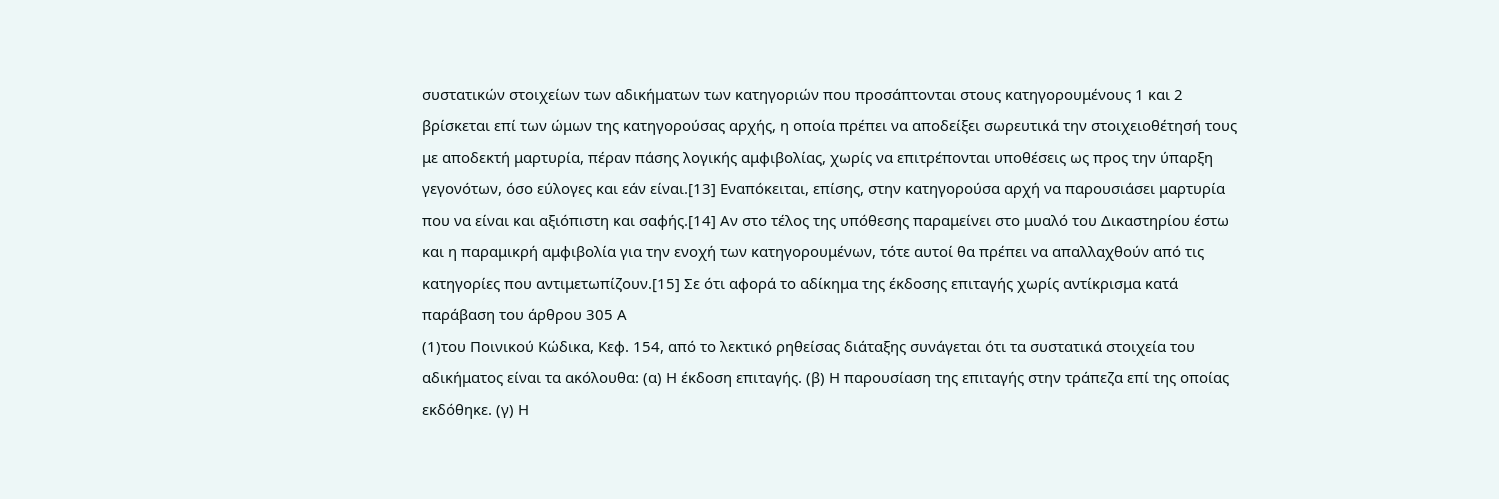συστατικών στοιχείων των αδικήματων των κατηγοριών που προσάπτονται στους κατηγορουμένους 1 και 2 βρίσκεται επί των ώμων της κατηγορούσας αρχής, η οποία πρέπει να αποδείξει σωρευτικά την στοιχειοθέτησή τους με αποδεκτή μαρτυρία, πέραν πάσης λογικής αμφιβολίας, χωρίς να επιτρέπονται υποθέσεις ως προς την ύπαρξη γεγονότων, όσο εύλογες και εάν είναι.[13] Εναπόκειται, επίσης, στην κατηγορούσα αρχή να παρουσιάσει μαρτυρία που να είναι και αξιόπιστη και σαφής.[14] Αν στο τέλος της υπόθεσης παραμείνει στο μυαλό του Δικαστηρίου έστω και η παραμικρή αμφιβολία για την ενοχή των κατηγορουμένων, τότε αυτοί θα πρέπει να απαλλαχθούν από τις κατηγορίες που αντιμετωπίζουν.[15] Σε ότι αφορά το αδίκημα της έκδοσης επιταγής χωρίς αντίκρισμα κατά παράβαση του άρθρου 305 Α
(1)του Ποινικού Κώδικα, Κεφ. 154, από το λεκτικό ρηθείσας διάταξης συνάγεται ότι τα συστατικά στοιχεία του αδικήματος είναι τα ακόλουθα: (α) Η έκδοση επιταγής. (β) Η παρουσίαση της επιταγής στην τράπεζα επί της οποίας εκδόθηκε. (γ) Η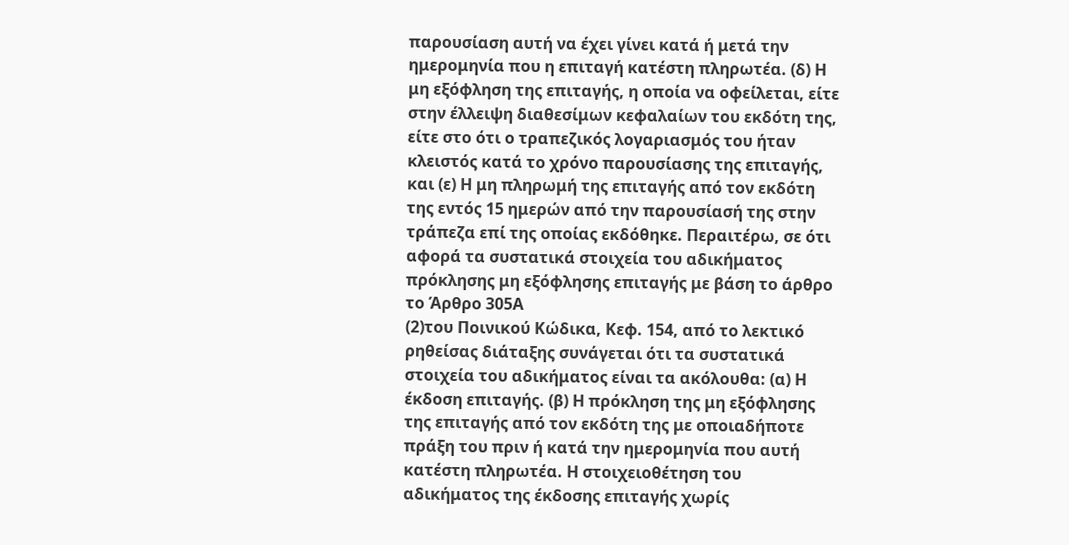παρουσίαση αυτή να έχει γίνει κατά ή μετά την ημερομηνία που η επιταγή κατέστη πληρωτέα. (δ) Η μη εξόφληση της επιταγής, η οποία να οφείλεται, είτε στην έλλειψη διαθεσίμων κεφαλαίων του εκδότη της, είτε στο ότι ο τραπεζικός λογαριασμός του ήταν κλειστός κατά το χρόνο παρουσίασης της επιταγής, και (ε) Η μη πληρωμή της επιταγής από τον εκδότη της εντός 15 ημερών από την παρουσίασή της στην τράπεζα επί της οποίας εκδόθηκε. Περαιτέρω, σε ότι αφορά τα συστατικά στοιχεία του αδικήματος πρόκλησης μη εξόφλησης επιταγής με βάση το άρθρο το Άρθρο 305Α
(2)του Ποινικού Κώδικα, Κεφ. 154, από το λεκτικό ρηθείσας διάταξης συνάγεται ότι τα συστατικά στοιχεία του αδικήματος είναι τα ακόλουθα: (α) Η έκδοση επιταγής. (β) Η πρόκληση της μη εξόφλησης της επιταγής από τον εκδότη της με οποιαδήποτε πράξη του πριν ή κατά την ημερομηνία που αυτή κατέστη πληρωτέα. Η στοιχειοθέτηση του αδικήματος της έκδοσης επιταγής χωρίς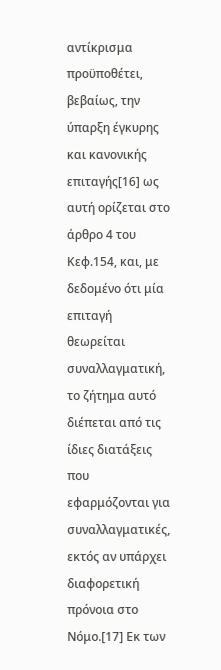αντίκρισμα προϋποθέτει, βεβαίως, την ύπαρξη έγκυρης και κανονικής επιταγής[16] ως αυτή ορίζεται στο άρθρο 4 του Κεφ.154, και, με δεδομένο ότι μία επιταγή θεωρείται συναλλαγματική, το ζήτημα αυτό διέπεται από τις ίδιες διατάξεις που εφαρμόζονται για συναλλαγματικές, εκτός αν υπάρχει διαφορετική πρόνοια στο Νόμο.[17] Εκ των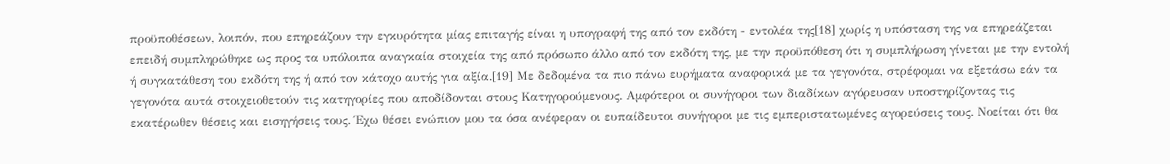προϋποθέσεων, λοιπόν, που επηρεάζουν την εγκυρότητα μίας επιταγής είναι η υπογραφή της από τον εκδότη - εντολέα της[18] χωρίς η υπόσταση της να επηρεάζεται επειδή συμπληρώθηκε ως προς τα υπόλοιπα αναγκαία στοιχεία της από πρόσωπο άλλο από τον εκδότη της, με την προϋπόθεση ότι η συμπλήρωση γίνεται με την εντολή ή συγκατάθεση του εκδότη της ή από τον κάτοχο αυτής για αξία.[19] Με δεδομένα τα πιο πάνω ευρήματα αναφορικά με τα γεγονότα, στρέφομαι να εξετάσω εάν τα γεγονότα αυτά στοιχειοθετούν τις κατηγορίες που αποδίδονται στους Κατηγορούμενους. Αμφότεροι οι συνήγοροι των διαδίκων αγόρευσαν υποστηρίζοντας τις εκατέρωθεν θέσεις και εισηγήσεις τους. Έχω θέσει ενώπιον μου τα όσα ανέφεραν οι ευπαίδευτοι συνήγοροι με τις εμπεριστατωμένες αγορεύσεις τους. Νοείται ότι θα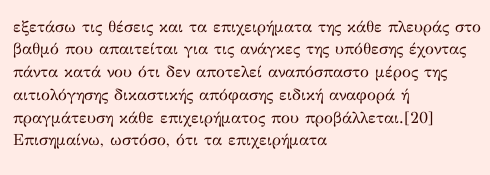εξετάσω τις θέσεις και τα επιχειρήματα της κάθε πλευράς στο βαθμό που απαιτείται για τις ανάγκες της υπόθεσης έχοντας πάντα κατά νου ότι δεν αποτελεί αναπόσπαστο μέρος της αιτιολόγησης δικαστικής απόφασης ειδική αναφορά ή πραγμάτευση κάθε επιχειρήματος που προβάλλεται.[20] Επισημαίνω, ωστόσο, ότι τα επιχειρήματα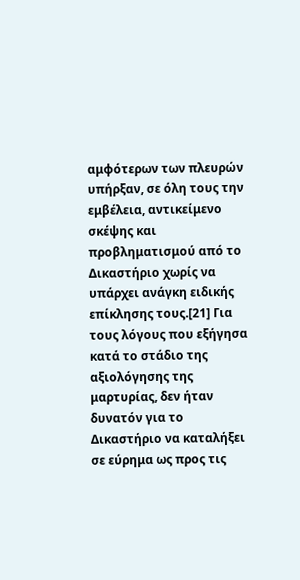αμφότερων των πλευρών υπήρξαν, σε όλη τους την εμβέλεια, αντικείμενο σκέψης και προβληματισμού από το Δικαστήριο χωρίς να υπάρχει ανάγκη ειδικής επίκλησης τους.[21] Για τους λόγους που εξήγησα κατά το στάδιο της αξιολόγησης της μαρτυρίας, δεν ήταν δυνατόν για το Δικαστήριο να καταλήξει σε εύρημα ως προς τις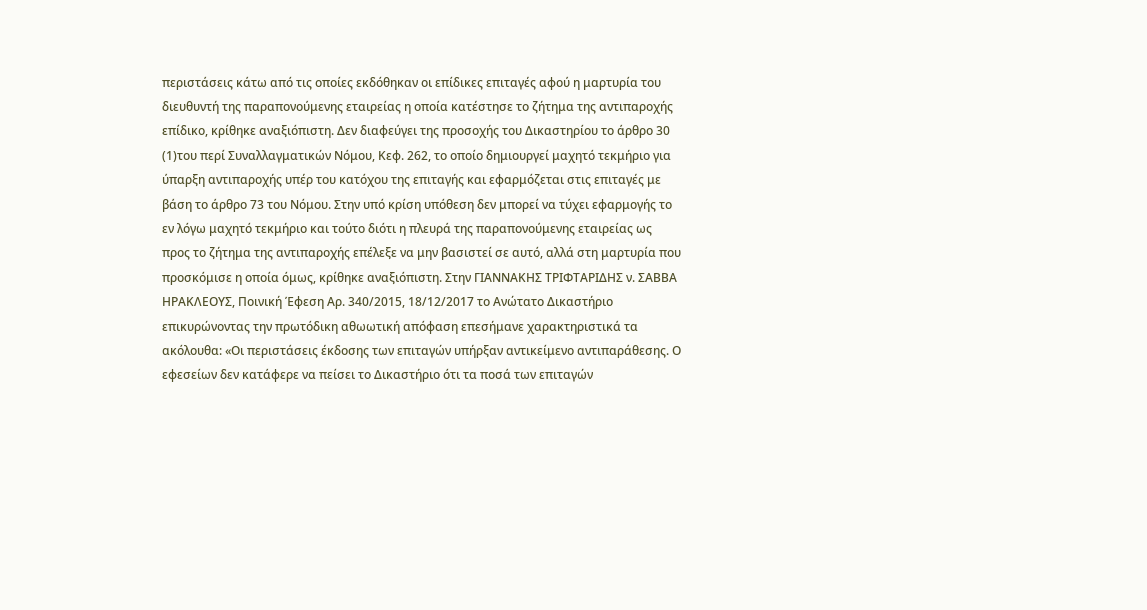περιστάσεις κάτω από τις οποίες εκδόθηκαν οι επίδικες επιταγές αφού η μαρτυρία του διευθυντή της παραπονούμενης εταιρείας η οποία κατέστησε το ζήτημα της αντιπαροχής επίδικο, κρίθηκε αναξιόπιστη. Δεν διαφεύγει της προσοχής του Δικαστηρίου το άρθρο 30
(1)του περί Συναλλαγματικών Νόμου, Κεφ. 262, το οποίο δημιουργεί μαχητό τεκμήριο για ύπαρξη αντιπαροχής υπέρ του κατόχου της επιταγής και εφαρμόζεται στις επιταγές με βάση το άρθρο 73 του Νόμου. Στην υπό κρίση υπόθεση δεν μπορεί να τύχει εφαρμογής το εν λόγω μαχητό τεκμήριο και τούτο διότι η πλευρά της παραπονούμενης εταιρείας ως προς το ζήτημα της αντιπαροχής επέλεξε να μην βασιστεί σε αυτό, αλλά στη μαρτυρία που προσκόμισε η οποία όμως, κρίθηκε αναξιόπιστη. Στην ΓΙΑΝΝΑΚΗΣ ΤΡΙΦΤΑΡΙΔΗΣ ν. ΣΑΒΒΑ ΗΡΑΚΛΕΟΥΣ, Ποινική Έφεση Αρ. 340/2015, 18/12/2017 το Ανώτατο Δικαστήριο επικυρώνοντας την πρωτόδικη αθωωτική απόφαση επεσήμανε χαρακτηριστικά τα ακόλουθα: «Οι περιστάσεις έκδοσης των επιταγών υπήρξαν αντικείμενο αντιπαράθεσης. Ο εφεσείων δεν κατάφερε να πείσει το Δικαστήριο ότι τα ποσά των επιταγών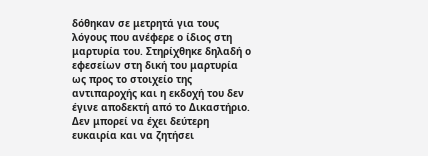δόθηκαν σε μετρητά για τους λόγους που ανέφερε ο ίδιος στη μαρτυρία του. Στηρίχθηκε δηλαδή ο εφεσείων στη δική του μαρτυρία ως προς το στοιχείο της αντιπαροχής και η εκδοχή του δεν έγινε αποδεκτή από το Δικαστήριο. Δεν μπορεί να έχει δεύτερη ευκαιρία και να ζητήσει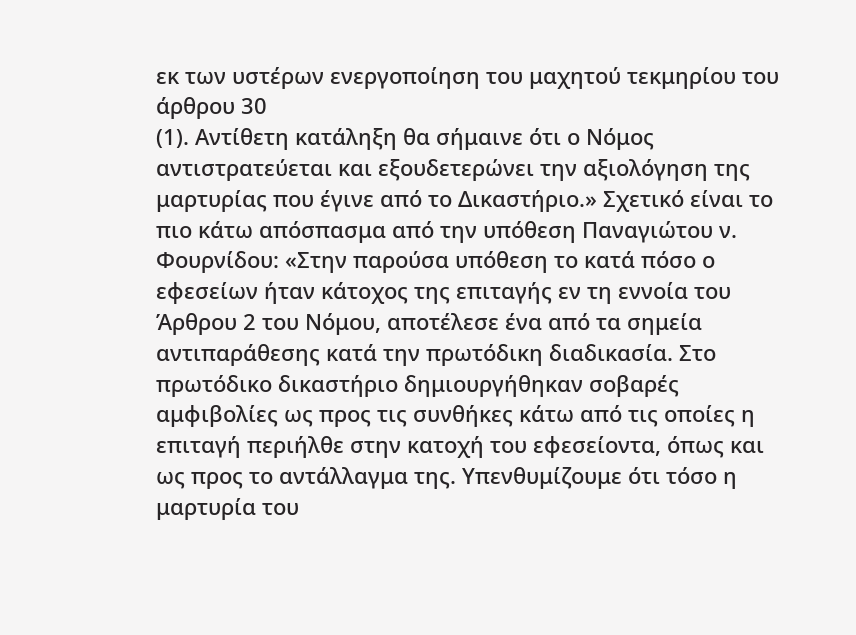εκ των υστέρων ενεργοποίηση του μαχητού τεκμηρίου του άρθρου 30
(1). Αντίθετη κατάληξη θα σήμαινε ότι ο Νόμος αντιστρατεύεται και εξουδετερώνει την αξιολόγηση της μαρτυρίας που έγινε από το Δικαστήριο.» Σχετικό είναι το πιο κάτω απόσπασμα από την υπόθεση Παναγιώτου ν. Φουρνίδου: «Στην παρούσα υπόθεση το κατά πόσο ο εφεσείων ήταν κάτοχος της επιταγής εν τη εννοία του Άρθρου 2 του Νόμου, αποτέλεσε ένα από τα σημεία αντιπαράθεσης κατά την πρωτόδικη διαδικασία. Στο πρωτόδικο δικαστήριο δημιουργήθηκαν σοβαρές αμφιβολίες ως προς τις συνθήκες κάτω από τις οποίες η επιταγή περιήλθε στην κατοχή του εφεσείοντα, όπως και ως προς το αντάλλαγμα της. Υπενθυμίζουμε ότι τόσο η μαρτυρία του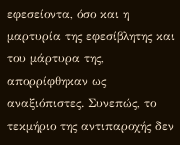εφεσείοντα, όσο και η μαρτυρία της εφεσίβλητης και του μάρτυρα της, απορρίφθηκαν ως αναξιόπιστες. Συνεπώς, το τεκμήριο της αντιπαροχής δεν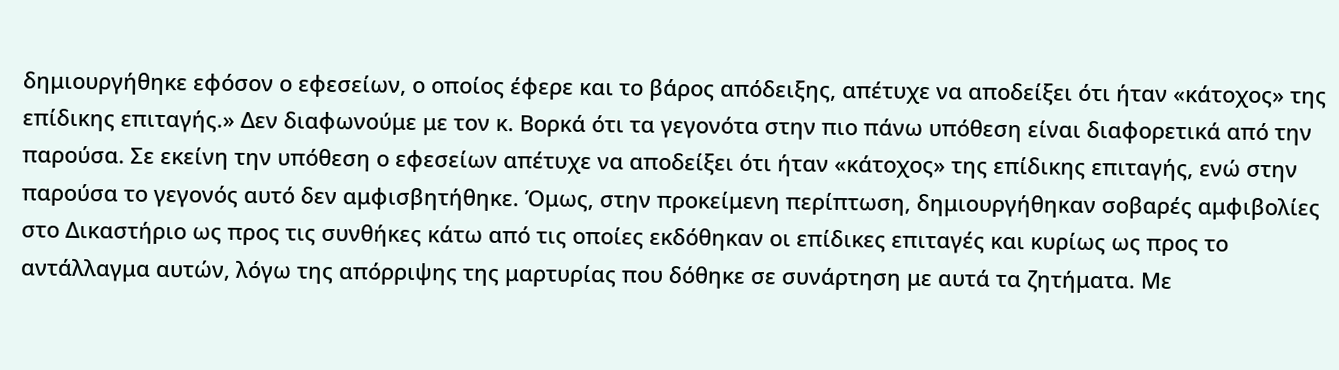δημιουργήθηκε εφόσον ο εφεσείων, ο οποίος έφερε και το βάρος απόδειξης, απέτυχε να αποδείξει ότι ήταν «κάτοχος» της επίδικης επιταγής.» Δεν διαφωνούμε με τον κ. Βορκά ότι τα γεγονότα στην πιο πάνω υπόθεση είναι διαφορετικά από την παρούσα. Σε εκείνη την υπόθεση ο εφεσείων απέτυχε να αποδείξει ότι ήταν «κάτοχος» της επίδικης επιταγής, ενώ στην παρούσα το γεγονός αυτό δεν αμφισβητήθηκε. Όμως, στην προκείμενη περίπτωση, δημιουργήθηκαν σοβαρές αμφιβολίες στο Δικαστήριο ως προς τις συνθήκες κάτω από τις οποίες εκδόθηκαν οι επίδικες επιταγές και κυρίως ως προς το αντάλλαγμα αυτών, λόγω της απόρριψης της μαρτυρίας που δόθηκε σε συνάρτηση με αυτά τα ζητήματα. Με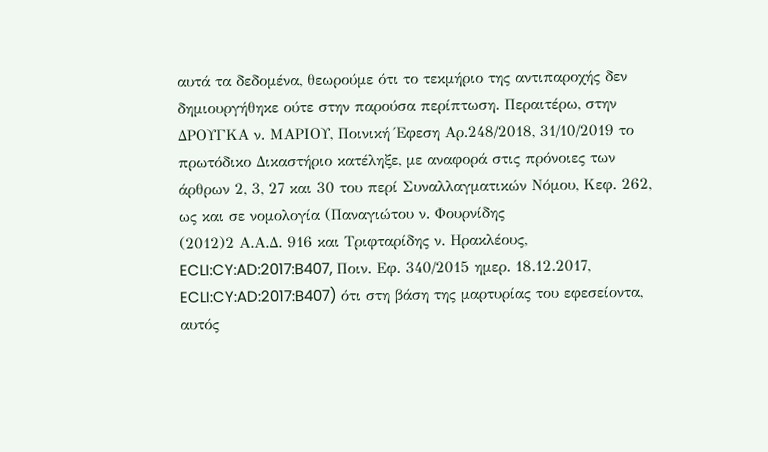αυτά τα δεδομένα, θεωρούμε ότι το τεκμήριο της αντιπαροχής δεν δημιουργήθηκε ούτε στην παρούσα περίπτωση. Περαιτέρω, στην ΔΡΟΥΓΚΑ ν. ΜΑΡΙΟΥ, Ποινική Έφεση Αρ.248/2018, 31/10/2019 το πρωτόδικο Δικαστήριο κατέληξε, με αναφορά στις πρόνοιες των άρθρων 2, 3, 27 και 30 του περί Συναλλαγματικών Νόμου, Κεφ. 262, ως και σε νομολογία (Παναγιώτου ν. Φουρνίδης
(2012)2 Α.Α.Δ. 916 και Τριφταρίδης ν. Ηρακλέους, ECLI:CY:AD:2017:B407, Ποιν. Εφ. 340/2015 ημερ. 18.12.2017, ECLI:CY:AD:2017:B407) ότι στη βάση της μαρτυρίας του εφεσείοντα, αυτός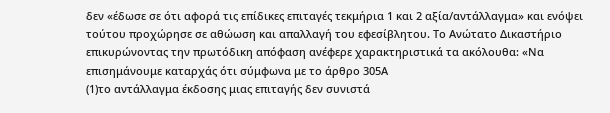δεν «έδωσε σε ότι αφορά τις επίδικες επιταγές τεκμήρια 1 και 2 αξία/αντάλλαγμα» και ενόψει τούτου προχώρησε σε αθώωση και απαλλαγή του εφεσίβλητου. Το Ανώτατο Δικαστήριο επικυρώνοντας την πρωτόδικη απόφαση ανέφερε χαρακτηριστικά τα ακόλουθα: «Να επισημάνουμε καταρχάς ότι σύμφωνα με το άρθρο 305Α
(1)το αντάλλαγμα έκδοσης μιας επιταγής δεν συνιστά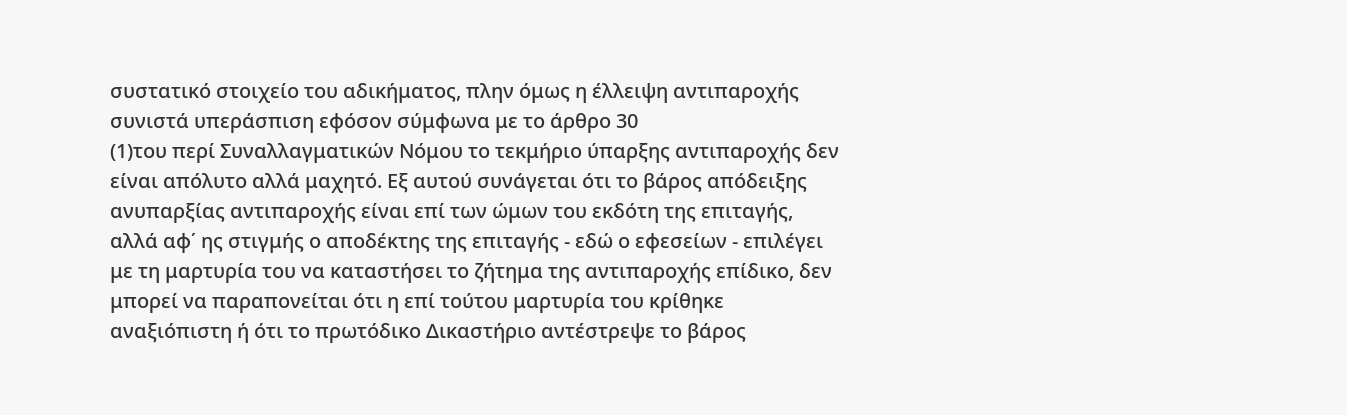συστατικό στοιχείο του αδικήματος, πλην όμως η έλλειψη αντιπαροχής συνιστά υπεράσπιση εφόσον σύμφωνα με το άρθρο 30
(1)του περί Συναλλαγματικών Νόμου το τεκμήριο ύπαρξης αντιπαροχής δεν είναι απόλυτο αλλά μαχητό. Εξ αυτού συνάγεται ότι το βάρος απόδειξης ανυπαρξίας αντιπαροχής είναι επί των ώμων του εκδότη της επιταγής, αλλά αφ΄ ης στιγμής ο αποδέκτης της επιταγής - εδώ ο εφεσείων - επιλέγει με τη μαρτυρία του να καταστήσει το ζήτημα της αντιπαροχής επίδικο, δεν μπορεί να παραπονείται ότι η επί τούτου μαρτυρία του κρίθηκε αναξιόπιστη ή ότι το πρωτόδικο Δικαστήριο αντέστρεψε το βάρος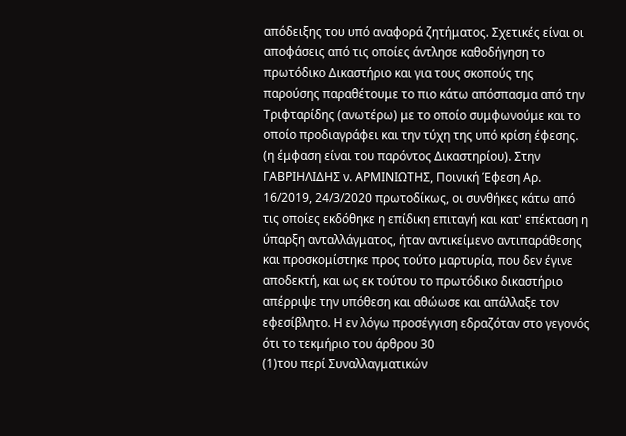απόδειξης του υπό αναφορά ζητήματος. Σχετικές είναι οι αποφάσεις από τις οποίες άντλησε καθοδήγηση το πρωτόδικο Δικαστήριο και για τους σκοπούς της παρούσης παραθέτουμε το πιο κάτω απόσπασμα από την Τριφταρίδης (ανωτέρω) με το οποίο συμφωνούμε και το οποίο προδιαγράφει και την τύχη της υπό κρίση έφεσης. (η έμφαση είναι του παρόντος Δικαστηρίου). Στην ΓΑΒΡΙΗΛΙΔΗΣ ν. ΑΡΜΙΝΙΩΤΗΣ, Ποινική Έφεση Αρ. 16/2019, 24/3/2020 πρωτοδίκως, οι συνθήκες κάτω από τις οποίες εκδόθηκε η επίδικη επιταγή και κατ' επέκταση η ύπαρξη ανταλλάγματος, ήταν αντικείμενο αντιπαράθεσης και προσκομίστηκε προς τούτο μαρτυρία, που δεν έγινε αποδεκτή, και ως εκ τούτου το πρωτόδικο δικαστήριο απέρριψε την υπόθεση και αθώωσε και απάλλαξε τον εφεσίβλητο. Η εν λόγω προσέγγιση εδραζόταν στο γεγονός ότι το τεκμήριο του άρθρου 30
(1)του περί Συναλλαγματικών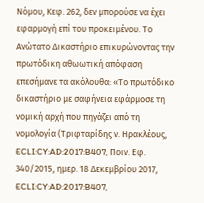Νόμου, Κεφ. 262, δεν μπορούσε να έχει εφαρμογή επί του προκειμένου. Το Ανώτατο Δικαστήριο επικυρώνοντας την πρωτόδικη αθωωτική απόφαση επεσήμανε τα ακόλουθα: «Το πρωτόδικο δικαστήριο με σαφήνεια εφάρμοσε τη νομική αρχή που πηγάζει από τη νομολογία (Τριφταρίδης ν. Ηρακλέους, ECLI:CY:AD:2017:B407, Ποιν. Εφ. 340/2015, ημερ. 18 Δεκεμβρίου 2017, ECLI:CY:AD:2017:B407,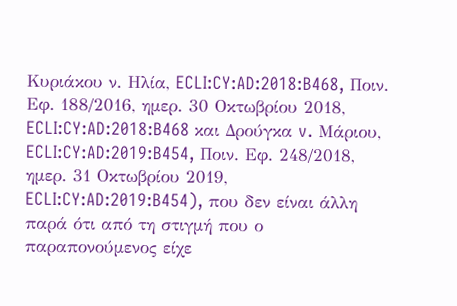Κυριάκου ν. Ηλία, ECLI:CY:AD:2018:B468, Ποιν. Εφ. 188/2016, ημερ. 30 Οκτωβρίου 2018, ECLI:CY:AD:2018:B468 και Δρούγκα v. Μάριου, ECLI:CY:AD:2019:B454, Ποιν. Εφ. 248/2018, ημερ. 31 Οκτωβρίου 2019, ECLI:CY:AD:2019:B454), που δεν είναι άλλη παρά ότι από τη στιγμή που ο παραπονούμενος είχε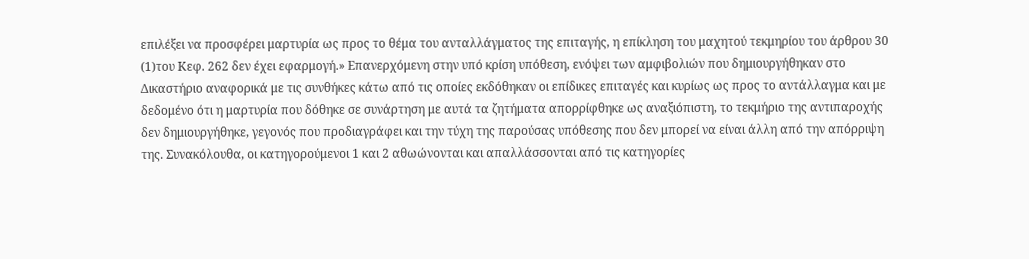επιλέξει να προσφέρει μαρτυρία ως προς το θέμα του ανταλλάγματος της επιταγής, η επίκληση του μαχητού τεκμηρίου του άρθρου 30
(1)του Κεφ. 262 δεν έχει εφαρμογή.» Επανερχόμενη στην υπό κρίση υπόθεση, ενόψει των αμφιβολιών που δημιουργήθηκαν στο Δικαστήριο αναφορικά με τις συνθήκες κάτω από τις οποίες εκδόθηκαν οι επίδικες επιταγές και κυρίως ως προς το αντάλλαγμα και με δεδομένο ότι η μαρτυρία που δόθηκε σε συνάρτηση με αυτά τα ζητήματα απορρίφθηκε ως αναξιόπιστη, το τεκμήριο της αντιπαροχής δεν δημιουργήθηκε, γεγονός που προδιαγράφει και την τύχη της παρούσας υπόθεσης που δεν μπορεί να είναι άλλη από την απόρριψη της. Συνακόλουθα, οι κατηγορούμενοι 1 και 2 αθωώνονται και απαλλάσσονται από τις κατηγορίες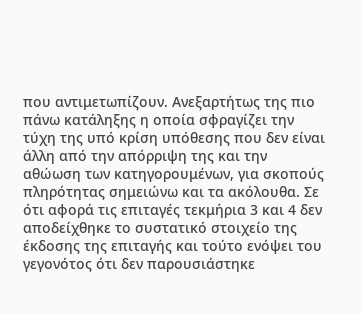που αντιμετωπίζουν. Ανεξαρτήτως της πιο πάνω κατάληξης η οποία σφραγίζει την τύχη της υπό κρίση υπόθεσης που δεν είναι άλλη από την απόρριψη της και την αθώωση των κατηγορουμένων, για σκοπούς πληρότητας σημειώνω και τα ακόλουθα. Σε ότι αφορά τις επιταγές τεκμήρια 3 και 4 δεν αποδείχθηκε το συστατικό στοιχείο της έκδοσης της επιταγής και τούτο ενόψει του γεγονότος ότι δεν παρουσιάστηκε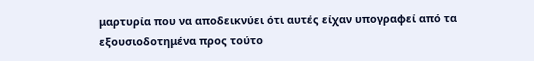μαρτυρία που να αποδεικνύει ότι αυτές είχαν υπογραφεί από τα εξουσιοδοτημένα προς τούτο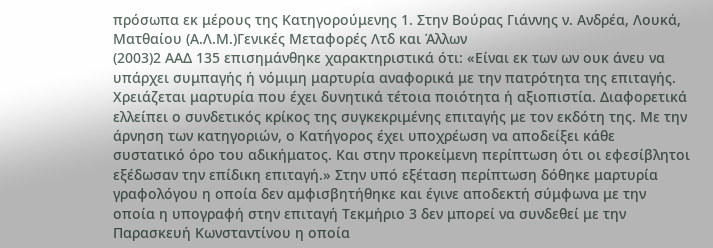πρόσωπα εκ μέρους της Κατηγορούμενης 1. Στην Βούρας Γιάννης ν. Aνδρέα, Λουκά, Ματθαίου (Α.Λ.Μ.)Γενικές Μεταφορές Λτδ και Άλλων
(2003)2 ΑΑΔ 135 επισημάνθηκε χαρακτηριστικά ότι: «Είναι εκ των ων ουκ άνευ να υπάρχει συμπαγής ή νόμιμη μαρτυρία αναφορικά με την πατρότητα της επιταγής. Χρειάζεται μαρτυρία που έχει δυνητικά τέτοια ποιότητα ή αξιοπιστία. Διαφορετικά ελλείπει ο συνδετικός κρίκος της συγκεκριμένης επιταγής με τον εκδότη της. Με την άρνηση των κατηγοριών, ο Κατήγορος έχει υποχρέωση να αποδείξει κάθε συστατικό όρο του αδικήματος. Και στην προκείμενη περίπτωση ότι οι εφεσίβλητοι εξέδωσαν την επίδικη επιταγή.» Στην υπό εξέταση περίπτωση δόθηκε μαρτυρία γραφολόγου η οποία δεν αμφισβητήθηκε και έγινε αποδεκτή σύμφωνα με την οποία η υπογραφή στην επιταγή Τεκμήριο 3 δεν μπορεί να συνδεθεί με την Παρασκευή Κωνσταντίνου η οποία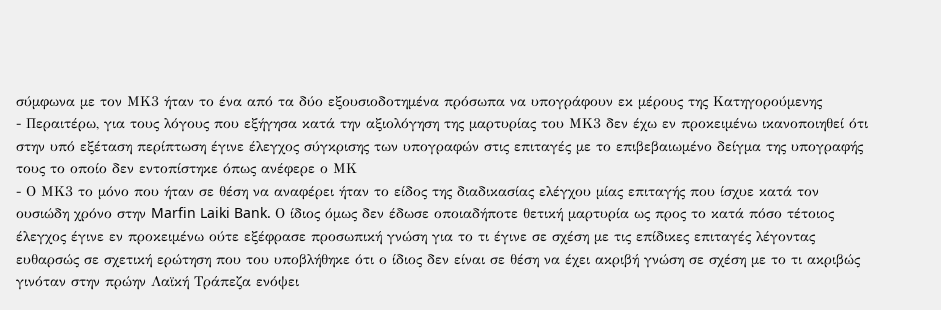σύμφωνα με τον ΜΚ3 ήταν το ένα από τα δύο εξουσιοδοτημένα πρόσωπα να υπογράφουν εκ μέρους της Κατηγορούμενης
- Περαιτέρω, για τους λόγους που εξήγησα κατά την αξιολόγηση της μαρτυρίας του ΜΚ3 δεν έχω εν προκειμένω ικανοποιηθεί ότι στην υπό εξέταση περίπτωση έγινε έλεγχος σύγκρισης των υπογραφών στις επιταγές με το επιβεβαιωμένο δείγμα της υπογραφής τους το οποίο δεν εντοπίστηκε όπως ανέφερε ο ΜΚ
- Ο ΜΚ3 το μόνο που ήταν σε θέση να αναφέρει ήταν το είδος της διαδικασίας ελέγχου μίας επιταγής που ίσχυε κατά τον ουσιώδη χρόνο στην Marfin Laiki Bank. Ο ίδιος όμως δεν έδωσε οποιαδήποτε θετική μαρτυρία ως προς το κατά πόσο τέτοιος έλεγχος έγινε εν προκειμένω ούτε εξέφρασε προσωπική γνώση για το τι έγινε σε σχέση με τις επίδικες επιταγές λέγοντας ευθαρσώς σε σχετική ερώτηση που του υποβλήθηκε ότι ο ίδιος δεν είναι σε θέση να έχει ακριβή γνώση σε σχέση με το τι ακριβώς γινόταν στην πρώην Λαϊκή Τράπεζα ενόψει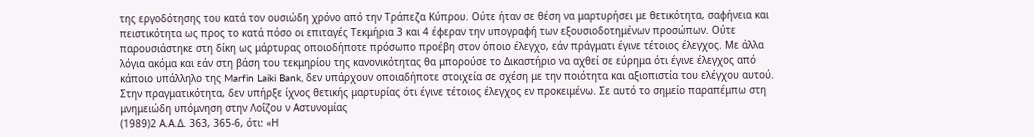της εργοδότησης του κατά τον ουσιώδη χρόνο από την Τράπεζα Κύπρου. Ούτε ήταν σε θέση να μαρτυρήσει με θετικότητα, σαφήνεια και πειστικότητα ως προς το κατά πόσο οι επιταγές Τεκμήρια 3 και 4 έφεραν την υπογραφή των εξουσιοδοτημένων προσώπων. Ούτε παρουσιάστηκε στη δίκη ως μάρτυρας οποιοδήποτε πρόσωπο προέβη στον όποιο έλεγχο, εάν πράγματι έγινε τέτοιος έλεγχος. Με άλλα λόγια ακόμα και εάν στη βάση του τεκμηρίου της κανονικότητας θα μπορούσε το Δικαστήριο να αχθεί σε εύρημα ότι έγινε έλεγχος από κάποιο υπάλληλο της Marfin Laiki Bank, δεν υπάρχουν οποιαδήποτε στοιχεία σε σχέση με την ποιότητα και αξιοπιστία του ελέγχου αυτού. Στην πραγματικότητα, δεν υπήρξε ίχνος θετικής μαρτυρίας ότι έγινε τέτοιος έλεγχος εν προκειμένω. Σε αυτό το σημείο παραπέμπω στη μνημειώδη υπόμνηση στην Λοΐζου ν Αστυνομίας
(1989)2 Α.Α.Δ. 363, 365-6, ότι: «Η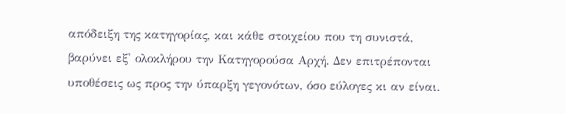απόδειξη της κατηγορίας, και κάθε στοιχείου που τη συνιστά, βαρύνει εξ' ολοκλήρου την Κατηγορούσα Αρχή. Δεν επιτρέπονται υποθέσεις ως προς την ύπαρξη γεγονότων, όσο εύλογες κι αν είναι.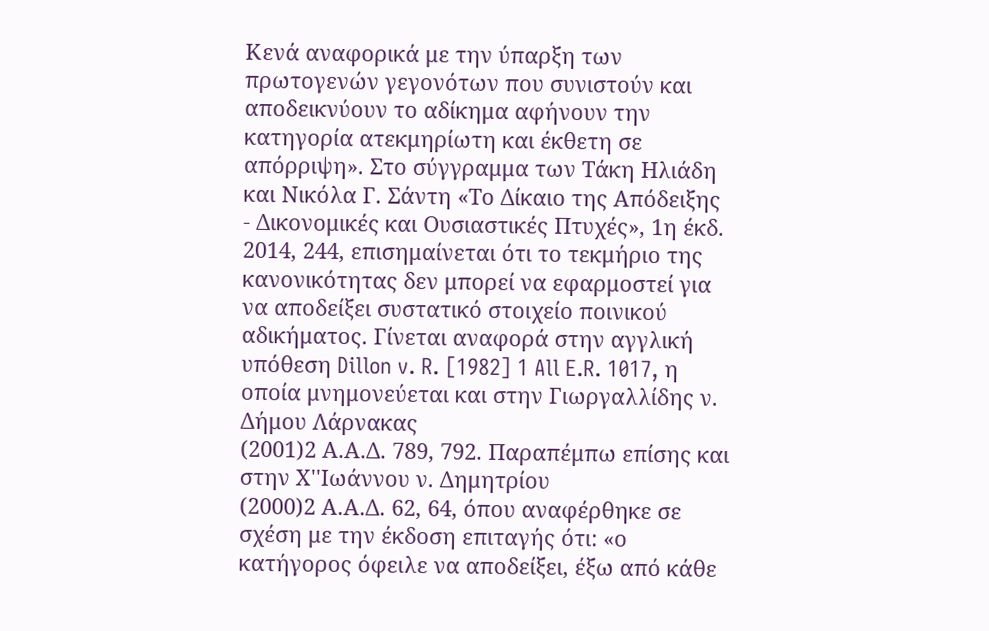Κενά αναφορικά με την ύπαρξη των πρωτογενών γεγονότων που συνιστούν και αποδεικνύουν το αδίκημα αφήνουν την κατηγορία ατεκμηρίωτη και έκθετη σε απόρριψη». Στο σύγγραμμα των Τάκη Ηλιάδη και Νικόλα Γ. Σάντη «Το Δίκαιο της Απόδειξης - Δικονομικές και Ουσιαστικές Πτυχές», 1η έκδ. 2014, 244, επισημαίνεται ότι το τεκμήριο της κανονικότητας δεν μπορεί να εφαρμοστεί για να αποδείξει συστατικό στοιχείο ποινικού αδικήματος. Γίνεται αναφορά στην αγγλική υπόθεση Dillon v. R. [1982] 1 All E.R. 1017, η οποία μνημονεύεται και στην Γιωργαλλίδης ν. Δήμου Λάρνακας
(2001)2 Α.Α.Δ. 789, 792. Παραπέμπω επίσης και στην Χ''Ιωάννου ν. Δημητρίου
(2000)2 Α.Α.Δ. 62, 64, όπου αναφέρθηκε σε σχέση με την έκδοση επιταγής ότι: «ο κατήγορος όφειλε να αποδείξει, έξω από κάθε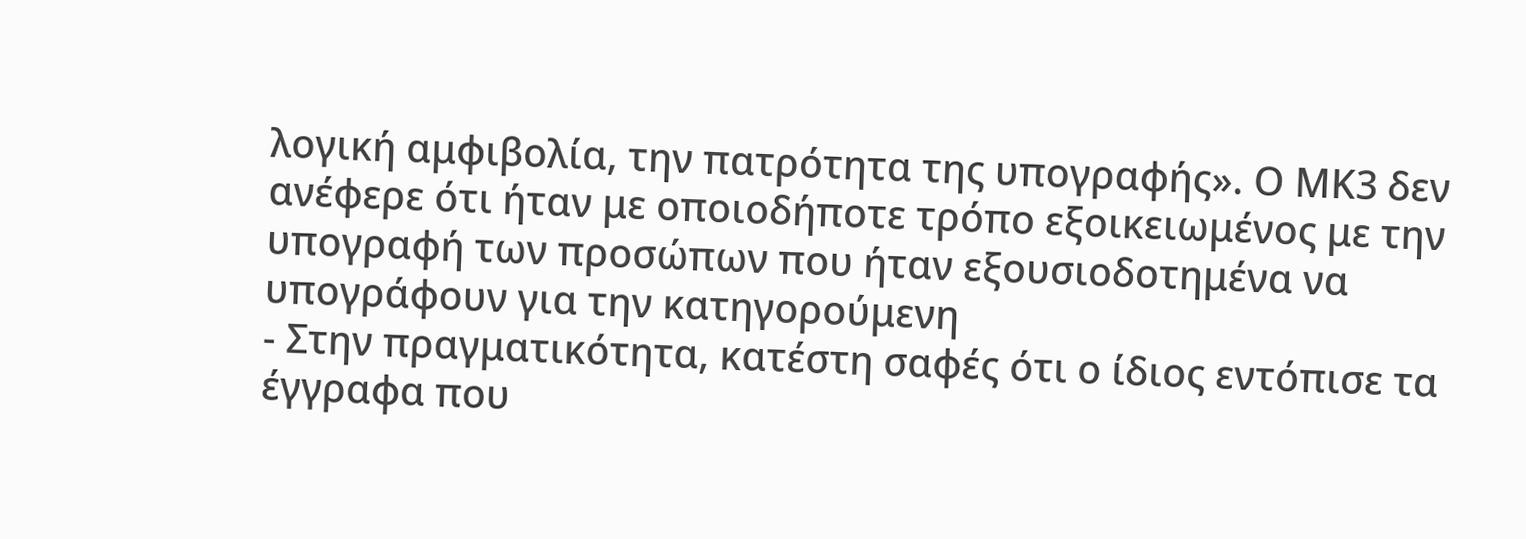λογική αμφιβολία, την πατρότητα της υπογραφής». Ο ΜΚ3 δεν ανέφερε ότι ήταν με οποιοδήποτε τρόπο εξοικειωμένος με την υπογραφή των προσώπων που ήταν εξουσιοδοτημένα να υπογράφουν για την κατηγορούμενη
- Στην πραγματικότητα, κατέστη σαφές ότι ο ίδιος εντόπισε τα έγγραφα που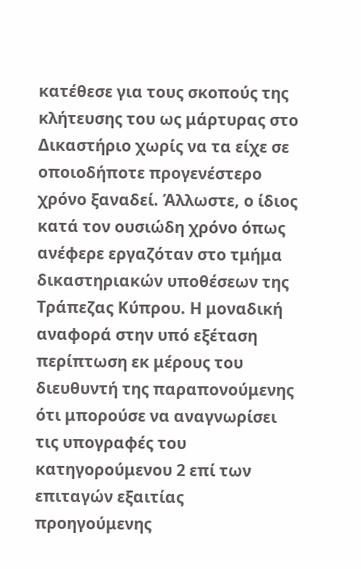κατέθεσε για τους σκοπούς της κλήτευσης του ως μάρτυρας στο Δικαστήριο χωρίς να τα είχε σε οποιοδήποτε προγενέστερο χρόνο ξαναδεί. Άλλωστε, ο ίδιος κατά τον ουσιώδη χρόνο όπως ανέφερε εργαζόταν στο τμήμα δικαστηριακών υποθέσεων της Τράπεζας Κύπρου. Η μοναδική αναφορά στην υπό εξέταση περίπτωση εκ μέρους του διευθυντή της παραπονούμενης ότι μπορούσε να αναγνωρίσει τις υπογραφές του κατηγορούμενου 2 επί των επιταγών εξαιτίας προηγούμενης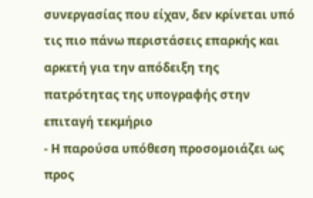συνεργασίας που είχαν, δεν κρίνεται υπό τις πιο πάνω περιστάσεις επαρκής και αρκετή για την απόδειξη της πατρότητας της υπογραφής στην επιταγή τεκμήριο
- Η παρούσα υπόθεση προσομοιάζει ως προς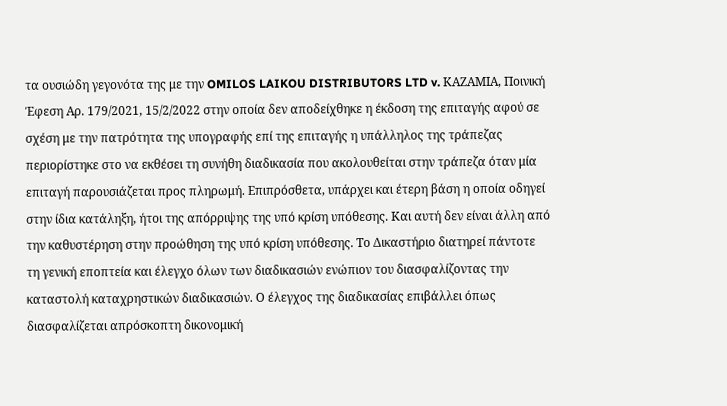τα ουσιώδη γεγονότα της με την OMILOS LAIKOU DISTRIBUTORS LTD v. ΚΑΖΑΜΙΑ, Ποινική Έφεση Αρ. 179/2021, 15/2/2022 στην οποία δεν αποδείχθηκε η έκδοση της επιταγής αφού σε σχέση με την πατρότητα της υπογραφής επί της επιταγής η υπάλληλος της τράπεζας περιορίστηκε στο να εκθέσει τη συνήθη διαδικασία που ακολουθείται στην τράπεζα όταν μία επιταγή παρουσιάζεται προς πληρωμή. Επιπρόσθετα, υπάρχει και έτερη βάση η οποία οδηγεί στην ίδια κατάληξη, ήτοι της απόρριψης της υπό κρίση υπόθεσης. Και αυτή δεν είναι άλλη από την καθυστέρηση στην προώθηση της υπό κρίση υπόθεσης. Το Δικαστήριο διατηρεί πάντοτε τη γενική εποπτεία και έλεγχο όλων των διαδικασιών ενώπιον του διασφαλίζοντας την καταστολή καταχρηστικών διαδικασιών. Ο έλεγχος της διαδικασίας επιβάλλει όπως διασφαλίζεται απρόσκοπτη δικονομική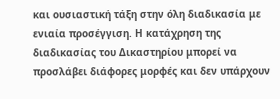και ουσιαστική τάξη στην όλη διαδικασία με ενιαία προσέγγιση. Η κατάχρηση της διαδικασίας του Δικαστηρίου μπορεί να προσλάβει διάφορες μορφές και δεν υπάρχουν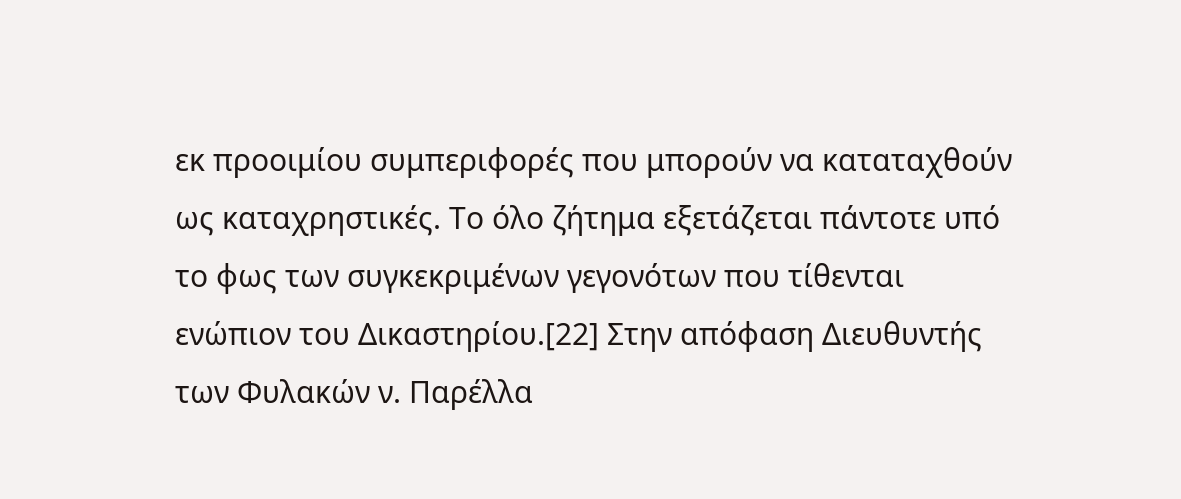εκ προοιμίου συμπεριφορές που μπορούν να καταταχθούν ως καταχρηστικές. Το όλο ζήτημα εξετάζεται πάντοτε υπό το φως των συγκεκριμένων γεγονότων που τίθενται ενώπιον του Δικαστηρίου.[22] Στην απόφαση Διευθυντής των Φυλακών ν. Παρέλλα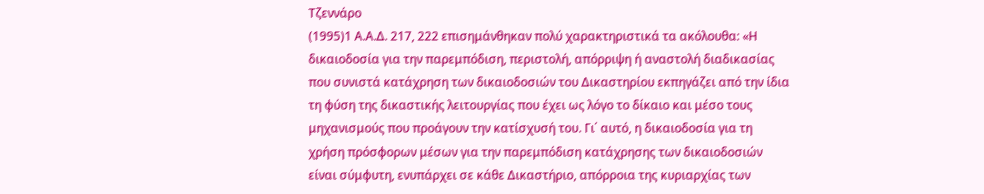Τζεννάρο
(1995)1 Α.Α.Δ. 217, 222 επισημάνθηκαν πολύ χαρακτηριστικά τα ακόλουθα: «Η δικαιοδοσία για την παρεμπόδιση, περιστολή, απόρριψη ή αναστολή διαδικασίας που συνιστά κατάχρηση των δικαιοδοσιών του Δικαστηρίου εκπηγάζει από την ίδια τη φύση της δικαστικής λειτουργίας που έχει ως λόγο το δίκαιο και μέσο τους μηχανισμούς που προάγουν την κατίσχυσή του. Γι΄ αυτό, η δικαιοδοσία για τη χρήση πρόσφορων μέσων για την παρεμπόδιση κατάχρησης των δικαιοδοσιών είναι σύμφυτη, ενυπάρχει σε κάθε Δικαστήριο, απόρροια της κυριαρχίας των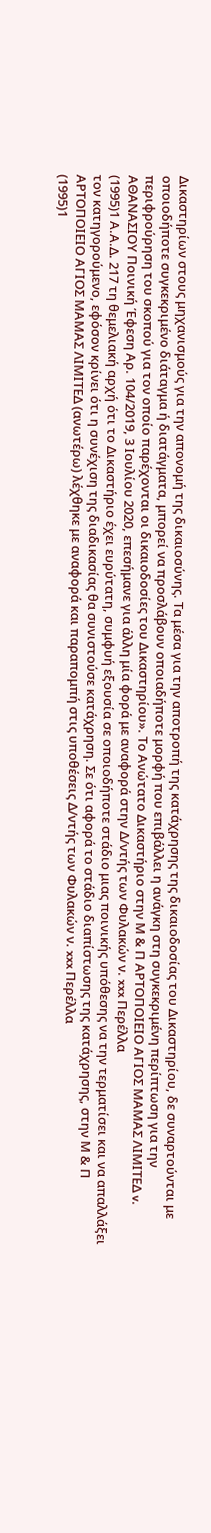Δικαστηρίων στους μηχανισμούς για την απονομή της δικαιοσύνης. Τα μέσα για την αποτροπή της κατάχρησης της δικαιοδοσίας του Δικαστηρίου, δε συναρτούνται με οποιοδήποτε συγκεκριμένο διάταγμα ή διατάγματα, μπορεί να προσλάβουν οποιαδήποτε μορφή που επιβάλλει η ανάγκη στη συγκεκριμένη περίπτωση για την περιφρούρηση του σκοπού για τον οποίο παρέχονται οι δικαιοδοσίες του Δικαστηρίου». Το Ανώτατο Δικαστήριο στην Μ & Π ΑΡΤΟΠΟΙΕΙΟ ΑΓΙΟΣ ΜΑΜΑΣ ΛΙΜΙΤΕΔ v. ΑΘΑΝΑΣΙΟΥ Ποινική Έφεση Αρ. 104/2019, 3 Ιουλίου 2020, επεσήμανε για άλλη μία φορά με αναφορά στην Δ/ντής των Φυλακών ν. xxx Περέλλα
(1995)1 Α.Α.Δ. 217 τη θεμελιακή αρχή ότι το Δικαστήριο έχει ευρύτατη, συμφυή εξουσία σε οποιοδήποτε στάδιο μιας ποινικής υπόθεσης να την τερματίσει και να απαλλάξει τον κατηγορούμενο, εφόσον κρίνει ότι η συνέχιση της διαδικασίας θα συνιστούσε κατάχρηση. Σε ότι αφορά το στάδιο διαπίστωσης της κατάχρησης, στην Μ & Π ΑΡΤΟΠΟΙΕΙΟ ΑΓΙΟΣ ΜΑΜΑΣ ΛΙΜΙΤΕΔ (ανωτέρω) λέχθηκε με αναφορά και παραπομπή στις υποθέσεις Δ/ντής των Φυλακών ν. xxx Περέλλα
(1995)1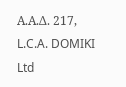Α.Α.Δ. 217, L.C.A. DOMIKI Ltd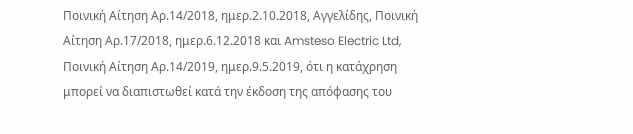Ποινική Αίτηση Αρ.14/2018, ημερ.2.10.2018, Αγγελίδης, Ποινική Αίτηση Αρ.17/2018, ημερ.6.12.2018 και Amsteso Electric Ltd, Ποινική Αίτηση Αρ.14/2019, ημερ.9.5.2019, ότι η κατάχρηση μπορεί να διαπιστωθεί κατά την έκδοση της απόφασης του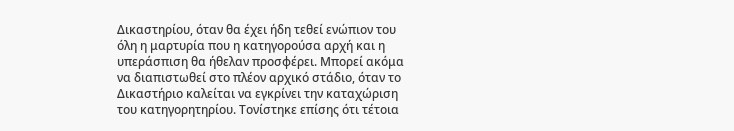Δικαστηρίου, όταν θα έχει ήδη τεθεί ενώπιον του όλη η μαρτυρία που η κατηγορούσα αρχή και η υπεράσπιση θα ήθελαν προσφέρει. Μπορεί ακόμα να διαπιστωθεί στο πλέον αρχικό στάδιο, όταν το Δικαστήριο καλείται να εγκρίνει την καταχώριση του κατηγορητηρίου. Τονίστηκε επίσης ότι τέτοια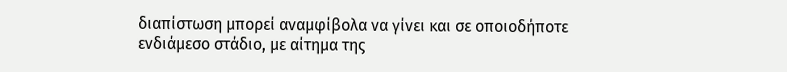διαπίστωση μπορεί αναμφίβολα να γίνει και σε οποιοδήποτε ενδιάμεσο στάδιο, με αίτημα της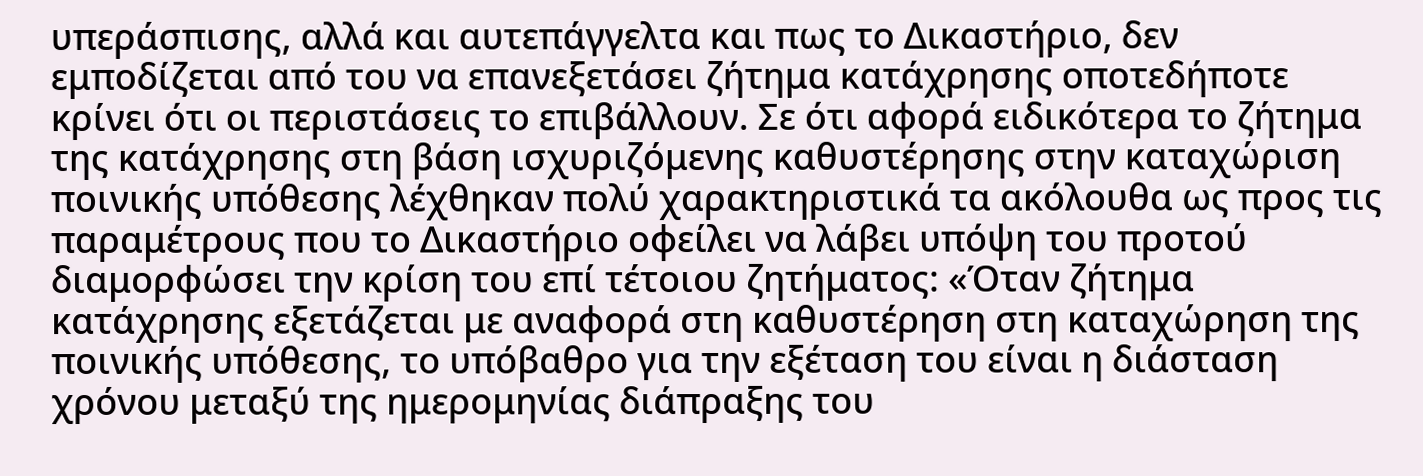υπεράσπισης, αλλά και αυτεπάγγελτα και πως το Δικαστήριο, δεν εμποδίζεται από του να επανεξετάσει ζήτημα κατάχρησης οποτεδήποτε κρίνει ότι οι περιστάσεις το επιβάλλουν. Σε ότι αφορά ειδικότερα το ζήτημα της κατάχρησης στη βάση ισχυριζόμενης καθυστέρησης στην καταχώριση ποινικής υπόθεσης λέχθηκαν πολύ χαρακτηριστικά τα ακόλουθα ως προς τις παραμέτρους που το Δικαστήριο οφείλει να λάβει υπόψη του προτού διαμορφώσει την κρίση του επί τέτοιου ζητήματος: «Όταν ζήτημα κατάχρησης εξετάζεται με αναφορά στη καθυστέρηση στη καταχώρηση της ποινικής υπόθεσης, το υπόβαθρο για την εξέταση του είναι η διάσταση χρόνου μεταξύ της ημερομηνίας διάπραξης του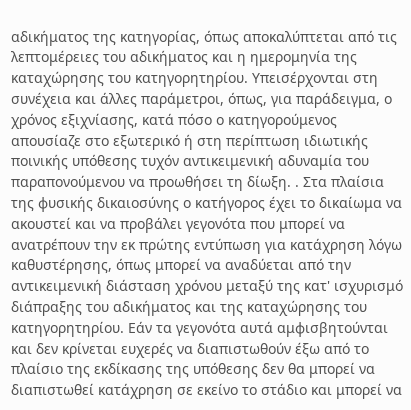αδικήματος της κατηγορίας, όπως αποκαλύπτεται από τις λεπτομέρειες του αδικήματος και η ημερομηνία της καταχώρησης του κατηγορητηρίου. Υπεισέρχονται στη συνέχεια και άλλες παράμετροι, όπως, για παράδειγμα, ο χρόνος εξιχνίασης, κατά πόσο ο κατηγορούμενος απουσίαζε στο εξωτερικό ή στη περίπτωση ιδιωτικής ποινικής υπόθεσης τυχόν αντικειμενική αδυναμία του παραπονούμενου να προωθήσει τη δίωξη. . Στα πλαίσια της φυσικής δικαιοσύνης ο κατήγορος έχει το δικαίωμα να ακουστεί και να προβάλει γεγονότα που μπορεί να ανατρέπουν την εκ πρώτης εντύπωση για κατάχρηση λόγω καθυστέρησης, όπως μπορεί να αναδύεται από την αντικειμενική διάσταση χρόνου μεταξύ της κατ' ισχυρισμό διάπραξης του αδικήματος και της καταχώρησης του κατηγορητηρίου. Εάν τα γεγονότα αυτά αμφισβητούνται και δεν κρίνεται ευχερές να διαπιστωθούν έξω από το πλαίσιο της εκδίκασης της υπόθεσης δεν θα μπορεί να διαπιστωθεί κατάχρηση σε εκείνο το στάδιο και μπορεί να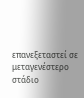επανεξεταστεί σε μεταγενέστερο στάδιο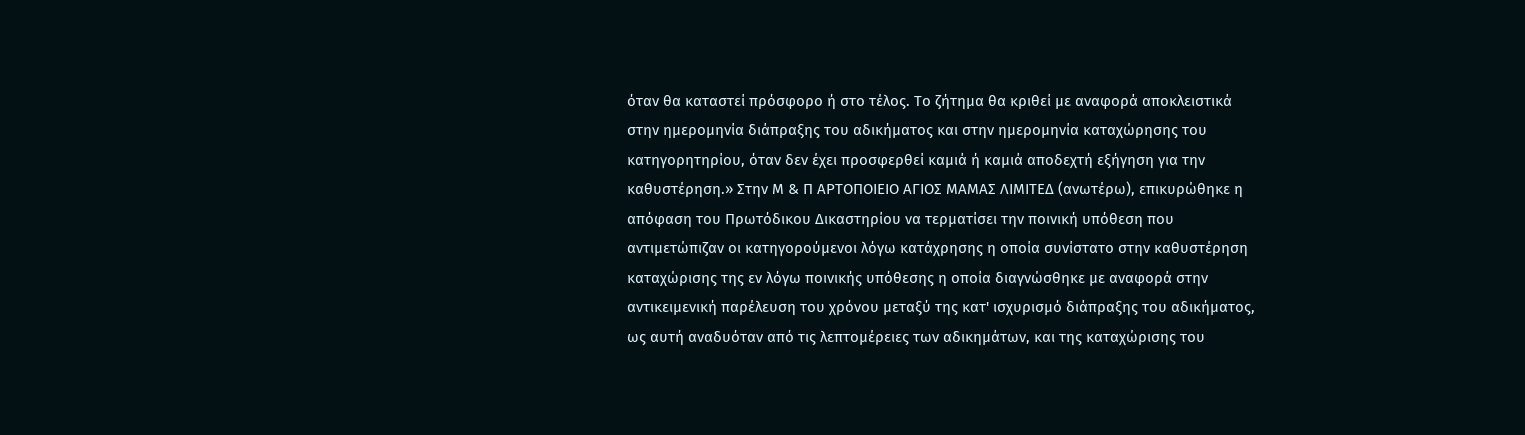όταν θα καταστεί πρόσφορο ή στο τέλος. Το ζήτημα θα κριθεί με αναφορά αποκλειστικά στην ημερομηνία διάπραξης του αδικήματος και στην ημερομηνία καταχώρησης του κατηγορητηρίου, όταν δεν έχει προσφερθεί καμιά ή καμιά αποδεχτή εξήγηση για την καθυστέρηση.» Στην Μ & Π ΑΡΤΟΠΟΙΕΙΟ ΑΓΙΟΣ ΜΑΜΑΣ ΛΙΜΙΤΕΔ (ανωτέρω), επικυρώθηκε η απόφαση του Πρωτόδικου Δικαστηρίου να τερματίσει την ποινική υπόθεση που αντιμετώπιζαν οι κατηγορούμενοι λόγω κατάχρησης η οποία συνίστατο στην καθυστέρηση καταχώρισης της εν λόγω ποινικής υπόθεσης η οποία διαγνώσθηκε με αναφορά στην αντικειμενική παρέλευση του χρόνου μεταξύ της κατ' ισχυρισμό διάπραξης του αδικήματος, ως αυτή αναδυόταν από τις λεπτομέρειες των αδικημάτων, και της καταχώρισης του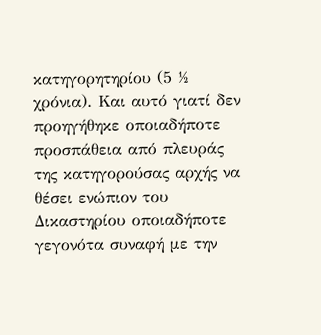κατηγορητηρίου (5 ½ χρόνια). Και αυτό γιατί δεν προηγήθηκε οποιαδήποτε προσπάθεια από πλευράς της κατηγορούσας αρχής να θέσει ενώπιον του Δικαστηρίου οποιαδήποτε γεγονότα συναφή με την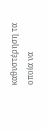καθυστέρηση τα οποία να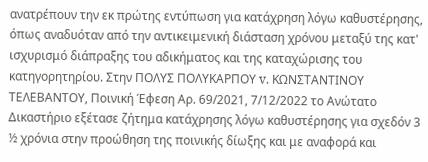ανατρέπουν την εκ πρώτης εντύπωση για κατάχρηση λόγω καθυστέρησης, όπως αναδυόταν από την αντικειμενική διάσταση χρόνου μεταξύ της κατ' ισχυρισμό διάπραξης του αδικήματος και της καταχώρισης του κατηγορητηρίου. Στην ΠΟΛΥΣ ΠΟΛΥΚΑΡΠΟΥ v. ΚΩΝΣΤΑΝΤΙΝΟΥ ΤΕΛΕΒΑΝΤΟΥ, Ποινική Έφεση Αρ. 69/2021, 7/12/2022 το Ανώτατο Δικαστήριο εξέτασε ζήτημα κατάχρησης λόγω καθυστέρησης για σχεδόν 3 ½ χρόνια στην προώθηση της ποινικής δίωξης και με αναφορά και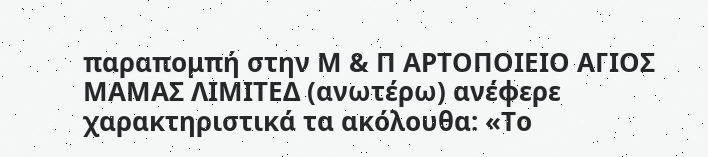παραπομπή στην Μ & Π ΑΡΤΟΠΟΙΕΙΟ ΑΓΙΟΣ ΜΑΜΑΣ ΛΙΜΙΤΕΔ (ανωτέρω) ανέφερε χαρακτηριστικά τα ακόλουθα: «Το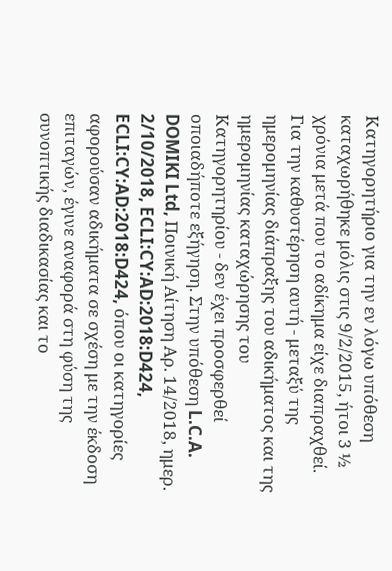Κατηγορητήριο για την εν λόγω υπόθεση καταχωρήθηκε μόλις στις 9/2/2015, ήτοι 3 ½ χρόνια μετά που το αδίκημα είχε διαπραχθεί. Για την καθυστέρηση αυτή - μεταξύ της ημερομηνίας διάπραξης του αδικήματος και της ημερομηνίας καταχώρησης του Κατηγορητηρίου - δεν έχει προσφερθεί οποιαδήποτε εξήγηση. Στην υπόθεση L.C.A. DOMIKI Ltd, Ποινική Αίτηση Αρ. 14/2018, ημερ. 2/10/2018, ECLI:CY:AD:2018:D424, ECLI:CY:AD:2018:D424, όπου οι κατηγορίες αφορούσαν αδικήματα σε σχέση με την έκδοση επιταγών, έγινε αναφορά στη φύση της συνοπτικής διαδικασίας και το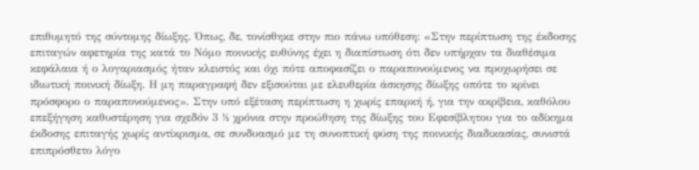επιθυμητό της σύντομης δίωξης. Όπως, δε, τονίσθηκε στην πιο πάνω υπόθεση: «Στην περίπτωση της έκδοσης επιταγών αφετηρία της κατά το Νόμο ποινικής ευθύνης έχει η διαπίστωση ότι δεν υπήρχαν τα διαθέσιμα κεφάλαια ή ο λογαριασμός ήταν κλειστός και όχι πότε αποφασίζει ο παραπονούμενος να προχωρήσει σε ιδιωτική ποινική δίωξη. Η μη παραγραφή δεν εξισούται με ελευθερία άσκησης δίωξης οπότε το κρίνει πρόσφορο ο παραπονούμενος». Στην υπό εξέταση περίπτωση η χωρίς επαρκή ή, για την ακρίβεια, καθόλου επεξήγηση καθυστέρηση για σχεδόν 3 ½ χρόνια στην προώθηση της δίωξης του Εφεσίβλητου για το αδίκημα έκδοσης επιταγής χωρίς αντίκρισμα, σε συνδυασμό με τη συνοπτική φύση της ποινικής διαδικασίας, συνιστά επιπρόσθετο λόγο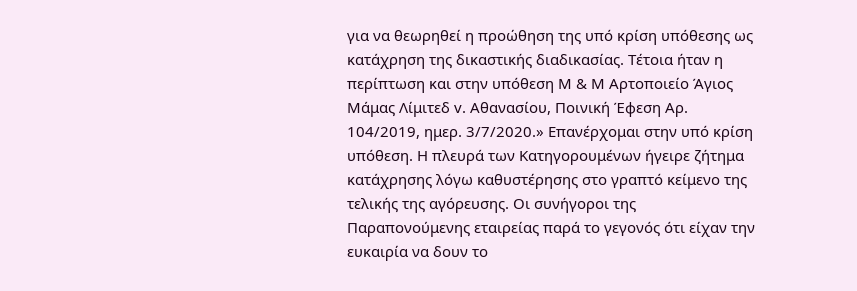για να θεωρηθεί η προώθηση της υπό κρίση υπόθεσης ως κατάχρηση της δικαστικής διαδικασίας. Τέτοια ήταν η περίπτωση και στην υπόθεση Μ & Μ Αρτοποιείο Άγιος Μάμας Λίμιτεδ v. Αθανασίου, Ποινική Έφεση Αρ. 104/2019, ημερ. 3/7/2020.» Επανέρχομαι στην υπό κρίση υπόθεση. Η πλευρά των Κατηγορουμένων ήγειρε ζήτημα κατάχρησης λόγω καθυστέρησης στο γραπτό κείμενο της τελικής της αγόρευσης. Οι συνήγοροι της Παραπονούμενης εταιρείας παρά το γεγονός ότι είχαν την ευκαιρία να δουν το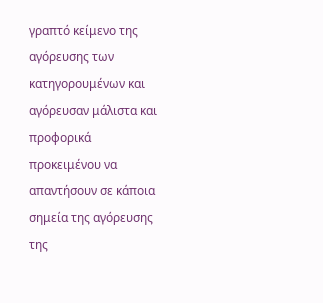γραπτό κείμενο της αγόρευσης των κατηγορουμένων και αγόρευσαν μάλιστα και προφορικά προκειμένου να απαντήσουν σε κάποια σημεία της αγόρευσης της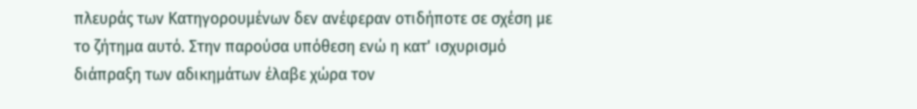πλευράς των Κατηγορουμένων δεν ανέφεραν οτιδήποτε σε σχέση με το ζήτημα αυτό. Στην παρούσα υπόθεση ενώ η κατ' ισχυρισμό διάπραξη των αδικημάτων έλαβε χώρα τον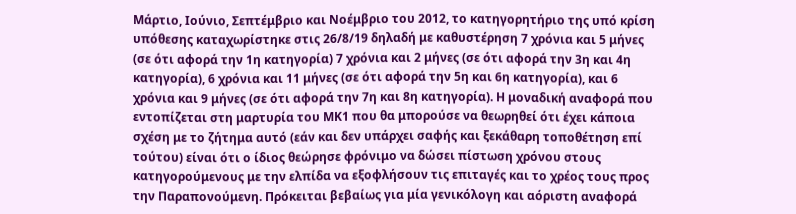Μάρτιο, Ιούνιο, Σεπτέμβριο και Νοέμβριο του 2012, το κατηγορητήριο της υπό κρίση υπόθεσης καταχωρίστηκε στις 26/8/19 δηλαδή με καθυστέρηση 7 χρόνια και 5 μήνες (σε ότι αφορά την 1η κατηγορία) 7 χρόνια και 2 μήνες (σε ότι αφορά την 3η και 4η κατηγορία), 6 χρόνια και 11 μήνες (σε ότι αφορά την 5η και 6η κατηγορία), και 6 χρόνια και 9 μήνες (σε ότι αφορά την 7η και 8η κατηγορία). Η μοναδική αναφορά που εντοπίζεται στη μαρτυρία του ΜΚ1 που θα μπορούσε να θεωρηθεί ότι έχει κάποια σχέση με το ζήτημα αυτό (εάν και δεν υπάρχει σαφής και ξεκάθαρη τοποθέτηση επί τούτου) είναι ότι ο ίδιος θεώρησε φρόνιμο να δώσει πίστωση χρόνου στους κατηγορούμενους με την ελπίδα να εξοφλήσουν τις επιταγές και το χρέος τους προς την Παραπονούμενη. Πρόκειται βεβαίως για μία γενικόλογη και αόριστη αναφορά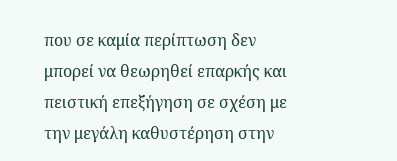που σε καμία περίπτωση δεν μπορεί να θεωρηθεί επαρκής και πειστική επεξήγηση σε σχέση με την μεγάλη καθυστέρηση στην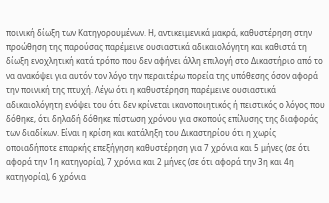ποινική δίωξη των Κατηγορουμένων. Η, αντικειμενικά μακρά, καθυστέρηση στην προώθηση της παρούσας παρέμεινε ουσιαστικά αδικαιολόγητη και καθιστά τη δίωξη ενοχλητική κατά τρόπο που δεν αφήνει άλλη επιλογή στο Δικαστήριο από το να ανακόψει για αυτόν τον λόγο την περαιτέρω πορεία της υπόθεσης όσον αφορά την ποινική της πτυχή. Λέγω ότι η καθυστέρηση παρέμεινε ουσιαστικά αδικαιολόγητη ενόψει του ότι δεν κρίνεται ικανοποιητικός ή πειστικός ο λόγος που δόθηκε, ότι δηλαδή δόθηκε πίστωση χρόνου για σκοπούς επίλυσης της διαφοράς των διαδίκων. Είναι η κρίση και κατάληξη του Δικαστηρίου ότι η χωρίς οποιαδήποτε επαρκής επεξήγηση καθυστέρηση για 7 χρόνια και 5 μήνες (σε ότι αφορά την 1η κατηγορία), 7 χρόνια και 2 μήνες (σε ότι αφορά την 3η και 4η κατηγορία), 6 χρόνια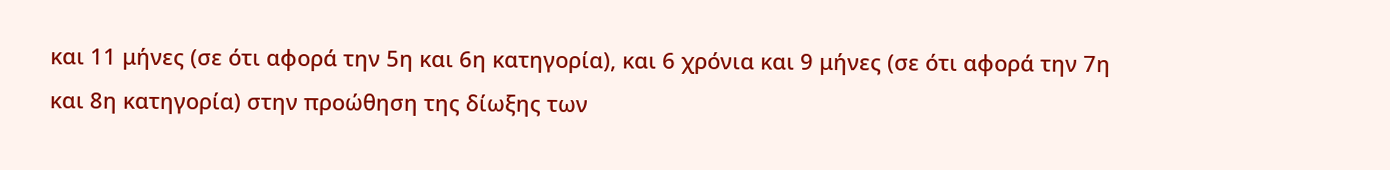και 11 μήνες (σε ότι αφορά την 5η και 6η κατηγορία), και 6 χρόνια και 9 μήνες (σε ότι αφορά την 7η και 8η κατηγορία) στην προώθηση της δίωξης των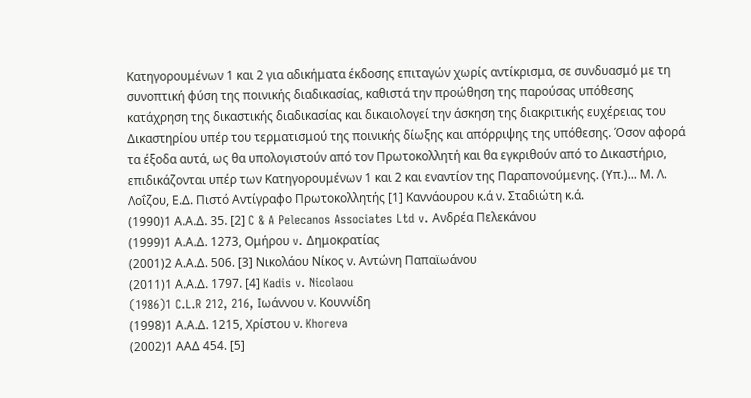Κατηγορουμένων 1 και 2 για αδικήματα έκδοσης επιταγών χωρίς αντίκρισμα, σε συνδυασμό με τη συνοπτική φύση της ποινικής διαδικασίας, καθιστά την προώθηση της παρούσας υπόθεσης κατάχρηση της δικαστικής διαδικασίας και δικαιολογεί την άσκηση της διακριτικής ευχέρειας του Δικαστηρίου υπέρ του τερματισμού της ποινικής δίωξης και απόρριψης της υπόθεσης. Όσον αφορά τα έξοδα αυτά, ως θα υπολογιστούν από τον Πρωτοκολλητή και θα εγκριθούν από το Δικαστήριο, επιδικάζονται υπέρ των Κατηγορουμένων 1 και 2 και εναντίον της Παραπονούμενης. (Υπ.)... Μ. Λ. Λοΐζου, Ε.Δ. Πιστό Αντίγραφο Πρωτοκολλητής [1] Καννάουρου κ.ά ν. Σταδιώτη κ.ά.
(1990)1 Α.Α.Δ. 35. [2] C & A Pelecanos Associates Ltd v. Ανδρέα Πελεκάνου
(1999)1 Α.Α.Δ. 1273, Ομήρου v. Δημοκρατίας
(2001)2 Α.Α.Δ. 506. [3] Νικολάου Νίκος ν. Aντώνη Παπαϊωάνου
(2011)1 Α.Α.Δ. 1797. [4] Kadis v. Nicolaou
(1986)1 C.L.R 212, 216, Ιωάννου ν. Κουννίδη
(1998)1 Α.Α.Δ. 1215, Χρίστου ν. Khoreva
(2002)1 ΑΑΔ 454. [5]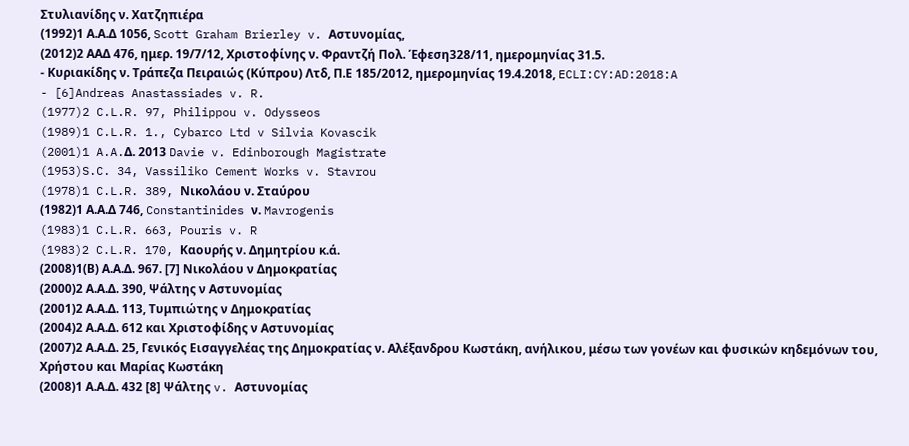Στυλιανίδης ν. Χατζηπιέρα
(1992)1 Α.Α.Δ 1056, Scott Graham Brierley v. Αστυνομίας,
(2012)2 ΑΑΔ 476, ημερ. 19/7/12, Χριστοφίνης ν. Φραντζή Πολ. Έφεση328/11, ημερομηνίας 31.5.
- Κυριακίδης ν. Τράπεζα Πειραιώς (Κύπρου) Λτδ, Π.Ε 185/2012, ημερομηνίας 19.4.2018, ECLI:CY:AD:2018:A
- [6]Andreas Anastassiades v. R.
(1977)2 C.L.R. 97, Philippou v. Odysseos
(1989)1 C.L.R. 1., Cybarco Ltd v Silvia Kovascik
(2001)1 A.A.Δ. 2013 Davie v. Edinborough Magistrate
(1953)S.C. 34, Vassiliko Cement Works v. Stavrou
(1978)1 C.L.R. 389, Νικολάου ν. Σταύρου
(1982)1 Α.Α.Δ 746, Constantinides ν. Mavrogenis
(1983)1 C.L.R. 663, Pouris v. R
(1983)2 C.L.R. 170, Καουρής ν. Δημητρίου κ.ά.
(2008)1(Β) Α.Α.Δ. 967. [7] Νικολάου ν Δημοκρατίας
(2000)2 Α.Α.Δ. 390, Ψάλτης ν Αστυνομίας
(2001)2 Α.Α.Δ. 113, Τυμπιώτης ν Δημοκρατίας
(2004)2 Α.Α.Δ. 612 και Χριστοφίδης ν Αστυνομίας
(2007)2 Α.Α.Δ. 25, Γενικός Εισαγγελέας της Δημοκρατίας ν. Αλέξανδρου Κωστάκη, ανήλικου, μέσω των γονέων και φυσικών κηδεμόνων του, Χρήστου και Μαρίας Κωστάκη
(2008)1 Α.Α.Δ. 432 [8] Ψάλτης v. Αστυνομίας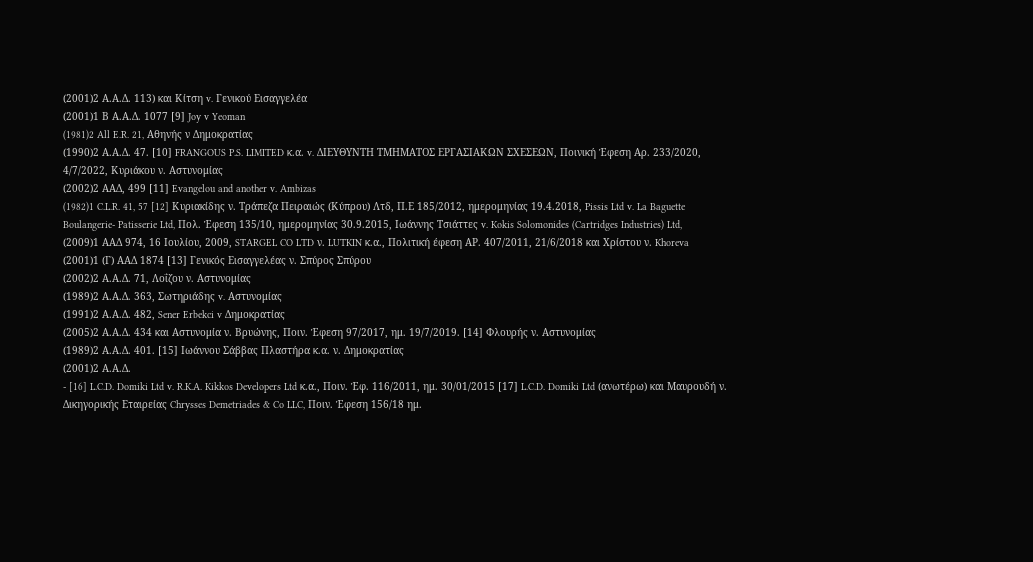(2001)2 Α.Α.Δ. 113) και Κίτση v. Γενικού Εισαγγελέα
(2001)1 Β Α.Α.Δ. 1077 [9] Joy v Yeoman
(1981)2 All E.R. 21, Αθηνής ν Δημοκρατίας
(1990)2 Α.Α.Δ. 47. [10] FRANGOUS P.S. LIMITED κ.α. v. ΔΙΕΥΘΥΝΤΗ ΤΜΗΜΑΤΟΣ ΕΡΓΑΣΙΑΚΩΝ ΣΧΕΣΕΩΝ, Ποινική Έφεση Αρ. 233/2020, 4/7/2022, Κυριάκου ν. Αστυνομίας
(2002)2 ΑΑΔ, 499 [11] Evangelou and another v. Ambizas
(1982)1 C.L.R. 41, 57 [12] Κυριακίδης ν. Τράπεζα Πειραιώς (Κύπρου) Λτδ, Π.Ε 185/2012, ημερομηνίας 19.4.2018, Pissis Ltd v. La Baguette Boulangerie- Patisserie Ltd, Πολ. Έφεση 135/10, ημερομηνίας 30.9.2015, Ιωάννης Τσιάττες v. Kokis Solomonides (Cartridges Industries) Ltd,
(2009)1 ΑΑΔ 974, 16 Ιουλίου, 2009, STARGEL CO LTD ν. LUTKIN κ.α., Πολιτική έφεση ΑΡ. 407/2011, 21/6/2018 και Χρίστου ν. Khoreva
(2001)1 (Γ) ΑΑΔ 1874 [13] Γενικός Εισαγγελέας ν. Σπύρος Σπύρου
(2002)2 Α.Α.Δ. 71, Λοΐζου ν. Αστυνομίας
(1989)2 Α.Α.Δ. 363, Σωτηριάδης v. Αστυνομίας
(1991)2 Α.Α.Δ. 482, Sener Erbekci v Δημοκρατίας
(2005)2 Α.Α.Δ. 434 και Αστυνομία ν. Βρυώνης, Ποιν. Έφεση 97/2017, ημ. 19/7/2019. [14] Φλουρής ν. Αστυνομίας
(1989)2 Α.Α.Δ. 401. [15] Ιωάννου Σάββας Πλαστήρα κ.α. ν. Δημοκρατίας
(2001)2 Α.Α.Δ.
- [16] L.C.D. Domiki Ltd v. R.K.A. Kikkos Developers Ltd κ.α., Ποιν. Έφ. 116/2011, ημ. 30/01/2015 [17] L.C.D. Domiki Ltd (ανωτέρω) και Μαυρουδή ν. Δικηγορικής Εταιρείας Chrysses Demetriades & Co LLC, Ποιν. Έφεση 156/18 ημ.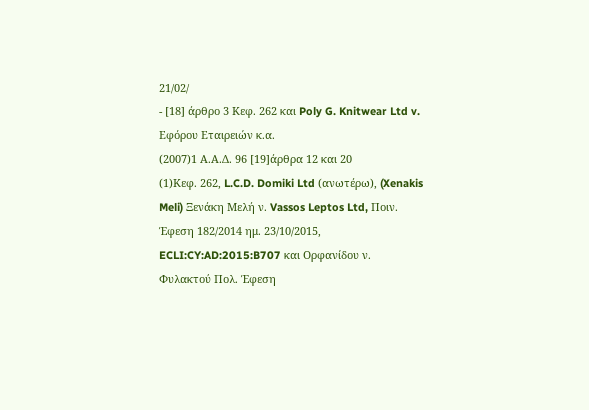21/02/
- [18] άρθρο 3 Κεφ. 262 και Poly G. Knitwear Ltd v. Εφόρου Εταιρειών κ.α.
(2007)1 Α.Α.Δ. 96 [19]άρθρα 12 και 20
(1)Κεφ. 262, L.C.D. Domiki Ltd (ανωτέρω), (Xenakis Meli) Ξενάκη Μελή ν. Vassos Leptos Ltd, Ποιν. Έφεση 182/2014 ημ. 23/10/2015, ECLI:CY:AD:2015:B707 και Ορφανίδου ν. Φυλακτού Πολ. Έφεση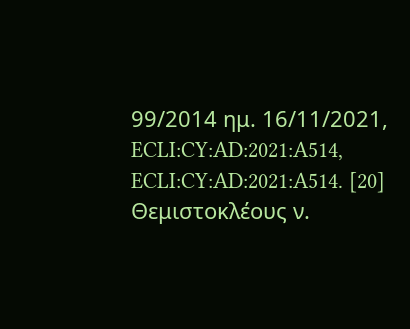99/2014 ημ. 16/11/2021, ECLI:CY:AD:2021:A514, ECLI:CY:AD:2021:A514. [20] Θεμιστοκλέους ν.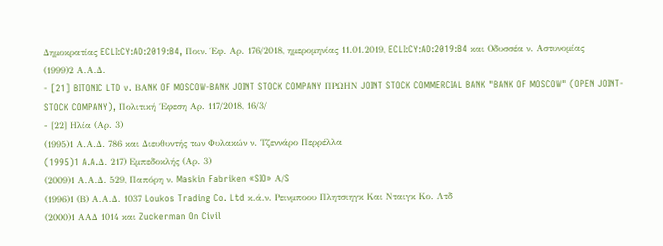Δημοκρατίας ECLI:CY:AD:2019:B4, Ποιν. Έφ. Αρ. 176/2018, ημερομηνίας 11.01.2019, ECLI:CY:AD:2019:B4 και Οδυσσέα ν. Αστυνομίας
(1999)2 Α.Α.Δ.
- [21] BITONIC LTD v. BΑNK OF MOSCOW-BANK JOINT STOCK COMPANY ΠΡΩΗΝ JOINT STOCK COMMERCIAL BANK "BANK OF MOSCOW" (OPEN JOINT-STOCK COMPANY), Πολιτική ΄Εφεση Αρ. 117/2018, 16/3/
- [22] Ηλία (Αρ. 3)
(1995)1 Α.Α.Δ. 786 και Διευθυντής των Φυλακών ν. Τζεννάρο Περρέλλα
(1995)1 A.A.Δ. 217) Εμπεδοκλής (Αρ. 3)
(2009)1 Α.Α.Δ. 529, Παπόρη ν. Maskin Fabriken «SIO» Α/S
(1996)1 (Β) Α.Α.Δ. 1037 Loukos Trading Co. Ltd κ.ά.ν. Ρεινμποου Πλητσιηγκ Και Νταιγκ Κο. Λτδ
(2000)1 ΑΑΔ 1014 και Zuckerman On Civil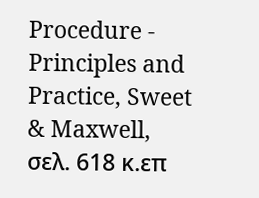Procedure - Principles and Practice, Sweet & Maxwell, σελ. 618 κ.επ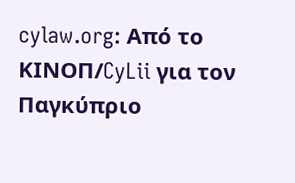cylaw.org: Από το ΚΙΝOΠ/CyLii για τον Παγκύπριο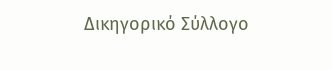Δικηγορικό Σύλλογο